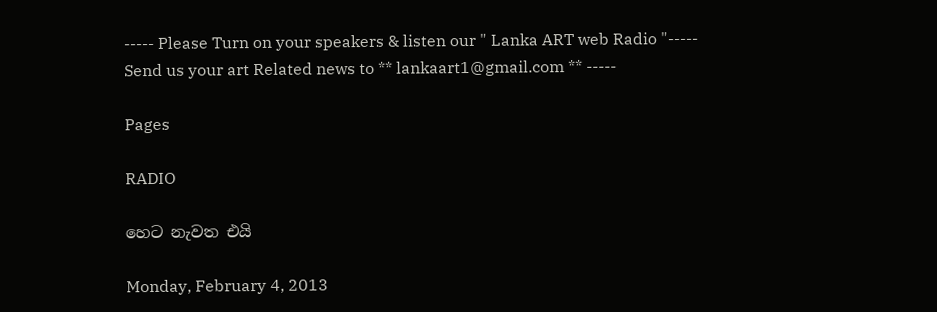----- Please Turn on your speakers & listen our " Lanka ART web Radio "----- Send us your art Related news to ** lankaart1@gmail.com ** -----

Pages

RADIO

හෙට නැවත එයි

Monday, February 4, 2013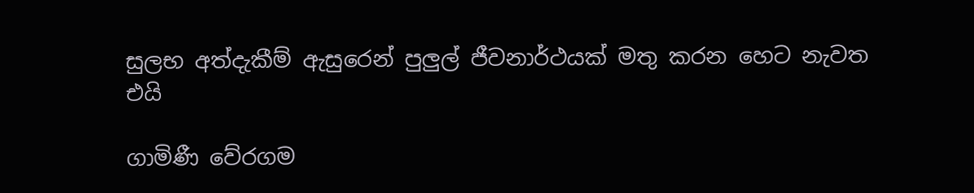සුලභ අත්දැකීම් ඇසුරෙන් පුලුල් ජීවනාර්ථයක්‌ මතු කරන හෙට නැවත එයි

ගාමිණී වේරගම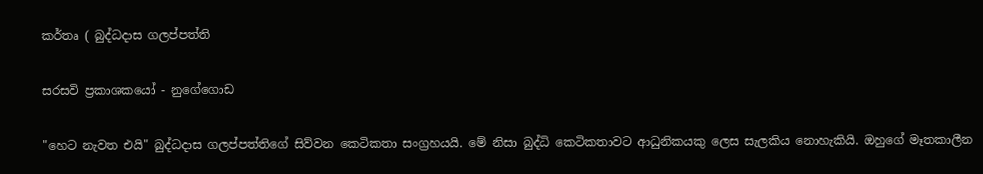කර්තෘ ( බුද්ධදාස ගලප්පත්ති

සරසවි ප්‍රකාශකයෝ - නුගේගොඩ

"හෙට නැවත එයි" බුද්ධදාස ගලප්පත්තිගේ සිව්වන කෙටිකතා සංග්‍රහයයි. මේ නිසා බුද්ධි කෙටිකතාවට ආධුනිකයකු ලෙස සැලකිය නොහැකියි. ඔහුගේ මෑතකාලීන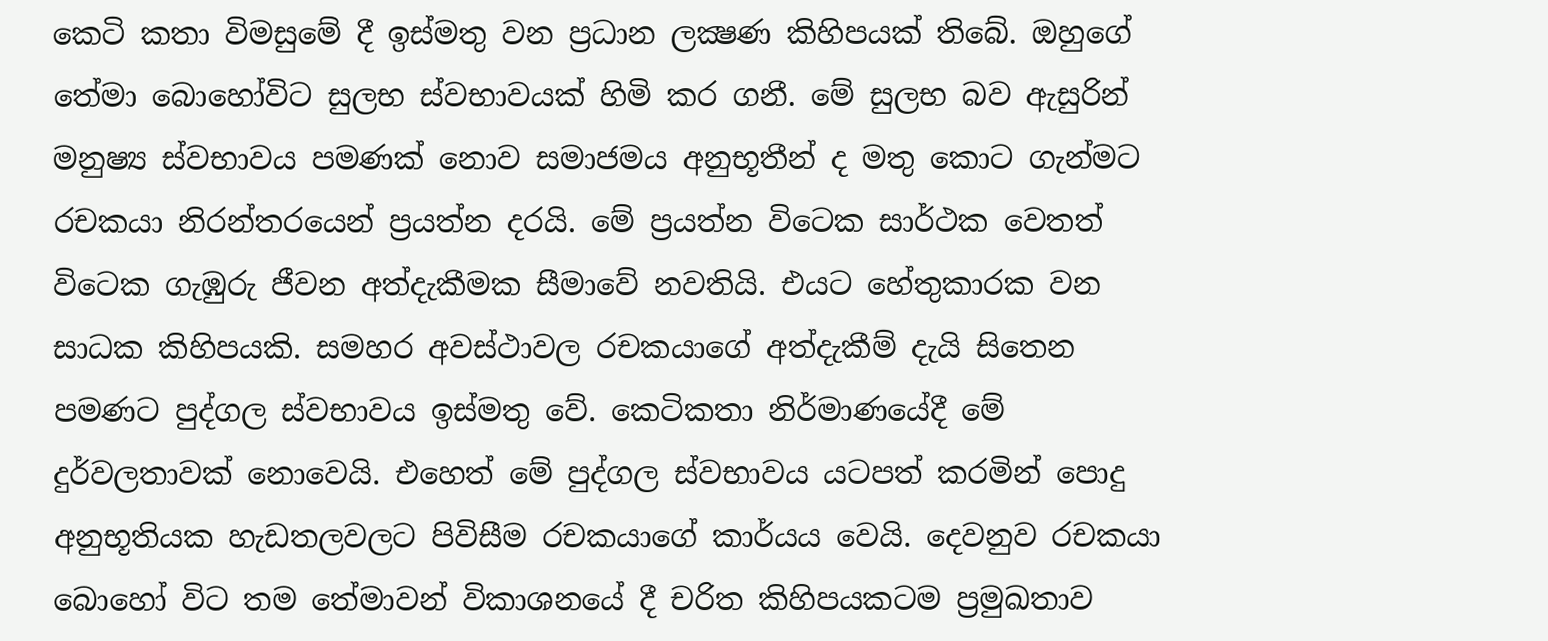කෙටි කතා විමසුමේ දී ඉස්‌මතු වන ප්‍රධාන ලක්‍ෂණ කිහිපයක්‌ තිබේ. ඔහුගේ තේමා බොහෝවිට සුලභ ස්‌වභාවයක්‌ හිමි කර ගනී. මේ සුලභ බව ඇසුරින් මනුෂ්‍ය ස්‌වභාවය පමණක්‌ නොව සමාජමය අනුභූතීන් ද මතු කොට ගැන්මට රචකයා නිරන්තරයෙන් ප්‍රයත්න දරයි. මේ ප්‍රයත්න විටෙක සාර්ථක වෙතත් විටෙක ගැඹුරු ජීවන අත්දැකීමක සීමාවේ නවතියි. එයට හේතුකාරක වන සාධක කිහිපයකි. සමහර අවස්‌ථාවල රචකයාගේ අත්දැකීම් දැයි සිතෙන පමණට පුද්ගල ස්‌වභාවය ඉස්‌මතු වේ. කෙටිකතා නිර්මාණයේදී මේ දුර්වලතාවක්‌ නොවෙයි. එහෙත් මේ පුද්ගල ස්‌වභාවය යටපත් කරමින් පොදු අනුභූතියක හැඩතලවලට පිවිසීම රචකයාගේ කාර්යය වෙයි. දෙවනුව රචකයා බොහෝ විට තම තේමාවන් විකාශනයේ දී චරිත කිහිපයකටම ප්‍රමුඛතාව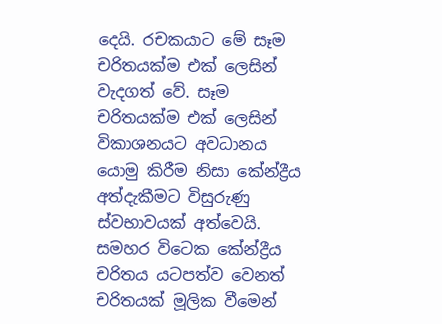දෙයි. රචකයාට මේ සෑම චරිතයක්‌ම එක්‌ ලෙසින් වැදගත් වේ. සෑම චරිතයක්‌ම එක්‌ ලෙසින් විකාශනයට අවධානය යොමු කිරීම නිසා කේන්ද්‍රීය අත්දැකීමට විසුරුණු ස්‌වභාවයක්‌ අත්වෙයි. සමහර විටෙක කේන්ද්‍රීය චරිතය යටපත්ව වෙනත් චරිතයක්‌ මූලික වීමෙන්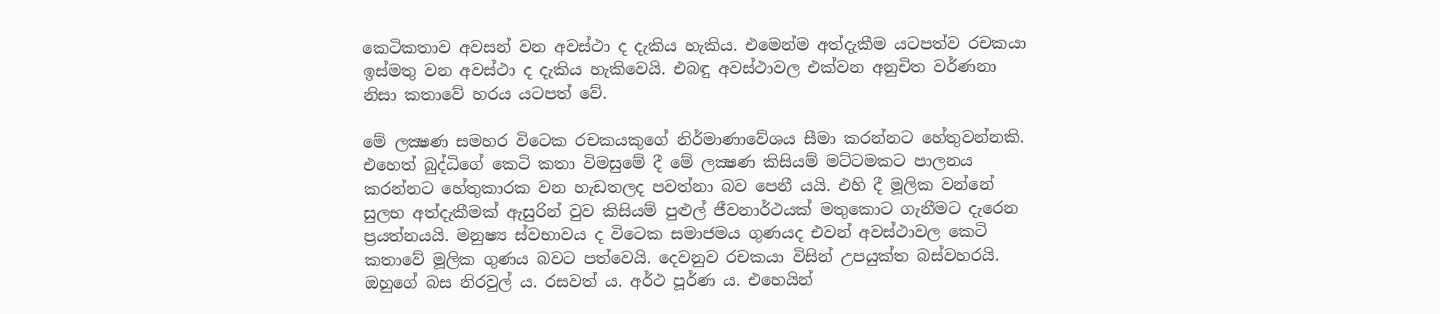කෙටිකතාව අවසන් වන අවස්‌ථා ද දැකිය හැකිය. එමෙන්ම අත්දැකීම යටපත්ව රචකයා ඉස්‌මතු වන අවස්‌ථා ද දැකිය හැකිවෙයි. එබඳු අවස්‌ථාවල එක්‌වන අනුචිත වර්ණනා නිසා කතාවේ හරය යටපත් වේ.

මේ ලක්‍ෂණ සමහර විටෙක රචකයකුගේ නිර්මාණාවේශය සීමා කරන්නට හේතුවන්නකි. එහෙත් බුද්ධිගේ කෙටි කතා විමසුමේ දී මේ ලක්‍ෂණ කිසියම් මට්‌ටමකට පාලනය කරන්නට හේතුකාරක වන හැඩතලද පවත්නා බව පෙනී යයි. එහි දී මූලික වන්නේ සුලභ අත්දැකීමක්‌ ඇසුරින් වුව කිසියම් පුළුල් ජීවනාර්ථයක්‌ මතුකොට ගැනීමට දැරෙන ප්‍රයත්නයයි. මනුෂ්‍ය ස්‌වභාවය ද විටෙක සමාජමය ගුණයද එවන් අවස්‌ථාවල කෙටි කතාවේ මූලික ගුණය බවට පත්වෙයි. දෙවනුව රචකයා විසින් උපයුක්‌ත බස්‌වහරයි. ඔහුගේ බස නිරවුල් ය. රසවත් ය. අර්ථ පූර්ණ ය. එහෙයින්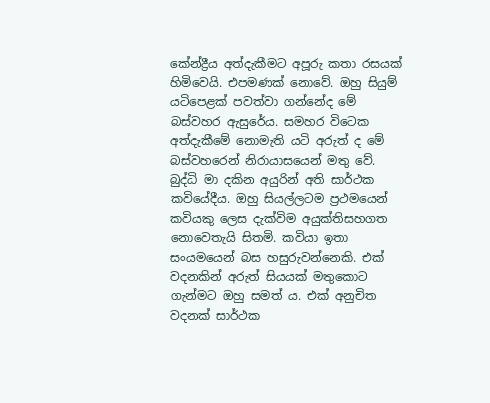කේන්ද්‍රීය අත්දැකීමට අපූරු කතා රසයක්‌ හිමිවෙයි. එපමණක්‌ නොවේ. ඔහු සියුම් යටිපෙළක්‌ පවත්වා ගන්නේද මේ බස්‌වහර ඇසුරේය. සමහර විටෙක අත්දැකීමේ නොමැති යටි අරුත් ද මේ බස්‌වහරෙන් නිරායාසයෙන් මතු වේ. බුද්ධි මා දකින අයුරින් අති සාර්ථක කවියේදීය. ඔහු සියල්ලටම ප්‍රථමයෙන් කවියකු ලෙස දැක්‌විම අයුක්‌තිසහගත නොවෙතැයි සිතමි. කවියා ඉතා සංයමයෙන් බස හසුරුවන්නෙකි. එක්‌ වදනකින් අරුත් සියයක්‌ මතුකොට ගැන්මට ඔහු සමත් ය. එක්‌ අනුචිත වදනක්‌ සාර්ථක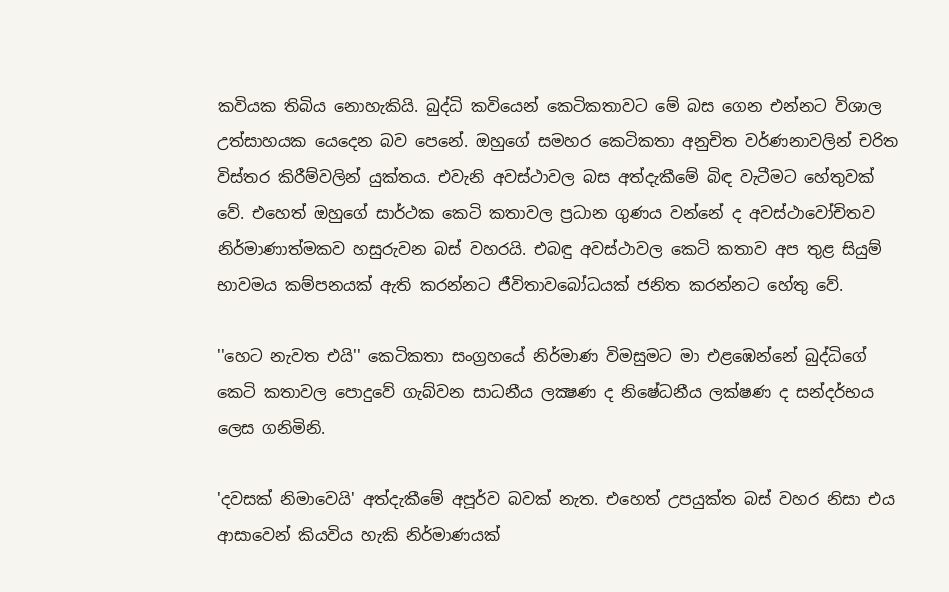කවියක තිබිය නොහැකියි. බුද්ධි කවියෙන් කෙටිකතාවට මේ බස ගෙන එන්නට විශාල උත්සාහයක යෙදෙන බව පෙනේ. ඔහුගේ සමහර කෙටිකතා අනුචිත වර්ණනාවලින් චරිත විස්‌තර කිරීම්වලින් යුක්‌තය. එවැනි අවස්‌ථාවල බස අත්දැකීමේ බිඳ වැටීමට හේතුවක්‌ වේ. එහෙත් ඔහුගේ සාර්ථක කෙටි කතාවල ප්‍රධාන ගුණය වන්නේ ද අවස්‌ථාවෝචිතව නිර්මාණාත්මකව හසුරුවන බස්‌ වහරයි. එබඳු අවස්‌ථාවල කෙටි කතාව අප තුළ සියුම් භාවමය කම්පනයක්‌ ඇති කරන්නට ජීවිතාවබෝධයක්‌ ජනිත කරන්නට හේතු වේ.

''හෙට නැවත එයි'' කෙටිකතා සංග්‍රහයේ නිර්මාණ විමසුමට මා එළඹෙන්නේ බුද්ධිගේ කෙටි කතාවල පොදුවේ ගැබ්වන සාධනීය ලක්‍ෂණ ද නිෂේධනීය ලක්‌ෂණ ද සන්දර්භය ලෙස ගනිමිනි.

'දවසක්‌ නිමාවෙයි' අත්දැකීමේ අපූර්ව බවක්‌ නැත. එහෙත් උපයුක්‌ත බස්‌ වහර නිසා එය ආසාවෙන් කියවිය හැකි නිර්මාණයක්‌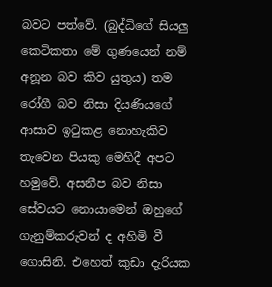බවට පත්වේ. (බුද්ධිගේ සියලු කෙටිකතා මේ ගුණයෙන් නම් අනූන බව කිව යුතුය) තම රෝගී බව නිසා දියණියගේ ආසාව ඉටුකළ නොහැකිව තැවෙන පියකු මෙහිදී අපට හමුවේ. අසනීප බව නිසා සේවයට නොයාමෙන් ඔහුගේ ගැනුම්කරුවන් ද අහිමි වී ගොසිනි. එහෙත් කුඩා දැරියක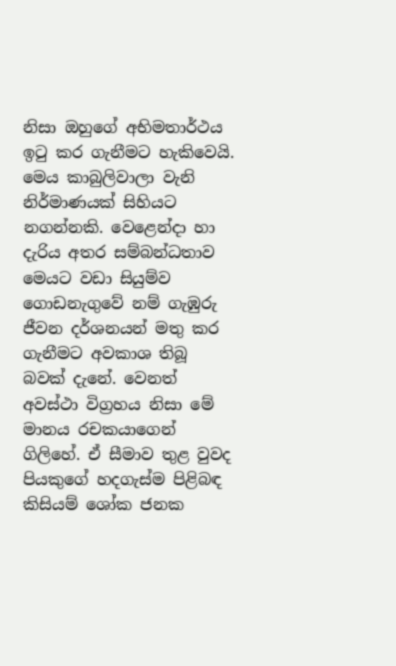නිසා ඔහුගේ අභිමතාර්ථය ඉටු කර ගැනීමට හැකිවෙයි. මෙය කාබුලිවාලා වැනි නිර්මාණයක්‌ සිහියට නගන්නකි. වෙළෙන්දා හා දැරිය අතර සම්බන්ධතාව මෙයට වඩා සියුම්ව ගොඩනැගුවේ නම් ගැඹුරු ජීවන දර්ශනයන් මතු කර ගැනීමට අවකාශ තිබූ බවක්‌ දැනේ. වෙනත් අවස්‌ථා විග්‍රහය නිසා මේ මානය රචකයාගෙන් ගිලිහේ. ඒ සීමාව තුළ වුවද පියකුගේ හදගැස්‌ම පිළිබඳ කිසියම් ශෝක ජනක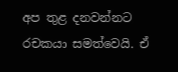අප තුළ දනවන්නට රචකයා සමත්වෙයි. ඒ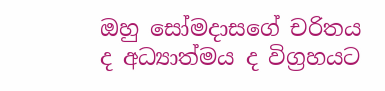ඔහු සෝමදාසගේ චරිතය ද අධ්‍යාත්මය ද විග්‍රහයට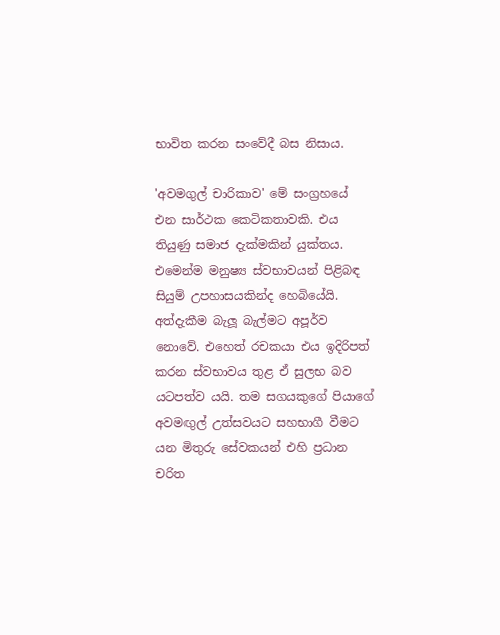භාවිත කරන සංවේදී බස නිසාය.

'අවමගුල් චාරිකාව' මේ සංග්‍රහයේ එන සාර්ථක කෙටිකතාවකි. එය තියුණු සමාජ දැක්‌මකින් යුක්‌තය. එමෙන්ම මනුෂ්‍ය ස්‌වභාවයන් පිළිබඳ සියුම් උපහාසයකින්ද හෙබියේයි. අත්දැකීම බැලූ බැල්මට අපූර්ව නොවේ. එහෙත් රචකයා එය ඉදිරිපත් කරන ස්‌වභාවය තුළ ඒ සුලභ බව යටපත්ව යයි. තම සගයකුගේ පියාගේ අවමඟුල් උත්සවයට සහභාගී වීමට යන මිතුරු සේවකයන් එහි ප්‍රධාන චරිත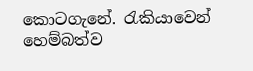කොටගැනේ. රැකියාවෙන් හෙම්බත්ව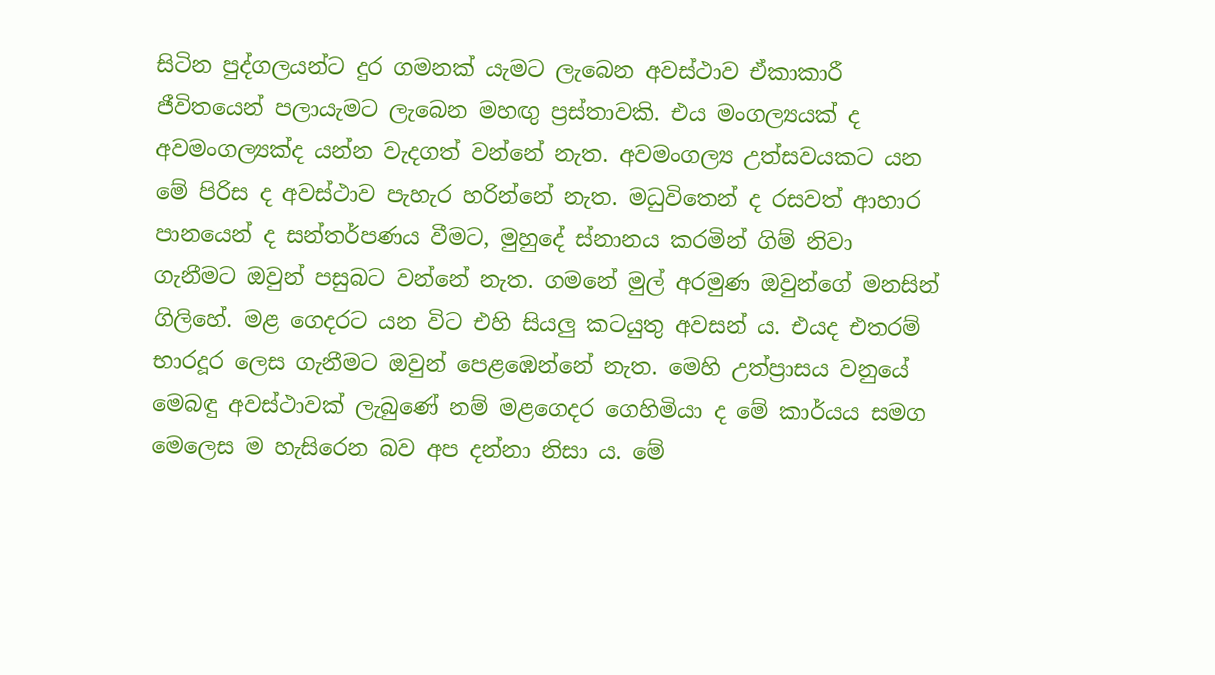සිටින පුද්ගලයන්ට දුර ගමනක්‌ යැමට ලැබෙන අවස්‌ථාව ඒකාකාරී ජීවිතයෙන් පලායැමට ලැබෙන මහඟු ප්‍රස්‌තාවකි. එය මංගල්‍යයක්‌ ද අවමංගල්‍යක්‌ද යන්න වැදගත් වන්නේ නැත. අවමංගල්‍ය උත්සවයකට යන මේ පිරිස ද අවස්‌ථාව පැහැර හරින්නේ නැත. මධුවිතෙන් ද රසවත් ආහාර පානයෙන් ද සන්තර්පණය වීමට, මුහුදේ ස්‌නානය කරමින් ගිම් නිවා ගැනීමට ඔවුන් පසුබට වන්නේ නැත. ගමනේ මුල් අරමුණ ඔවුන්ගේ මනසින් ගිලිහේ. මළ ගෙදරට යන විට එහි සියලු කටයුතු අවසන් ය. එයද එතරම් භාරදූර ලෙස ගැනීමට ඔවුන් පෙළඹෙන්නේ නැත. මෙහි උත්ප්‍රාසය වනුයේ මෙබඳු අවස්‌ථාවක්‌ ලැබුණේ නම් මළගෙදර ගෙහිමියා ද මේ කාර්යය සමග මෙලෙස ම හැසිරෙන බව අප දන්නා නිසා ය. මේ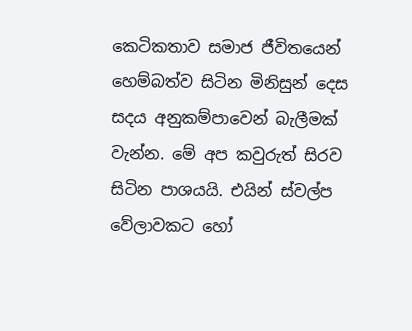කෙටිකතාව සමාජ ජීවිතයෙන් හෙම්බත්ව සිටින මිනිසුන් දෙස සදය අනුකම්පාවෙන් බැලීමක්‌ වැන්න. මේ අප කවුරුත් සිරව සිටින පාශයයි. එයින් ස්‌වල්ප වේලාවකට හෝ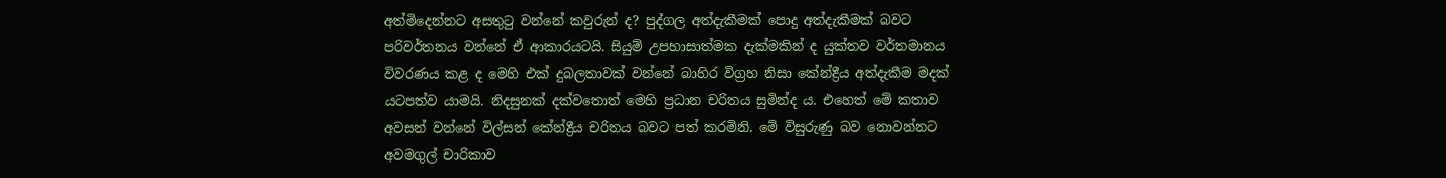අත්මිදෙන්නට අසතුටු වන්නේ කවුරුන් ද? පුද්ගල අත්දැකීමක්‌ පොදු අත්දැකීමක්‌ බවට පරිවර්තනය වන්නේ ඒ ආකාරයටයි. සියුම් උපහාසාත්මක දැක්‌මකින් ද යුක්‌තව වර්තමානය විවරණය කළ ද මෙහි එක්‌ දුබලතාවක්‌ වන්නේ බාහිර විග්‍රහ නිසා කේන්ද්‍රීය අත්දැකීම මදක්‌ යටපත්ව යාමයි. නිදසුනක්‌ දක්‌වතොත් මෙහි ප්‍රධාන චරිතය සුමින්ද ය. එහෙත් මේ කතාව අවසන් වන්නේ විල්සන් කේන්ද්‍රීය චරිතය බවට පත් කරමිනි. මේ විසුරුණු බව නොවන්නට අවමගුල් චාරිකාව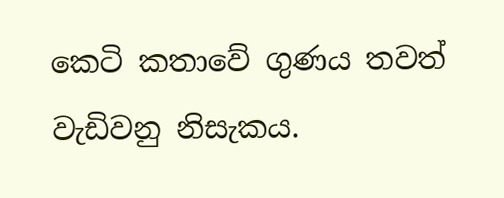කෙටි කතාවේ ගුණය තවත් වැඩිවනු නිසැකය.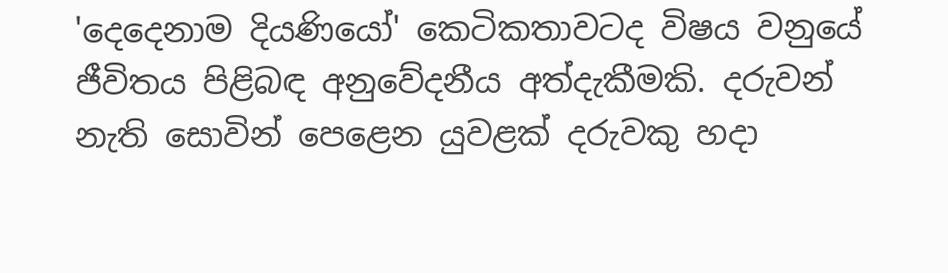'දෙදෙනාම දියණියෝ' කෙටිකතාවටද විෂය වනුයේ ජීවිතය පිළිබඳ අනුවේදනීය අත්දැකීමකි. දරුවන් නැති සොවින් පෙළෙන යුවළක්‌ දරුවකු හදා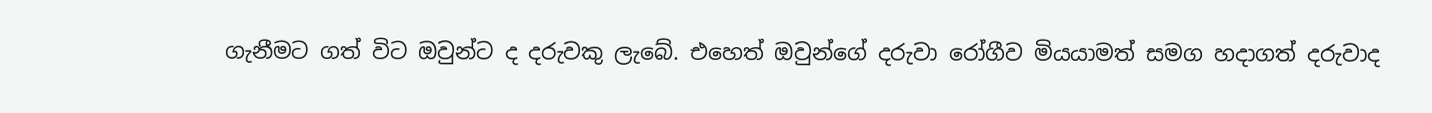ගැනීමට ගත් විට ඔවුන්ට ද දරුවකු ලැබේ. එහෙත් ඔවුන්ගේ දරුවා රෝගීව මියයාමත් සමග හදාගත් දරුවාද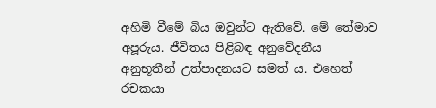අහිමි වීමේ බිය ඔවුන්ට ඇතිවේ. මේ තේමාව අපූරුය. ජීවිතය පිළිබඳ අනුවේදනීය අනුභූතීන් උත්පාදනයට සමත් ය. එහෙත් රචකයා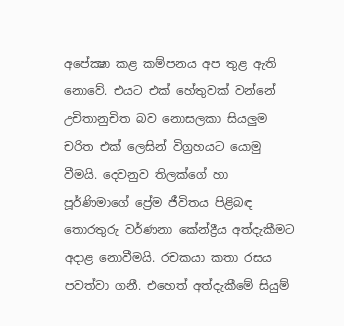අපේක්‍ෂා කළ කම්පනය අප තුළ ඇති නොවේ. එයට එක්‌ හේතුවක්‌ වන්නේ උචිතානුචිත බව නොසලකා සියලුම චරිත එක්‌ ලෙසින් විග්‍රහයට යොමු වීමයි. දෙවනුව තිලක්‌ගේ හා පූර්ණිමාගේ ප්‍රේම ජීවිතය පිළිබඳ තොරතුරු වර්ණනා කේන්ද්‍රීය අත්දැකීමට අදාළ නොවීමයි. රචකයා කතා රසය පවත්වා ගනී. එහෙත් අත්දැකීමේ සියුම්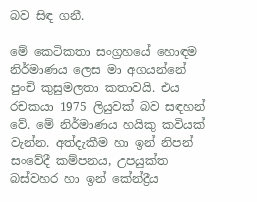බව සිඳ ගනී.

මේ කෙටිකතා සංග්‍රහයේ හොඳම නිර්මාණය ලෙස මා අගයන්නේ පුංචි කුසුමලතා කතාවයි. එය රචකයා 1975 ලියුවක්‌ බව සඳහන් වේ. මේ නිර්මාණය හයිකු කවියක්‌ වැන්න. අත්දැකීම හා ඉන් නිපන් සංවේදී කම්පනය, උපයුක්‌ත බස්‌වහර හා ඉන් කේන්ද්‍රීය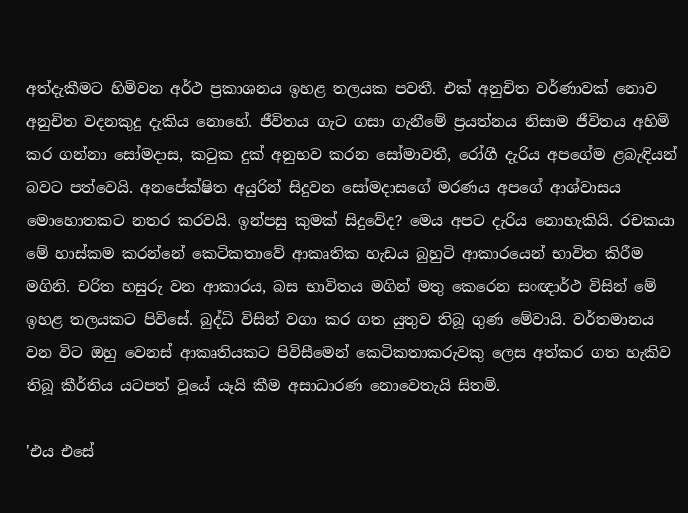අත්දැකීමට හිමිවන අර්ථ ප්‍රකාශනය ඉහළ තලයක පවතී. එක්‌ අනුචිත වර්ණාවක්‌ නොව අනුචිත වදනකුදු දැකිය නොහේ. ජීවිතය ගැට ගසා ගැනීමේ ප්‍රයත්නය නිසාම ජීවිතය අහිමි කර ගන්නා සෝමදාස, කටුක දුක්‌ අනුභව කරන සෝමාවතී, රෝගී දැරිය අපගේම ළබැඳියන් බවට පත්වෙයි. අනපේක්‌ෂිත අයුරින් සිදුවන සෝමදාසගේ මරණය අපගේ ආශ්වාසය මොහොතකට නතර කරවයි. ඉන්පසු කුමක්‌ සිදුවේද? මෙය අපට දැරිය නොහැකියි. රචකයා මේ හාස්‌කම කරන්නේ කෙටිකතාවේ ආකෘතික හැඩය බුහුටි ආකාරයෙන් භාවිත කිරීම මගිනි. චරිත හසුරු වන ආකාරය, බස භාවිතය මගින් මතු කෙරෙන සංඥාර්ථ විසින් මේ ඉහළ තලයකට පිවිසේ. බුද්ධි විසින් වගා කර ගත යුතුව තිබූ ගුණ මේවායි. වර්තමානය වන විට ඔහු වෙනස්‌ ආකෘතියකට පිවිසීමෙන් කෙටිකතාකරුවකු ලෙස අත්කර ගත හැකිව තිබූ කීර්තිය යටපත් වූයේ යෑයි කීම අසාධාරණ නොවෙතැයි සිතමි.

'එය එසේ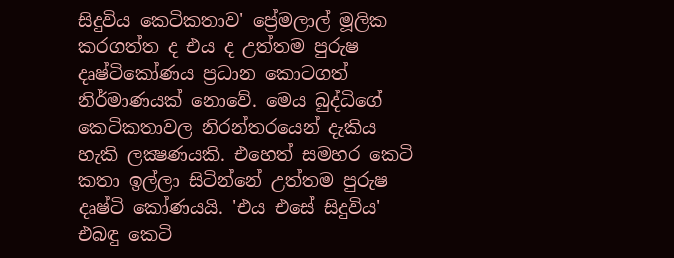සිදුවිය කෙටිකතාව' ප්‍රේමලාල් මූලික කරගත්ත ද එය ද උත්තම පුරුෂ දෘෂ්ටිකෝණය ප්‍රධාන කොටගත් නිර්මාණයක්‌ නොවේ. මෙය බුද්ධිගේ කෙටිකතාවල නිරන්තරයෙන් දැකිය හැකි ලක්‍ෂණයකි. එහෙත් සමහර කෙටි කතා ඉල්ලා සිටින්නේ උත්තම පුරුෂ දෘෂ්ටි කෝණයයි. 'එය එසේ සිදුවිය' එබඳු කෙටි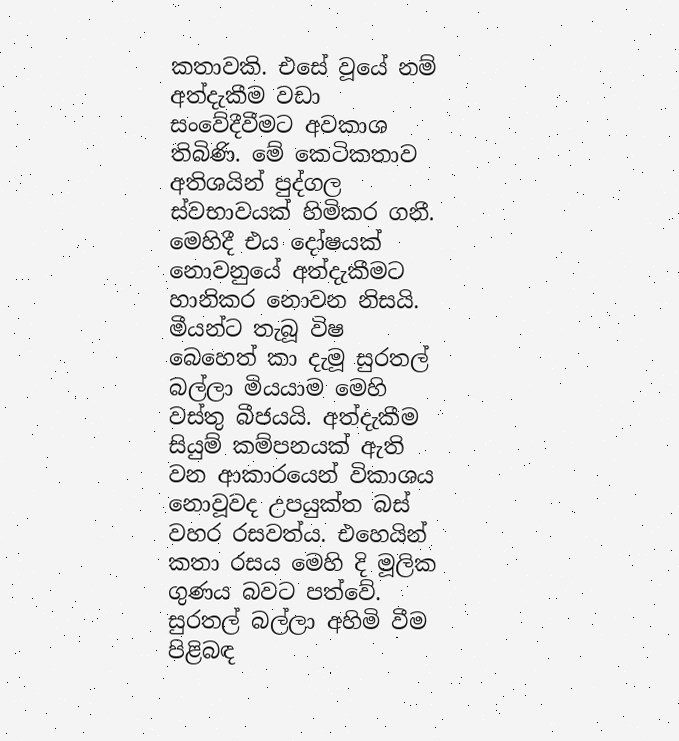කතාවකි. එසේ වූයේ නම් අත්දැකීම වඩා සංවේදීවීමට අවකාශ තිබිණි. මේ කෙටිකතාව අතිශයින් පුද්ගල ස්‌වභාවයක්‌ හිමිකර ගනී. මෙහිදී එය දෝෂයක්‌ නොවනුයේ අත්දැකීමට හානිකර නොවන නිසයි. මීයන්ට තැබූ විෂ බෙහෙත් කා දැමූ සුරතල් බල්ලා මියයාම මෙහි වස්‌තු බීජයයි. අත්දැකීම සියුම් කම්පනයක්‌ ඇති වන ආකාරයෙන් විකාශය නොවූවද උපයුක්‌ත බස්‌ වහර රසවත්ය. එහෙයින් කතා රසය මෙහි දි මූලික ගුණය බවට පත්වේ. සුරතල් බල්ලා අහිමි වීම පිළිබඳ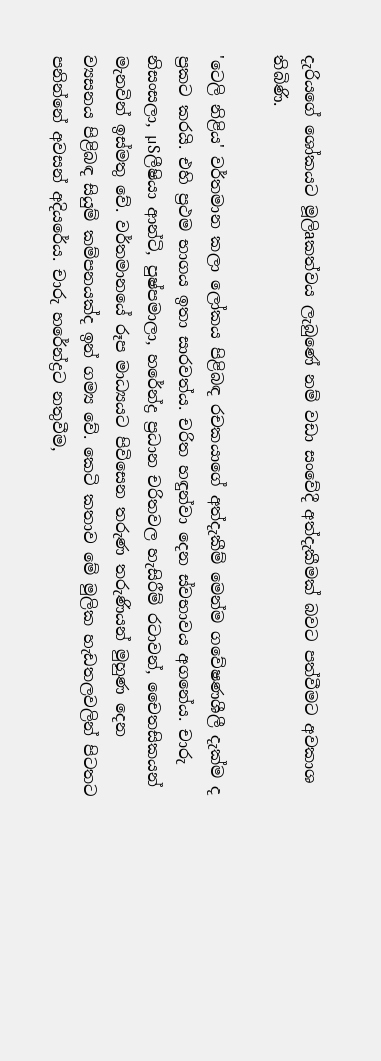දැරියගේ ශෝකයට මූලිaකත්වය ලැබුණේ නම් වඩා සංවේදී අත්දැකීමක්‌ බවට පත්වීමට අවකාශ තිබිණි.

'ටෙලි නිළිය' වර්තමාන කලා ලෝකය පිළිබඳ රචකයාගේ අත්දැකීම් මෙන්ම ගවේෂණශීලී දැක්‌ම ද ප්‍රකට කරයි. එහි ප්‍රථම භාගය ඉතා සාරවත්ය. චරිත හඳුන්වා දෙන ස්‌වභාවය අගනේය. චාරු නිසංසලා, µSලීෂියා ආන්ටි, පුෂ්පමාලා, හරේන්ද්‍ර ප්‍රධාන චරිතවල හැසිරීම් රටාවන්, චෛතසිකයන් මැනවින් ඉස්‌මතු වේ. වර්තමානයේ රූප මාධ්‍යයට පිවිසෙන තරුණ තරුණියන් මුහුණ දෙන ව්‍යසනය පිළිබඳ සියුම් කම්පනයක්‌ද ඉන් ගම්‍ය වේ. කෙටි කතාව මේ මුලික හැඩතලවලින් පිටතට පනින්නේ අවසන් අදියරේය. චාරු හරේන්ද්‍රට නතුවීම,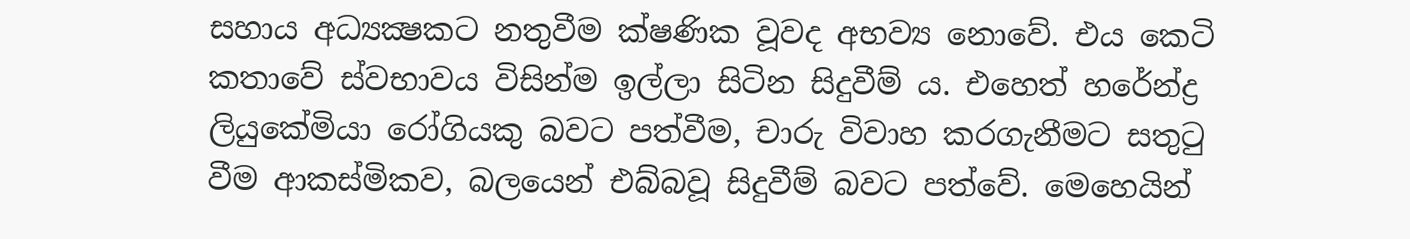සහාය අධ්‍යක්‍ෂකට නතුවීම ක්‌ෂණික වූවද අභව්‍ය නොවේ. එය කෙටි කතාවේ ස්‌වභාවය විසින්ම ඉල්ලා සිටින සිදුවීම් ය. එහෙත් හරේන්ද්‍ර ලියුකේමියා රෝගියකු බවට පත්වීම, චාරු විවාහ කරගැනීමට සතුටු වීම ආකස්‌මිකව, බලයෙන් එබ්බවූ සිදුවීම් බවට පත්වේ. මෙහෙයින්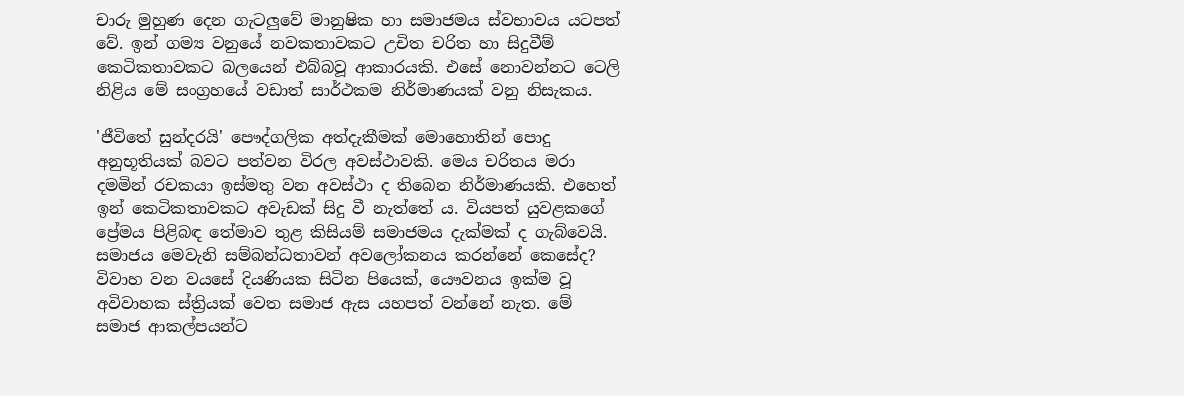චාරු මුහුණ දෙන ගැටලුවේ මානුෂික හා සමාජමය ස්‌වභාවය යටපත් වේ. ඉන් ගම්‍ය වනුයේ නවකතාවකට උචිත චරිත හා සිදුවීම් කෙටිකතාවකට බලයෙන් එබ්බවූ ආකාරයකි. එසේ නොවන්නට ටෙලි නිළිය මේ සංග්‍රහයේ වඩාත් සාර්ථකම නිර්මාණයක්‌ වනු නිසැකය.

'ජීවිතේ සුන්දරයි' පෞද්ගලික අත්දැකීමක්‌ මොහොතින් පොදු අනුභූතියක්‌ බවට පත්වන විරල අවස්‌ථාවකි. මෙය චරිතය මරා දමමින් රචකයා ඉස්‌මතු වන අවස්‌ථා ද තිබෙන නිර්මාණයකි. එහෙත් ඉන් කෙටිකතාවකට අවැඩක්‌ සිදු වී නැත්තේ ය. වියපත් යුවළකගේ ප්‍රේමය පිළිබඳ තේමාව තුළ කිසියම් සමාජමය දැක්‌මක්‌ ද ගැබ්වෙයි. සමාජය මෙවැනි සම්බන්ධතාවන් අවලෝකනය කරන්නේ කෙසේද? විවාහ වන වයසේ දියණියක සිටින පියෙක්‌, යෞවනය ඉක්‌ම වූ අවිවාහක ස්‌ත්‍රියක්‌ වෙත සමාජ ඇස යහපත් වන්නේ නැත. මේ සමාජ ආකල්පයන්ට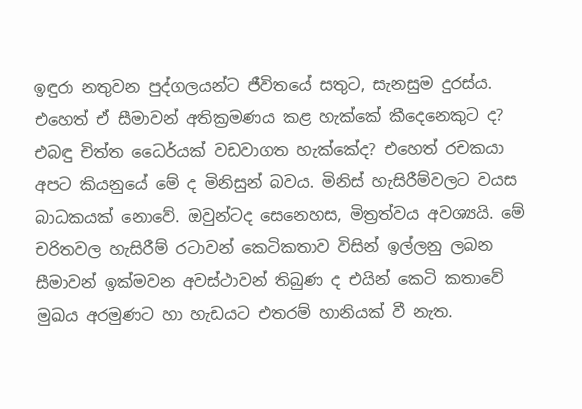ඉඳුරා නතුවන පුද්ගලයන්ට ජීවිතයේ සතුට, සැනසුම දුරස්‌ය. එහෙත් ඒ සීමාවන් අතික්‍රමණය කළ හැක්‌කේ කීදෙනෙකුට ද? එබඳු චිත්ත ධෛර්යක්‌ වඩවාගත හැක්‌කේද? එහෙත් රචකයා අපට කියනුයේ මේ ද මිනිසුන් බවය. මිනිස්‌ හැසිරීම්වලට වයස බාධකයක්‌ නොවේ. ඔවුන්ටද සෙනෙහස, මිත්‍රත්වය අවශ්‍යයි. මේ චරිතවල හැසිරීම් රටාවන් කෙටිකතාව විසින් ඉල්ලනු ලබන සීමාවන් ඉක්‌මවන අවස්‌ථාවන් තිබුණ ද එයින් කෙටි කතාවේ මුඛය අරමුණට හා හැඩයට එතරම් හානියක්‌ වී නැත.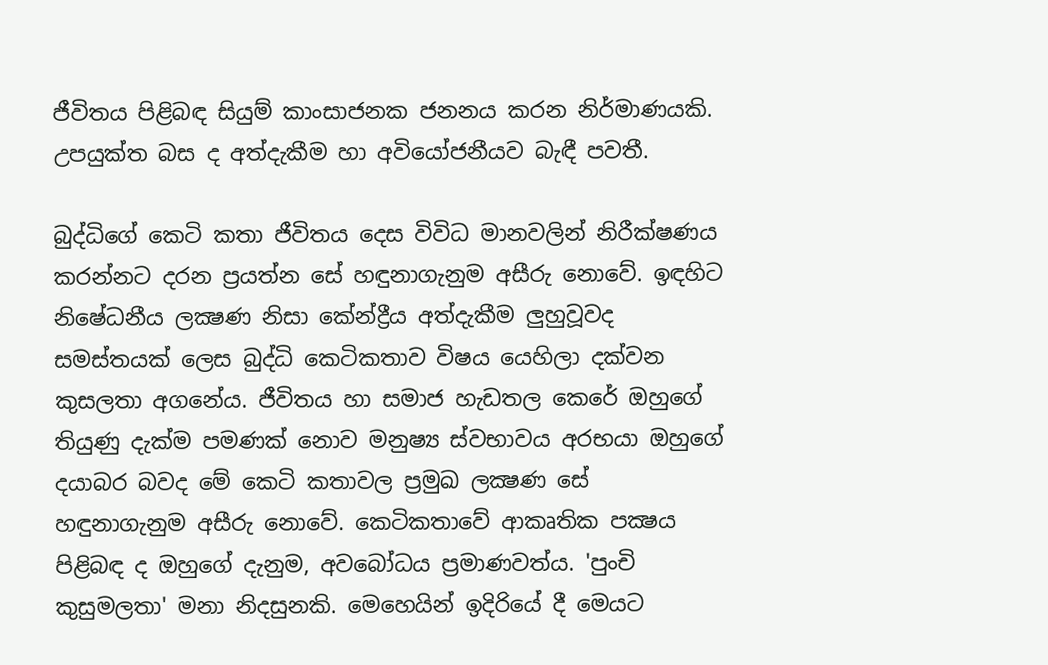ජීවිතය පිළිබඳ සියුම් කාංසාජනක ජනනය කරන නිර්මාණයකි. උපයුක්‌ත බස ද අත්දැකීම හා අවියෝජනීයව බැඳී පවතී.

බුද්ධිගේ කෙටි කතා ජීවිතය දෙස විවිධ මානවලින් නිරීක්‌ෂණය කරන්නට දරන ප්‍රයත්න සේ හඳුනාගැනුම අසීරු නොවේ. ඉඳහිට නිෂේධනීය ලක්‍ෂණ නිසා කේන්ද්‍රීය අත්දැකීම ලුහුවූවද සමස්‌තයක්‌ ලෙස බුද්ධි කෙටිකතාව විෂය යෙහිලා දක්‌වන කුසලතා අගනේය. ජීවිතය හා සමාජ හැඩතල කෙරේ ඔහුගේ තියුණු දැක්‌ම පමණක්‌ නොව මනුෂ්‍ය ස්‌වභාවය අරභයා ඔහුගේ දයාබර බවද මේ කෙටි කතාවල ප්‍රමුඛ ලක්‍ෂණ සේ හඳුනාගැනුම අසීරු නොවේ. කෙටිකතාවේ ආකෘතික පක්‍ෂය පිළිබඳ ද ඔහුගේ දැනුම, අවබෝධය ප්‍රමාණවත්ය. 'පුංචි කුසුමලතා' මනා නිදසුනකි. මෙහෙයින් ඉදිරියේ දී මෙයට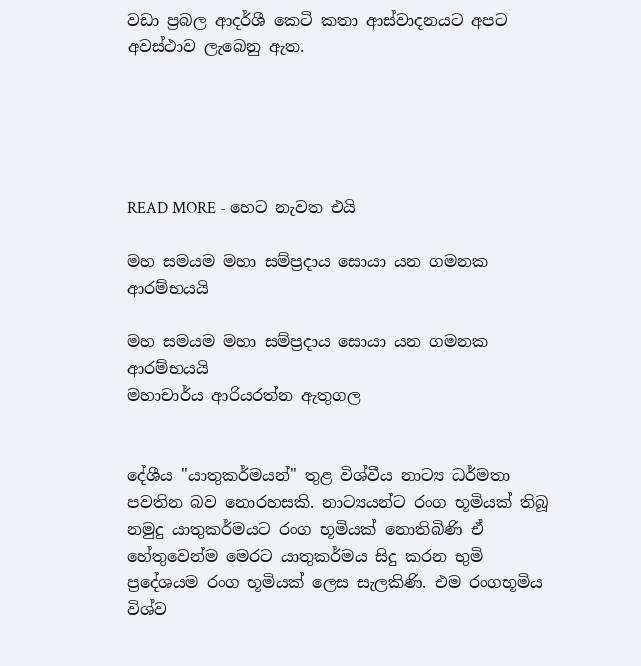වඩා ප්‍රබල ආදර්ශී කෙටි කතා ආස්‌වාදනයට අපට අවස්‌ථාව ලැබෙනු ඇත.





READ MORE - හෙට නැවත එයි

මහ සමයම මහා සම්ප්‍රදාය සොයා යන ගමනක ආරම්භයයි

මහ සමයම මහා සම්ප්‍රදාය සොයා යන ගමනක ආරම්භයයි
මහාචාර්ය ආරියරත්න ඇතුගල


දේශීය "යාතුකර්මයන්" තුළ විශ්වීය නාට්‍ය ධර්මතා පවතින බව නොරහසකි. නාට්‍යයන්ට රංග භූමියක්‌ තිබූ නමුදු යාතුකර්මයට රංග භූමියක්‌ නොතිබිණි ඒ හේතුවෙන්ම මෙරට යාතුකර්මය සිදු කරන භුමි ප්‍රදේශයම රංග භූමියක්‌ ලෙස සැලකිණි. එම රංගභූමිය විශ්ව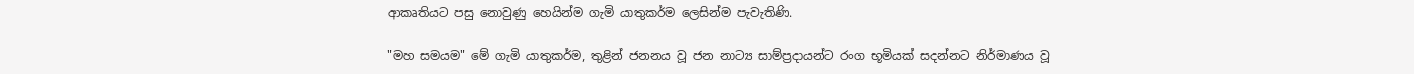ආකෘතියට පසු නොවුණු හෙයින්ම ගැමි යාතුකර්ම ලෙසින්ම පැවැතිණි.

"මහ සමයම" මේ ගැමි යාතුකර්ම, තුළින් ජනනය වූ ජන නාට්‍ය සාම්ප්‍රදායන්ට රංග භූමියක්‌ සදන්නට නිර්මාණය වූ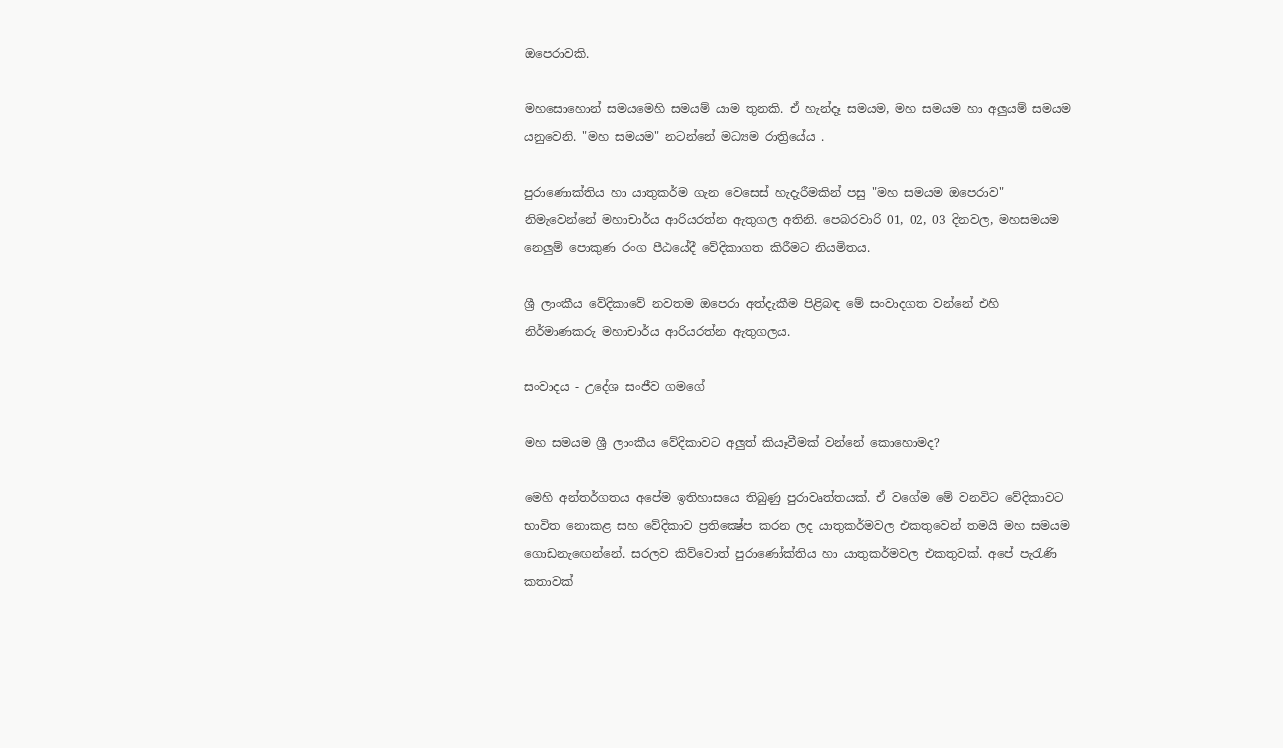ඔපෙරාවකි.

මහසොහොන් සමයමෙහි සමයම් යාම තුනකි. ඒ හැන්දෑ සමයම, මහ සමයම හා අලුයම් සමයම යනුවෙනි. "මහ සමයම" නටන්නේ මධ්‍යම රාත්‍රියේය .

පුරාණොක්‌තිය හා යාතුකර්ම ගැන වෙසෙස්‌ හැදැරීමකින් පසු "මහ සමයම ඔපෙරාව" නිමැවෙන්නේ මහාචාර්ය ආරියරත්න ඇතුගල අතිනි. පෙබරවාරි 01, 02, 03 දිනවල, මහසමයම නෙලුම් පොකුණ රංග පීඨයේදී වේදිකාගත කිරීමට නියමිතය.

ශ්‍රී ලාංකීය වේදිකාවේ නවතම ඔපෙරා අත්දැකීම පිළිබඳ මේ සංවාදගත වන්නේ එහි නිර්මාණකරු මහාචාර්ය ආරියරත්න ඇතුගලය.

සංවාදය - උදේශ සංජීව ගමගේ

මහ සමයම ශ්‍රී ලාංකීය වේදිකාවට අලුත් කියෑවීමක්‌ වන්නේ කොහොමද?

මෙහි අන්තර්ගතය අපේම ඉතිහාසයෙ තිබුණු පුරාවෘත්තයක්‌. ඒ වගේම මේ වනවිට වේදිකාවට භාවිත නොකළ සහ වේදිකාව ප්‍රතික්‍ෂේප කරන ලද යාතුකර්මවල එකතුවෙන් තමයි මහ සමයම ගොඩනැඟෙන්නේ. සරලව කිව්වොත් පුරාණෝක්‌තිය හා යාතුකර්මවල එකතුවක්‌. අපේ පැරැණි කතාවක්‌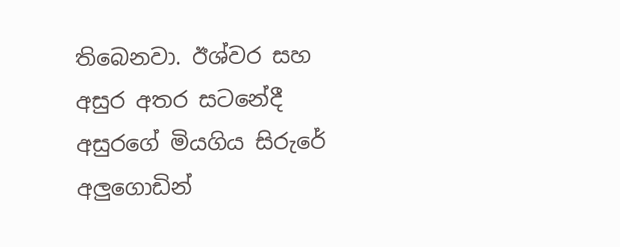තිබෙනවා. ඊශ්වර සහ අසුර අතර සටනේදී අසුරගේ මියගිය සිරුරේ අලුගොඩින්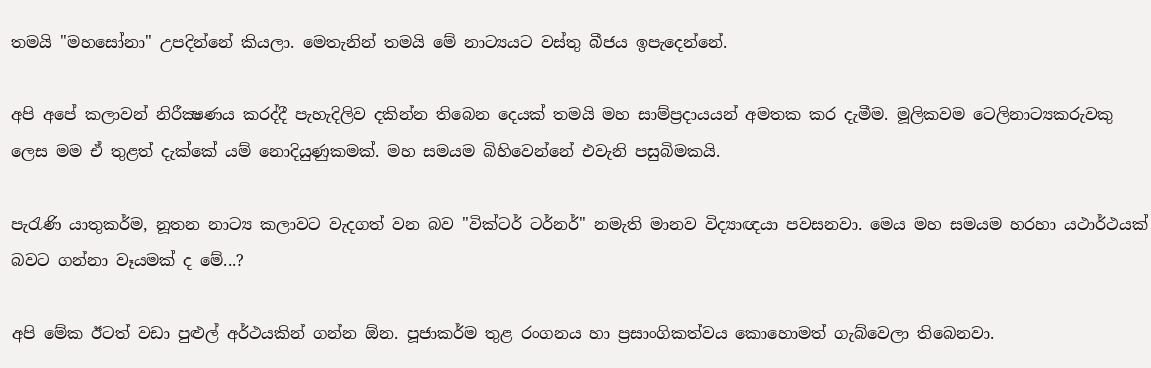තමයි "මහසෝනා" උපදින්නේ කියලා. මෙතැනින් තමයි මේ නාට්‍යයට වස්‌තු බීජය ඉපැදෙන්නේ.

අපි අපේ කලාවන් නිරීක්‍ෂණය කරද්දී පැහැදිලිව දකින්න තිබෙන දෙයක්‌ තමයි මහ සාම්ප්‍රදායයන් අමතක කර දැමීම. මූලිකවම ටෙලිනාට්‍යකරුවකු ලෙස මම ඒ තුළත් දැක්‌කේ යම් නොදියුණුකමක්‌. මහ සමයම බිහිවෙන්නේ එවැනි පසුබිමකයි.

පැරැණි යාතුකර්ම, නූතන නාට්‍ය කලාවට වැදගත් වන බව "වික්‌ටර් ටර්නර්" නමැති මානව විද්‍යාඥයා පවසනවා. මෙය මහ සමයම හරහා යථාර්ථයක්‌ බවට ගන්නා වෑයමක්‌ ද මේ...?

අපි මේක ඊටත් වඩා පුළුල් අර්ථයකින් ගන්න ඕන. පූජාකර්ම තුළ රංගනය හා ප්‍රසාංගිකත්වය කොහොමත් ගැබ්වෙලා තිබෙනවා.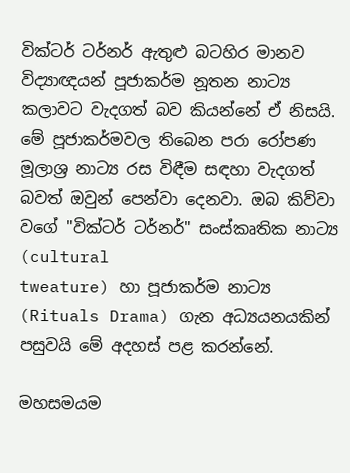වික්‌ටර් ටර්නර් ඇතුළු බටහිර මානව විද්‍යාඥයන් පූජාකර්ම නූතන නාට්‍ය කලාවට වැදගත් බව කියන්නේ ඒ නිසයි. මේ පූජාකර්මවල තිබෙන පරා රෝපණ මූලාශ්‍ර නාට්‍ය රස විඳීම සඳහා වැදගත් බවත් ඔවුන් පෙන්වා දෙනවා. ඔබ කිව්වා වගේ "වික්‌ටර් ටර්නර්" සංස්‌කෘතික නාට්‍ය (cultural
tweature) හා පූජාකර්ම නාට්‍ය (Rituals Drama) ගැන අධ්‍යයනයකින් පසුවයි මේ අදහස්‌ පළ කරන්නේ.

මහසමයම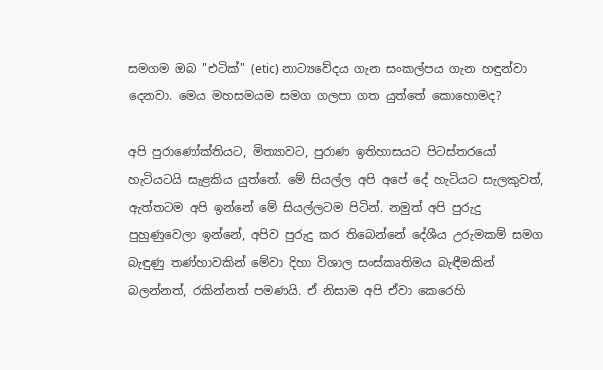සමගම ඔබ "එටික්‌" (etic) නාට්‍යවේදය ගැන සංකල්පය ගැන හඳුන්වා දෙනවා. මෙය මහසමයම සමග ගලපා ගත යුත්තේ කොහොමද?

අපි පුරාණෝක්‌තියට, මිත්‍යාවට, පුරාණ ඉතිහාසයට පිටස්‌තරයෝ හැටියටයි සැළකිය යුත්තේ. මේ සියල්ල අපි අපේ දේ හැටියට සැලකුවත්, ඇත්තටම අපි ඉන්නේ මේ සියල්ලටම පිටින්. නමුත් අපි පුරුදු පුහුණුවෙලා ඉන්නේ, අපිව පුරුදු කර තිබෙන්නේ දේශීය උරුමකම් සමග බැඳුණු තණ්‌හාවකින් මේවා දිහා විශාල සංස්‌කෘතිමය බැඳීමකින් බලන්නත්, රකින්නත් පමණයි. ඒ නිසාම අපි ඒවා කෙරෙහි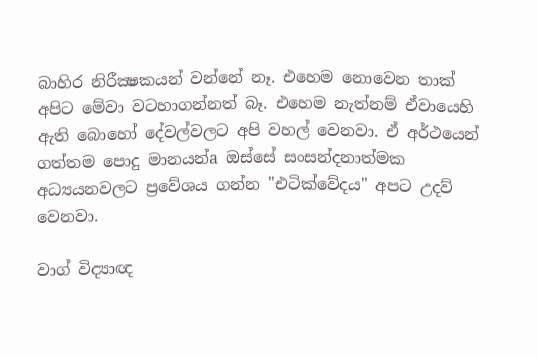බාහිර නිරීක්‍ෂකයන් වන්නේ නෑ. එහෙම නොවෙන තාක්‌ අපිට මේවා වටහාගන්නත් බෑ. එහෙම නැත්නම් ඒවායෙහි ඇති බොහෝ දේවල්වලට අපි වහල් වෙනවා. ඒ අර්ථයෙන් ගත්තම පොදු මානයන්a ඔස්‌සේ සංසන්දනාත්මක අධ්‍යයනවලට ප්‍රවේශය ගන්න "එටික්‌වේදය" අපට උදව් වෙනවා.

වාග් විද්‍යාඥ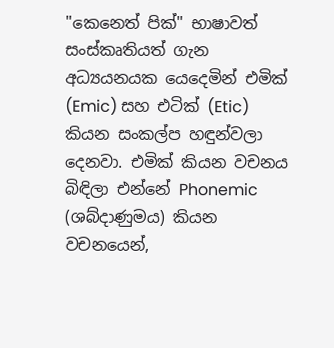"කෙනෙත් පික්‌" භාෂාවත් සංස්‌කෘතියත් ගැන අධ්‍යයනයක යෙදෙමින් එමික්‌ (Emic) සහ එටික්‌ (Etic) කියන සංකල්ප හඳුන්වලා දෙනවා. එමික්‌ කියන වචනය බිඳිලා එන්නේ Phonemic (ශබ්දාණුමය) කියන වචනයෙන්,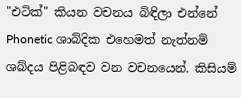"එටික්‌" කියන වචනය බිඳිලා එන්නේ Phonetic ශාබ්දික එහෙමත් නැත්නම් ශබ්දය පිළිබඳව වන වචනයෙන්. කිසියම්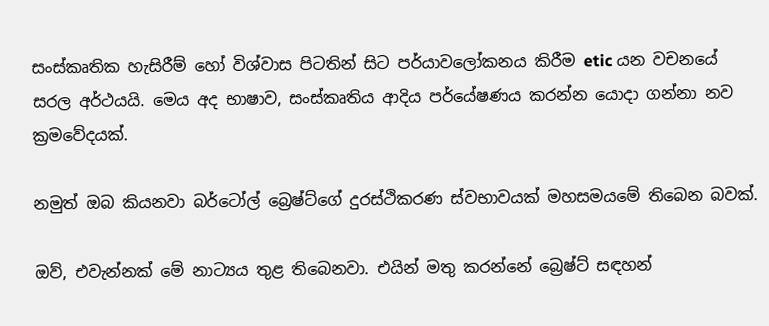සංස්‌කෘතික හැසිරීම් හෝ විශ්වාස පිටතින් සිට පර්යාවලෝකනය කිරීම etic යන වචනයේ සරල අර්ථයයි. මෙය අද භාෂාව, සංස්‌කෘතිය ආදිය පර්යේෂණය කරන්න යොදා ගන්නා නව ක්‍රමවේදයක්‌.

නමුත් ඔබ කියනවා බර්ටෝල් බ්‍රෙෂ්ට්‌ගේ දුරස්‌ථිකරණ ස්‌වභාවයක්‌ මහසමයමේ තිබෙන බවක්‌.

ඔව්, එවැන්නක්‌ මේ නාට්‍යය තුළ තිබෙනවා. එයින් මතු කරන්නේ බ්‍රෙෂ්ට්‌ සඳහන්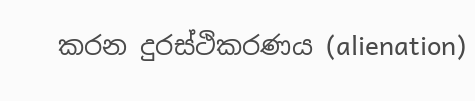කරන දුරස්‌ථිකරණය (alienation)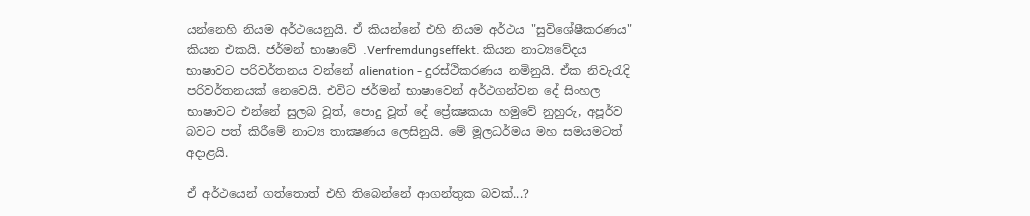යන්නෙහි නියම අර්ථයෙනුයි. ඒ කියන්නේ එහි නියම අර්ථය "සුවිශේෂීකරණය" කියන එකයි. ජර්මන් භාෂාවේ .Verfremdungseffekt. කියන නාට්‍යවේදය භාෂාවට පරිවර්තනය වන්නේ alienation - දුරස්‌ථිකරණය නමිනුයි. ඒක නිවැරැදි පරිවර්තනයක්‌ නෙවෙයි. එවිට ජර්මන් භාෂාවෙන් අර්ථගන්වන දේ සිංහල භාෂාවට එන්නේ සුලබ වූත්, පොදු වූත් දේ ප්‍රේක්‍ෂකයා හමුවේ නුහුරු, අපූර්ව බවට පත් කිරීමේ නාට්‍ය තාක්‍ෂණය ලෙසිනුයි. මේ මූලධර්මය මහ සමයමටත් අදාළයි.

ඒ අර්ථයෙන් ගත්තොත් එහි තිබෙන්නේ ආගන්තුක බවක්‌...?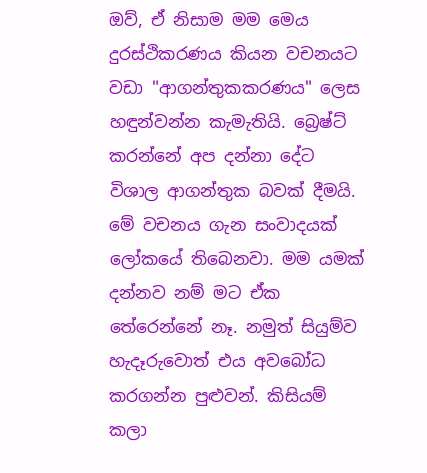ඔව්, ඒ නිසාම මම මෙය දුරස්‌ථිකරණය කියන වචනයට වඩා "ආගන්තුකකරණය" ලෙස හඳුන්වන්න කැමැතියි. බ්‍රෙෂ්ට්‌ කරන්නේ අප දන්නා දේට විශාල ආගන්තුක බවක්‌ දීමයි. මේ වචනය ගැන සංවාදයක්‌ ලෝකයේ තිබෙනවා. මම යමක්‌ දන්නව නම් මට ඒක තේරෙන්නේ නෑ. නමුත් සියුම්ව හැදෑරුවොත් එය අවබෝධ කරගන්න පුළුවන්. කිසියම් කලා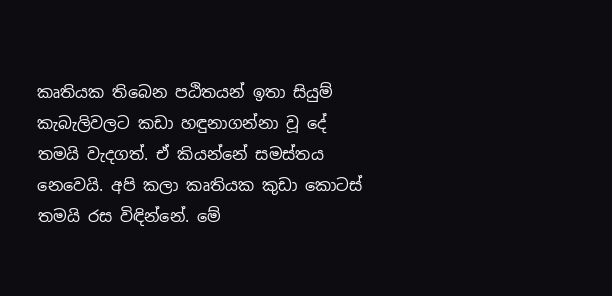කෘතියක තිබෙන පඨිතයන් ඉතා සියුම් කැබැලිවලට කඩා හඳුනාගන්නා වූ දේ තමයි වැදගත්. ඒ කියන්නේ සමස්‌තය නෙවෙයි. අපි කලා කෘතියක කුඩා කොටස්‌ තමයි රස විඳින්නේ. මේ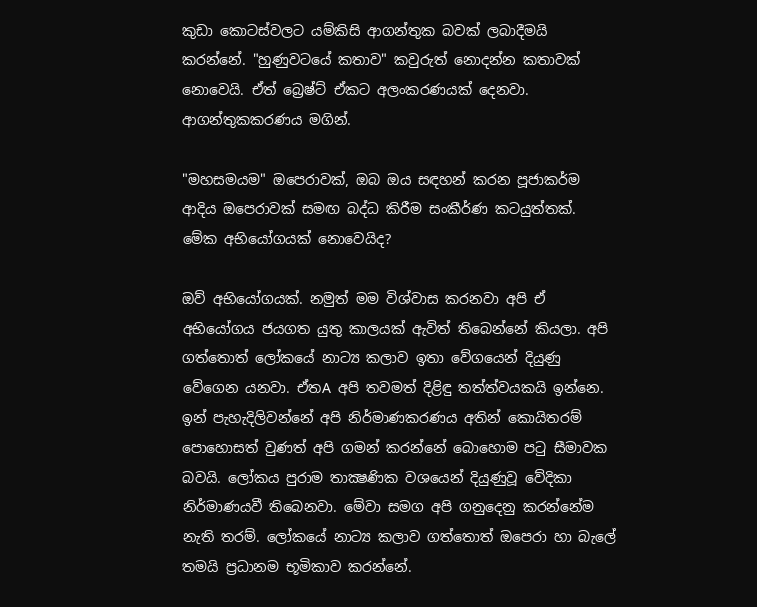කුඩා කොටස්‌වලට යම්කිසි ආගන්තුක බවක්‌ ලබාදීමයි කරන්නේ. "හුණුවටයේ කතාව" කවුරුත් නොදන්න කතාවක්‌ නොවෙයි. ඒත් බ්‍රෙෂ්ට්‌ ඒකට අලංකරණයක්‌ දෙනවා. ආගන්තුකකරණය මගින්.

"මහසමයම" ඔපෙරාවක්‌, ඔබ ඔය සඳහන් කරන පූජාකර්ම ආදිය ඔපෙරාවක්‌ සමඟ බද්ධ කිරීම සංකීර්ණ කටයුත්තක්‌. මේක අභියෝගයක්‌ නොවෙයිද?

ඔව් අභියෝගයක්‌. නමුත් මම විශ්වාස කරනවා අපි ඒ අභියෝගය ජයගත යුතු කාලයක්‌ ඇවිත් තිබෙන්නේ කියලා. අපි ගත්තොත් ලෝකයේ නාට්‍ය කලාව ඉතා වේගයෙන් දියුණු වේගෙන යනවා. ඒතA අපි තවමත් දිළිඳු තත්ත්වයකයි ඉන්නෙ. ඉන් පැහැදිලිවන්නේ අපි නිර්මාණකරණය අතින් කොයිතරම් පොහොසත් වුණත් අපි ගමන් කරන්නේ බොහොම පටු සීමාවක බවයි. ලෝකය පුරාම තාක්‍ෂණික වශයෙන් දියුණුවූ වේදිකා නිර්මාණයවී තිබෙනවා. මේවා සමග අපි ගනුදෙනු කරන්නේම නැති තරම්. ලෝකයේ නාට්‍ය කලාව ගත්තොත් ඔපෙරා හා බැලේ තමයි ප්‍රධානම භූමිකාව කරන්නේ.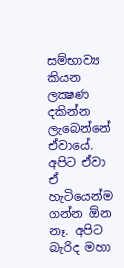සම්භාව්‍ය කියන ලක්‍ෂණ දකින්න ලැබෙන්නේ ඒවායේ. අපිට ඒවා ඒ හැටියෙන්ම ගන්න ඕන නෑ. අපිට බැරිද මහා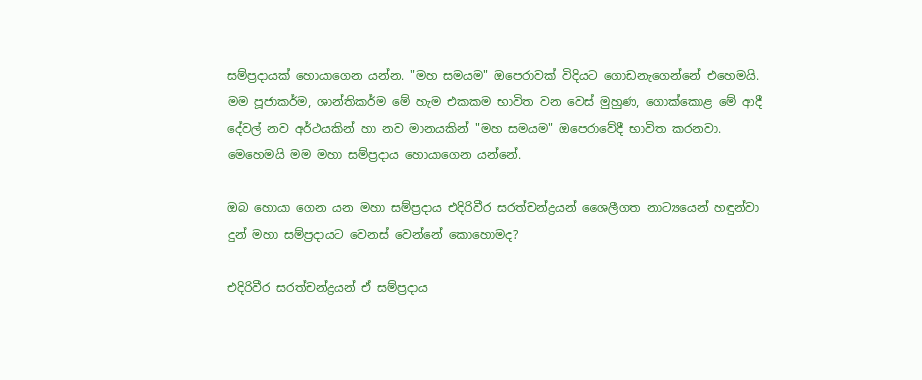සම්ප්‍රදායක්‌ හොයාගෙන යන්න. "මහ සමයම" ඔපෙරාවක්‌ විදියට ගොඩනැගෙන්නේ එහෙමයි. මම පූජාකර්ම, ශාන්තිකර්ම මේ හැම එකකම භාවිත වන වෙස්‌ මුහුණ, ගොක්‌කොළ මේ ආදී දේවල් නව අර්ථයකින් හා නව මානයකින් "මහ සමයම" ඔපෙරාවේදී භාවිත කරනවා. මෙහෙමයි මම මහා සම්ප්‍රදාය හොයාගෙන යන්නේ.

ඔබ හොයා ගෙන යන මහා සම්ප්‍රදාය එදිරිවීර සරත්චන්ද්‍රයන් ශෛලීගත නාට්‍යයෙන් හඳුන්වා දුන් මහා සම්ප්‍රදායට වෙනස්‌ වෙන්නේ කොහොමද?

එදිරිවීර සරත්චන්ද්‍රයන් ඒ සම්ප්‍රදාය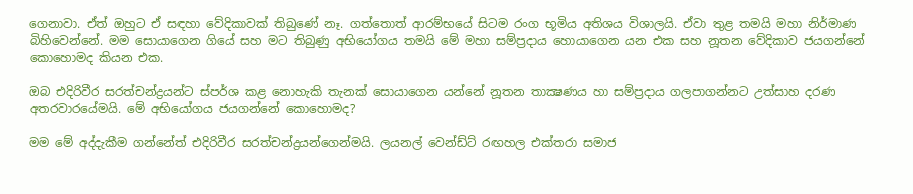ගෙනාවා. ඒත් ඔහුට ඒ සඳහා වේදිකාවක්‌ තිබුණේ නෑ. ගත්තොත් ආරම්භයේ සිටම රංග භූමිය අතිශය විශාලයි. ඒවා තුළ තමයි මහා නිර්මාණ බිහිවෙන්නේ. මම සොයාගෙන ගියේ සහ මට තිබුණු අභියෝගය තමයි මේ මහා සම්ප්‍රදාය හොයාගෙන යන එක සහ නූතන වේදිකාව ජයගන්නේ කොහොමද කියන එක.

ඔබ එදිරිවීර සරත්චන්ද්‍රයන්ට ස්‌පර්ශ කළ නොහැකි තැනක්‌ සොයාගෙන යන්නේ නූතන තාක්‍ෂණය හා සම්ප්‍රදාය ගලපාගන්නට උත්සාහ දරණ අතරවාරයේමයි. මේ අභියෝගය ජයගන්නේ කොහොමද?

මම මේ අද්දැකීම ගන්නේත් එදිරිවීර සරත්චන්ද්‍රයන්ගෙන්මයි. ලයනල් වෙන්ඩ්ට්‌ රඟහල එක්‌තරා සමාජ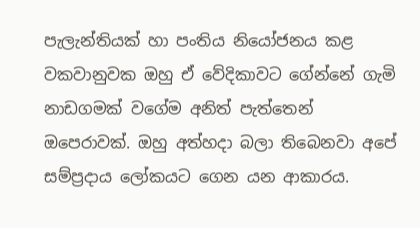පැලැන්තියක්‌ හා පංතිය නියෝජනය කළ වකවානුවක ඔහු ඒ වේදිකාවට ගේන්නේ ගැමි නාඩගමක්‌ වගේම අනිත් පැත්තෙන් ඔපෙරාවක්‌. ඔහු අත්හදා බලා තිබෙනවා අපේ සම්ප්‍රදාය ලෝකයට ගෙන යන ආකාරය.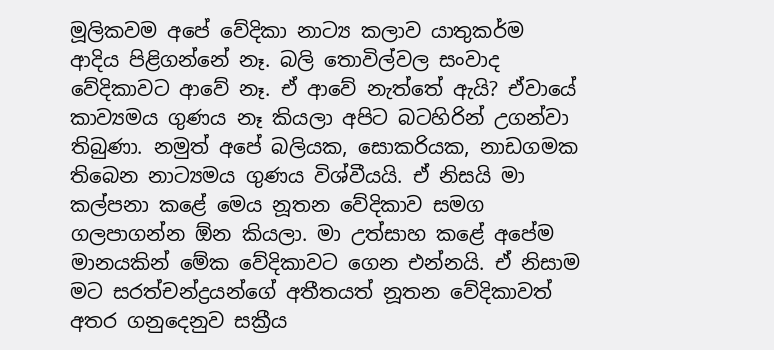මූලිකවම අපේ වේදිකා නාට්‍ය කලාව යාතුකර්ම ආදිය පිළිගන්නේ නෑ. බලි තොවිල්වල සංවාද වේදිකාවට ආවේ නෑ. ඒ ආවේ නැත්තේ ඇයි? ඒවායේ කාව්‍යමය ගුණය නෑ කියලා අපිට බටහිරින් උගන්වා තිබුණා. නමුත් අපේ බලියක, සොකරියක, නාඩගමක තිබෙන නාට්‍යමය ගුණය විශ්වීයයි. ඒ නිසයි මා කල්පනා කළේ මෙය නූතන වේදිකාව සමග ගලපාගන්න ඕන කියලා. මා උත්සාහ කළේ අපේම මානයකින් මේක වේදිකාවට ගෙන එන්නයි. ඒ නිසාම මට සරත්චන්ද්‍රයන්ගේ අතීතයත් නූතන වේදිකාවත් අතර ගනුදෙනුව සක්‍රීය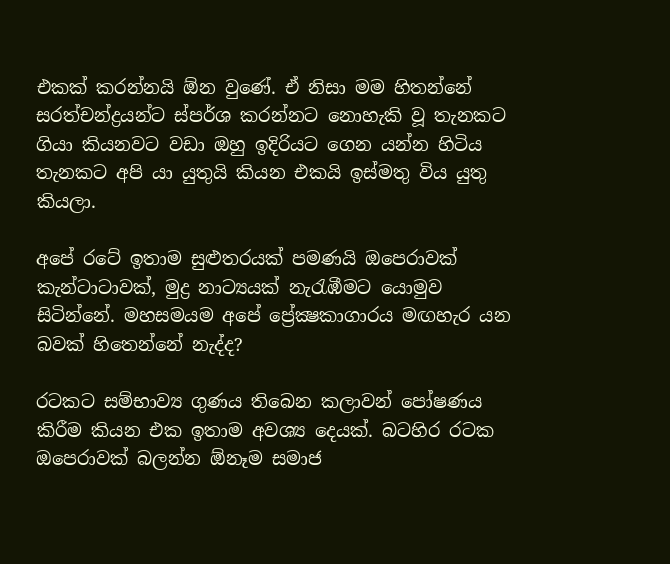එකක්‌ කරන්නයි ඕන වුණේ. ඒ නිසා මම හිතන්නේ සරත්චන්ද්‍රයන්ට ස්‌පර්ශ කරන්නට නොහැකි වූ තැනකට ගියා කියනවට වඩා ඔහු ඉදිරියට ගෙන යන්න හිටිය තැනකට අපි යා යුතුයි කියන එකයි ඉස්‌මතු විය යුතු කියලා.

අපේ රටේ ඉතාම සුළුතරයක්‌ පමණයි ඔපෙරාවක්‌ කැන්ටාටාවක්‌, මුද්‍ර නාට්‍යයක්‌ නැරැඹීමට යොමුව සිටින්නේ. මහසමයම අපේ ප්‍රේක්‍ෂකාගාරය මඟහැර යන බවක්‌ හිතෙන්නේ නැද්ද?

රටකට සම්භාව්‍ය ගුණය තිබෙන කලාවන් පෝෂණය කිරීම කියන එක ඉතාම අවශ්‍ය දෙයක්‌. බටහිර රටක ඔපෙරාවක්‌ බලන්න ඕනෑම සමාජ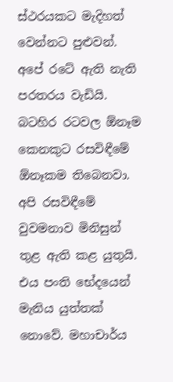ස්‌ථරයකට මැදිහත් වෙන්නට පුළුවන්. අපේ රටේ ඇති නැති පරතරය වැඩියි. බටහිර රටවල ඕනෑම කෙනකුට රසවිඳීමේ ඕනෑකම තිබෙනවා. අපි රසවිඳීමේ වුවමනාව මිනිසුන් තුළ ඇති කළ යුතුයි. එය පංති භේදයෙන් මැනිය යුත්තක්‌ නොවේ. මහාචාර්ය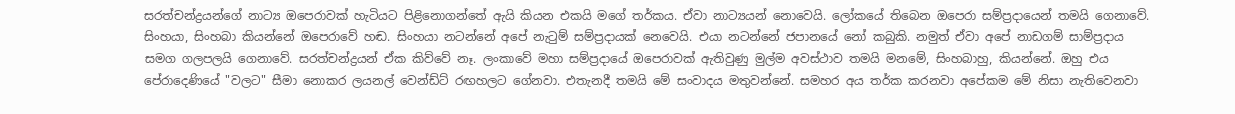සරත්චන්ද්‍රයන්ගේ නාට්‍ය ඔපෙරාවක්‌ හැටියට පිළිනොගන්තේ ඇයි කියන එකයි මගේ තර්කය. ඒවා නාට්‍යයන් නොවෙයි. ලෝකයේ තිබෙන ඔපෙරා සම්ප්‍රදායෙන් තමයි ගෙනාවේ. සිංහයා, සිංහබා කියන්නේ ඔපෙරාවේ හඬ. සිංහයා නටන්නේ අපේ නැටුම් සම්ප්‍රදායක්‌ නෙවෙයි. එයා නටන්නේ ජපානයේ නෝ කබුකි. නමුත් ඒවා අපේ නාඩගම් සාම්ප්‍රදාය සමග ගලපලයි ගෙනාවේ. සරත්චන්ද්‍රයන් ඒක කිව්වේ නෑ. ලංකාවේ මහා සම්ප්‍රදායේ ඔපෙරාවක්‌ ඇතිවුණු මුල්ම අවස්‌ථාව තමයි මනමේ, සිංහබාහු, කියන්නේ. ඔහු එය පේරාදෙණියේ "වලට" සීමා නොකර ලයනල් වෙන්ඩ්ට්‌ රඟහලට ගේනවා. එතැනදී තමයි මේ සංවාදය මතුවන්නේ. සමහර අය තර්ක කරනවා අපේකම මේ නිසා නැතිවෙනවා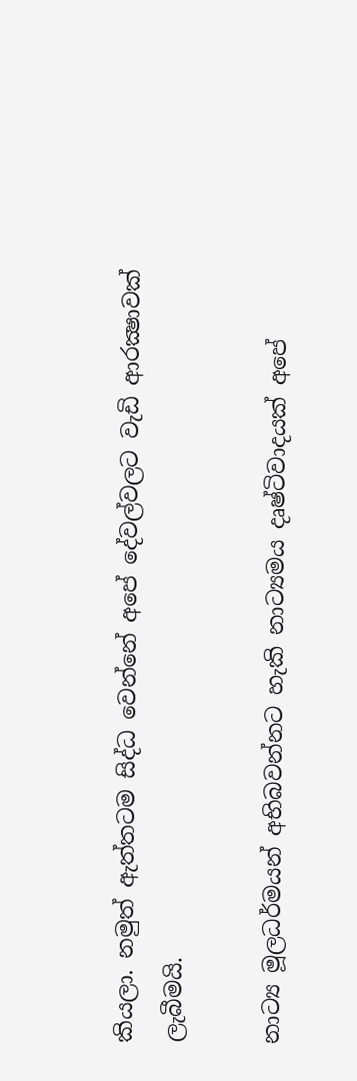කියලා. නමුත් ඇත්තටම සිද්ධ වෙන්නේ අපේ දේවල්වලට වැඩි ආරක්‍ෂාවක්‌ ලැබීමයි.

නාට්‍ය මූලධර්මයන් අභිබවන්නට හැකි නාට්‍යමය දෘෂ්ටිවාදයක්‌ අපේ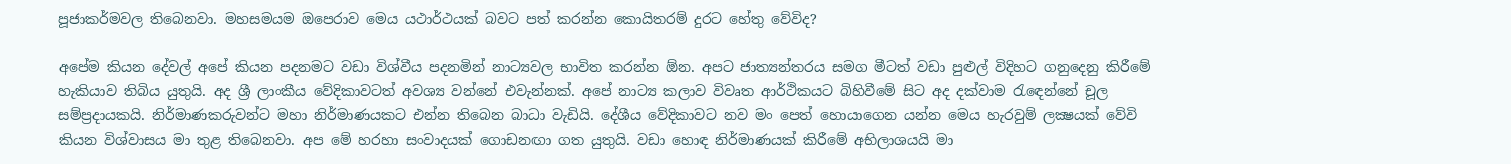පූජාකර්මවල තිබෙනවා. මහසමයම ඔපෙරාව මෙය යථාර්ථයක්‌ බවට පත් කරන්න කොයිතරම් දුරට හේතු වේවිද?

අපේම කියන දේවල් අපේ කියන පදනමට වඩා විශ්වීය පදනමින් නාට්‍යවල භාවිත කරන්න ඕන. අපට ජාත්‍යන්තරය සමග මීටත් වඩා පුළුල් විදිහට ගනුදෙනු කිරීමේ හැකියාව තිබිය යුතුයි. අද ශ්‍රී ලාංකීය වේදිකාවටත් අවශ්‍ය වන්නේ එවැන්නක්‌. අපේ නාට්‍ය කලාව විවෘත ආර්ථිකයට බිහිවීමේ සිට අද දක්‌වාම රැඳෙන්නේ චූල සම්ප්‍රදායකයි. නිර්මාණකරුවන්ට මහා නිර්මාණයකට එන්න තිබෙන බාධා වැඩියි. දේශීය වේදිකාවට නව මං පෙත් හොයාගෙන යන්න මෙය හැරවුම් ලක්‍ෂයක්‌ වේවි කියන විශ්වාසය මා තුළ තිබෙනවා. අප මේ හරහා සංවාදයක්‌ ගොඩනඟා ගත යුතුයි. වඩා හොඳ නිර්මාණයක්‌ කිරීමේ අභිලාශයයි මා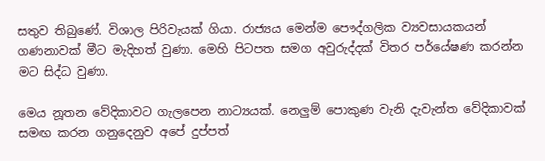සතුව තිබුණේ. විශාල පිරිවැයක්‌ ගියා. රාජ්‍යය මෙන්ම පෞද්ගලික ව්‍යවසායකයන් ගණනාවක්‌ මීට මැදිහත් වුණා. මෙහි පිටපත සමග අවුරුද්දක්‌ විතර පර්යේෂණ කරන්න මට සිද්ධ වුණා.

මෙය නූතන වේදිකාවට ගැලපෙන නාට්‍යයක්‌. නෙලුම් පොකුණ වැනි දැවැන්ත වේදිකාවක්‌ සමඟ කරන ගනුදෙනුව අපේ දුප්පත්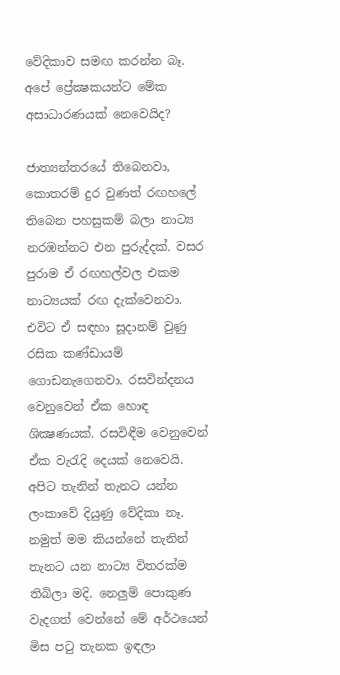වේදිකාව සමඟ කරන්න බෑ. අපේ ප්‍රේක්‍ෂකයන්ට මේක අසාධාරණයක්‌ නෙවෙයිද?

ජාත්‍යන්තරයේ තිබෙනවා, කොතරම් දුර වුණත් රඟහලේ තිබෙන පහසුකම් බලා නාට්‍ය නරඹන්නට එන පුරුද්දක්‌. වසර පුරාම ඒ රඟහල්වල එකම නාට්‍යයක්‌ රඟ දැක්‌වෙනවා. එවිට ඒ සඳහා සූදානම් වුණු රසික කණ්‌ඩායම් ගොඩනැගෙනවා. රසවින්දනය වෙනුවෙන් ඒක හොඳ ශික්‍ෂණයක්‌. රසවිඳීම වෙනුවෙන් ඒක වැරැදි දෙයක්‌ නෙවෙයි. අපිට තැනින් තැනට යන්න ලංකාවේ දියුණු වේදිකා නෑ. නමුත් මම කියන්නේ තැනින් තැනට යන නාට්‍ය විතරක්‌ම තිබිලා මදි. නෙලුම් පොකුණ වැදගත් වෙන්නේ මේ අර්ථයෙන් මිස පටු තැනක ඉඳලා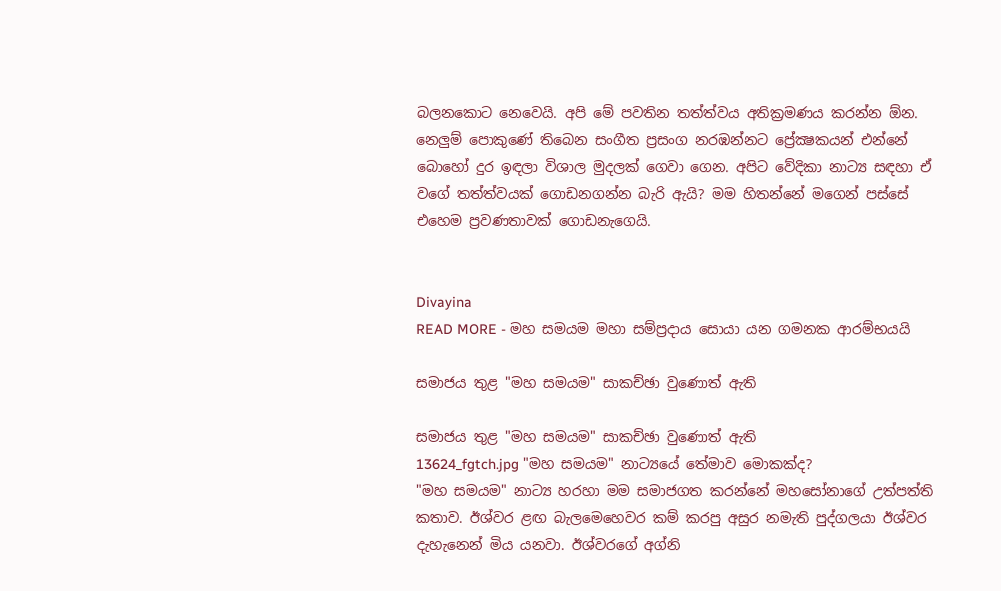බලනකොට නෙවෙයි. අපි මේ පවතින තත්ත්වය අතික්‍රමණය කරන්න ඕන. නෙලුම් පොකුණේ තිබෙන සංගීත ප්‍රසංග නරඹන්නට ප්‍රේක්‍ෂකයන් එන්නේ බොහෝ දුර ඉඳලා විශාල මුදලක්‌ ගෙවා ගෙන. අපිට වේදිකා නාට්‍ය සඳහා ඒ වගේ තත්ත්වයක්‌ ගොඩනගන්න බැරි ඇයි? මම හිතන්නේ මගෙන් පස්‌සේ එහෙම ප්‍රවණතාවක්‌ ගොඩනැගෙයි.


Divayina
READ MORE - මහ සමයම මහා සම්ප්‍රදාය සොයා යන ගමනක ආරම්භයයි

සමාජය තුළ "මහ සමයම" සාකච්ඡා වුණොත් ඇති

සමාජය තුළ "මහ සමයම" සාකච්ඡා වුණොත් ඇති
13624_fgtch.jpg "මහ සමයම" නාට්‍යයේ තේමාව මොකක්ද?
"මහ සමයම" නාට්‍ය හරහා මම සමාජගත කරන්නේ මහසෝනාගේ උත්පත්ති කතාව. ඊශ්වර ළඟ බැලමෙහෙවර කම් කරපු අසුර නමැති පුද්ගලයා ඊශ්වර දැහැනෙන් මිය යනවා. ඊශ්වරගේ අග්නි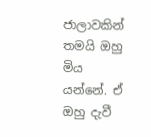ජාලාවකින් තමයි ඔහු මිය යන්නේ. ඒ ඔහු දැවී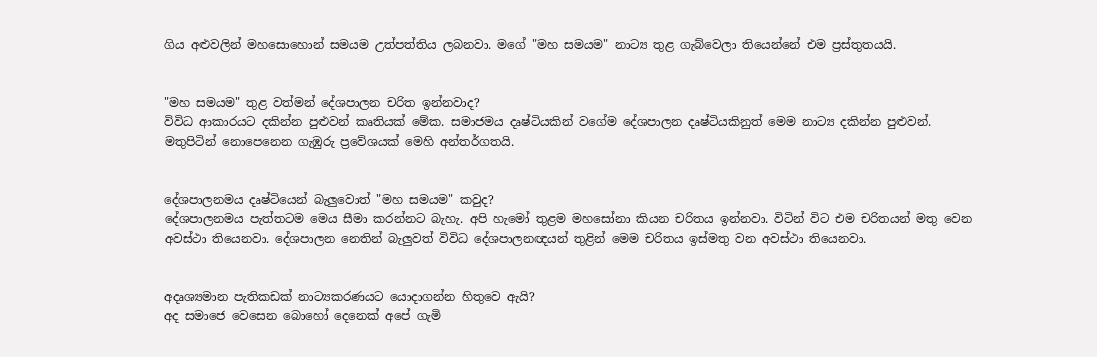ගිය අළුවලින් මහසොහොන් සමයම උත්පත්තිය ලබනවා. මගේ "මහ සමයම" නාට්‍ය තුළ ගැබ්වෙලා තියෙන්නේ එම ප්‍රස්තුතයයි.


"මහ සමයම" තුළ වත්මන් දේශපාලන චරිත ඉන්නවාද?
විවිධ ආකාරයට දකින්න පුළුවන් කෘතියක් මේක. සමාජමය දෘෂ්ටියකින් වගේම දේශපාලන දෘෂ්ටියකිනුත් මෙම නාට්‍ය දකින්න පුළුවන්. මතුපිටින් නොපෙනෙන ගැඹුරු ප්‍රවේශයක් මෙහි අන්තර්ගතයි.


දේශපාලනමය දෘෂ්ටියෙන් බැලුවොත් "මහ සමයම" කවුද?
දේශපාලනමය පැත්තටම මෙය සීමා කරන්නට බැහැ. අපි හැමෝ තුළම මහසෝනා කියන චරිතය ඉන්නවා. විටින් විට එම චරිතයන් මතු වෙන අවස්ථා තියෙනවා. දේශපාලන නෙතින් බැලුවත් විවිධ දේශපාලනඥයන් තුළින් මෙම චරිතය ඉස්මතු වන අවස්ථා තියෙනවා.


අදෘශ්‍යමාන පැතිකඩක් නාට්‍යකරණයට යොදාගන්න හිතුවෙ ඇයි?
අද සමාජෙ වෙසෙන බොහෝ දෙනෙක් අපේ ගැමි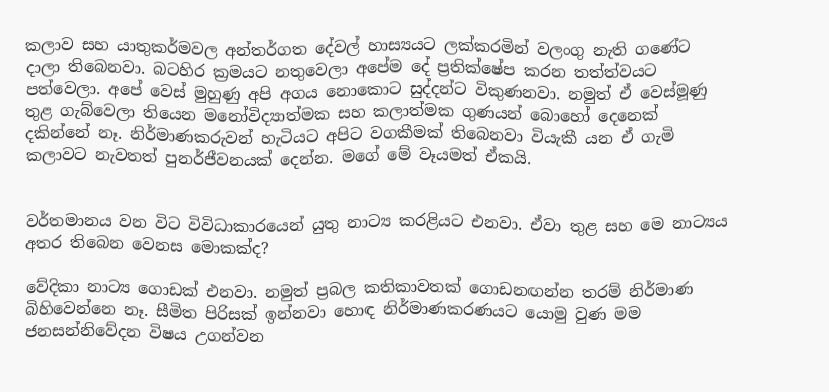කලාව සහ යාතුකර්මවල අන්තර්ගත දේවල් හාස්‍යයට ලක්කරමින් වලංගු නැති ගණේට දාලා තිබෙනවා. බටහිර ක්‍රමයට නතුවෙලා අපේම දේ ප්‍රතික්ෂේප කරන තත්ත්වයට පත්වෙලා. අපේ වෙස් මුහුණු අපි අගය නොකොට සුද්දන්ට විකුණනවා. නමුත් ඒ වෙස්මූණු තුළ ගැබ්වෙලා තියෙන මනෝවිද්‍යාත්මක සහ කලාත්මක ගුණයන් බොහෝ දෙනෙක් දකින්නේ නෑ. නිර්මාණකරුවන් හැටියට අපිට වගකීමක් තිබෙනවා වියැකී යන ඒ ගැමි කලාවට නැවතත් පුනර්ජීවනයක් දෙන්න. මගේ මේ වෑයමත් ඒකයි.


වර්තමානය වන විට විවිධාකාරයෙන් යුතු නාට්‍ය කරළියට එනවා. ඒවා තුළ සහ මෙ නාට්‍යය අතර තිබෙන වෙනස මොකක්ද?

වේදිකා නාට්‍ය ගොඩක් එනවා. නමුත් ප්‍රබල කතිකාවතක් ගොඩනඟන්න තරම් නිර්මාණ බිහිවෙන්නෙ නෑ. සීමිත පිරිසක් ඉන්නවා හොඳ නිර්මාණකරණයට යොමු වුණ මම ජනසන්නිවේදන විෂය උගන්වන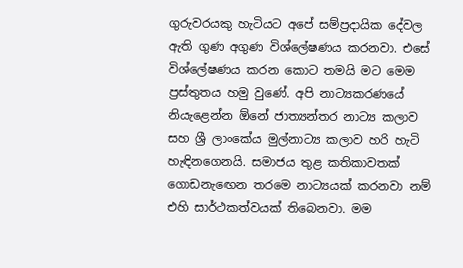ගුරුවරයකු හැටියට අපේ සම්ප්‍රදායික දේවල ඇති ගුණ අගුණ විශ්ලේෂණය කරනවා. එසේ විශ්ලේෂණය කරන කොට තමයි මට මෙම ප්‍රස්තුතය හමු වුණේ. අපි නාට්‍යකරණයේ නියැළෙන්න ඕනේ ජාත්‍යන්තර නාට්‍ය කලාව සහ ශ්‍රී ලාංකේය මුල්නාට්‍ය කලාව හරි හැටි හැඳිනගෙනයි. සමාජය තුළ කතිකාවතක් ගොඩනැඟෙන තරමෙ නාට්‍යයක් කරනවා නම් එහි සාර්ථකත්වයක් තිබෙනවා. මම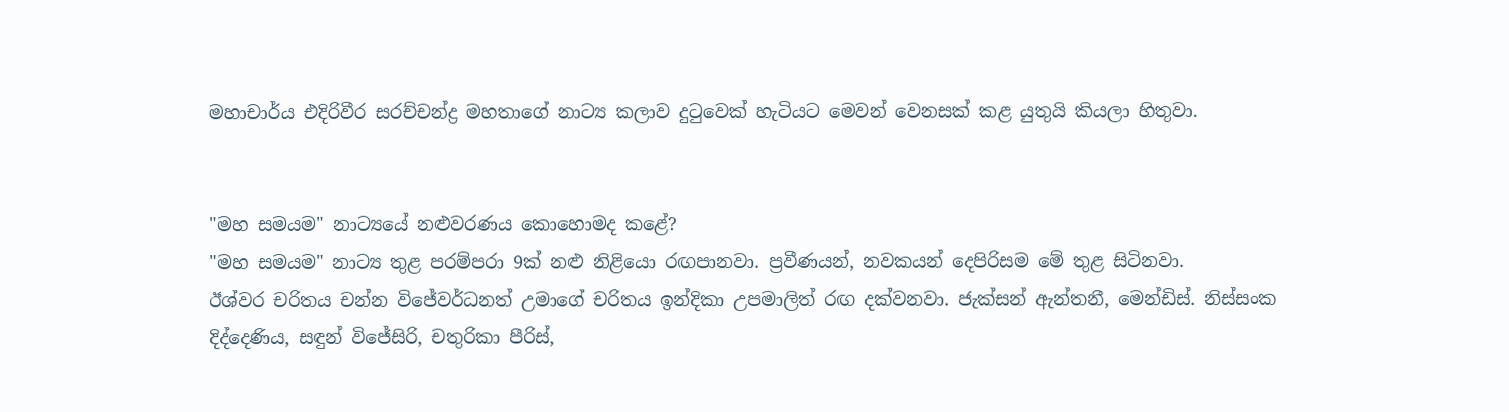මහාචාර්ය එදිරිවීර සරච්චන්ද්‍ර මහතාගේ නාට්‍ය කලාව දුටුවෙක් හැටියට මෙවන් වෙනසක් කළ යුතුයි කියලා හිතුවා.


"මහ සමයම" නාට්‍යයේ නළුවරණය කොහොමද කළේ?
"මහ සමයම" නාට්‍ය තුළ පරම්පරා 9ක් නළු නිළියො රඟපානවා. ප්‍රවීණයන්, නවකයන් දෙපිරිසම මේ තුළ සිටිනවා.
ඊශ්වර චරිතය චන්න විජේවර්ධනත් උමාගේ චරිතය ඉන්දිකා උපමාලිත් රඟ දක්වනවා. ජැක්සන් ඇන්තනී, මෙන්ඩිස්. නිස්සංක දිද්දෙණිය, සඳුන් විජේසිරි, චතුරිකා පීරිස්,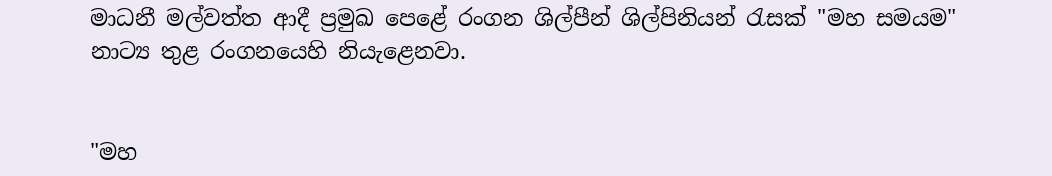මාධනී මල්වත්ත ආදී ප්‍රමුඛ පෙළේ රංගන ශිල්පීන් ශිල්පිනියන් රැසක් "මහ සමයම" නාට්‍ය තුළ රංගනයෙහි නියැළෙනවා.


"මහ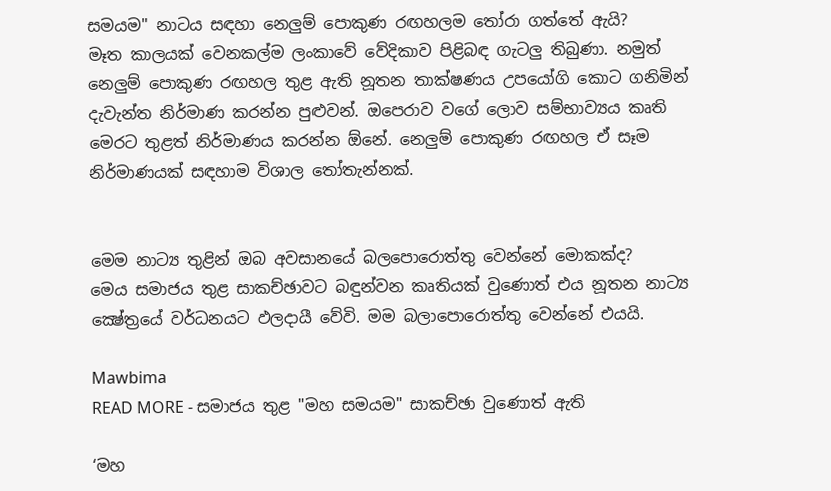සමයම" නාටය සඳහා නෙලුම් පොකුණ රඟහලම තෝරා ගත්තේ ඇයි?
මෑත කාලයක් වෙනකල්ම ලංකාවේ වේදිකාව පිළිබඳ ගැටලු තිබුණා. නමුත් නෙලුම් පොකුණ රඟහල තුළ ඇති නූතන තාක්ෂණය උපයෝගි කොට ගනිමින් දැවැන්ත නිර්මාණ කරන්න පුළුවන්. ඔපෙරාව වගේ ලොව සම්භාව්‍යය කෘති මෙරට තුළත් නිර්මාණය කරන්න ඕනේ. නෙලුම් පොකුණ රඟහල ඒ සෑම නිර්මාණයක් සඳහාම විශාල තෝතැන්නක්.


මෙම නාට්‍ය තුළින් ඔබ අවසානයේ බලපොරොත්තු වෙන්නේ මොකක්ද?
මෙය සමාජය තුළ සාකච්ඡාවට බඳුන්වන කෘතියක් වුණොත් එය නූතන නාට්‍ය ක්‍ෂේත්‍රයේ වර්ධනයට ඵලදායී වේවි. මම බලාපොරොත්තු වෙන්නේ එයයි.

Mawbima
READ MORE - සමාජය තුළ "මහ සමයම" සාකච්ඡා වුණොත් ඇති

‘මහ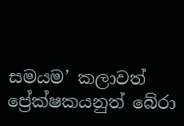සමයම’ කලාවත් ප්‍රේක්ෂකයනුත් බේරා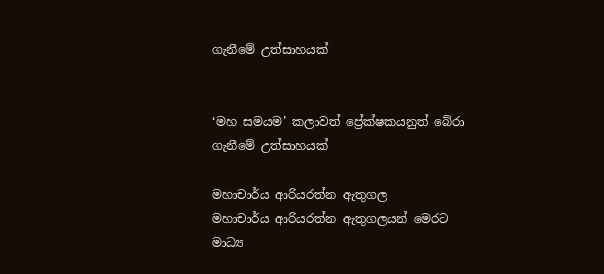ගැනීමේ උත්සාහයක්


‘මහ සමයම’ කලාවත් ප්‍රේක්ෂකයනුත් බේරා ගැනීමේ උත්සාහයක්

මහාචාර්ය ආරියරත්න ඇතුගල
මහාචාර්ය ආරියරත්න ඇතුගලයන් මෙරට මාධ්‍ය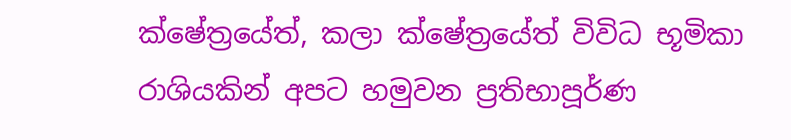ක්ෂේත්‍රයේත්, කලා ක්ෂේත්‍රයේත් විවිධ භූමිකා රාශියකින් අපට හමුවන ප්‍රතිභාපූර්ණ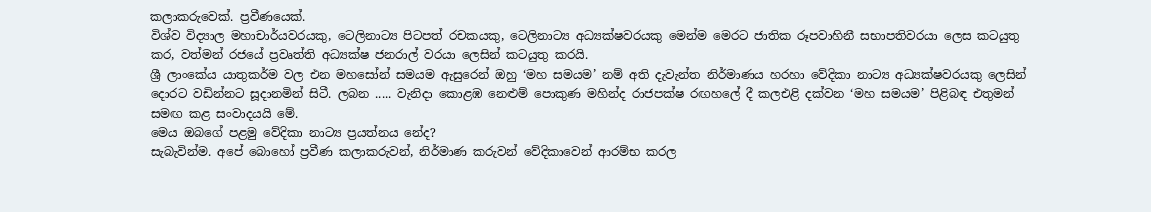කලාකරුවෙක්. ප්‍රවීණයෙක්.
විශ්ව විද්‍යාල මහාචාර්යවරයකු, ටෙලිනාට්‍ය පිටපත් රචකයකු, ටෙලිනාට්‍ය අධ්‍යක්ෂවරයකු මෙන්ම මෙරට ජාතික රූපවාහිනී සභාපතිවරයා ලෙස කටයුතු කර, වත්මන් රජයේ ප්‍රවෘත්ති අධ්‍යක්ෂ ජනරාල් වරයා ලෙසින් කටයුතු කරයි.
ශ්‍රී ලාංකේය යාතුකර්ම වල එන මහසෝන් සමයම ඇසුරෙන් ඔහු ‘මහ සමයම’ නම් අති දැවැන්ත නිර්මාණය හරහා වේදිකා නාට්‍ය අධ්‍යක්ෂවරයකු ලෙසින් දොරට වඩින්නට සූදානමින් සිටී. ලබන ..... වැනිදා කොළඹ නෙළුම් පොකුණ මහින්ද රාජපක්ෂ රඟහලේ දී කලඑළි දක්වන ‘මහ සමයම’ පිළිබඳ එතුමන් සමඟ කළ සංවාදයයි මේ.
මෙය ඔබගේ පළමු වේදිකා නාට්‍ය ප්‍රයත්නය නේද?
සැබැවින්ම. අපේ බොහෝ ප්‍රවීණ කලාකරුවන්, නිර්මාණ කරුවන් වේදිකාවෙන් ආරම්භ කරල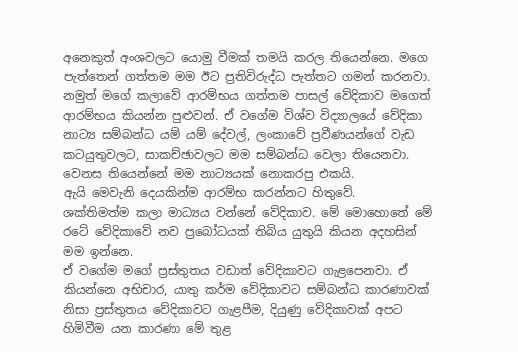අනෙකුත් අංශවලට යොමු වීමක් තමයි කරල තියෙන්නෙ. මගෙ පැත්තෙන් ගත්තම මම ඊට ප්‍රතිවිරුද්ධ පැත්තට ගමන් කරනවා.
නමුත් මගේ කලාවේ ආරම්භය ගත්තම පාසල් වේදිකාව මගෙත් ආරම්භය කියන්න පුළුවන්. ඒ වගේම විශ්ව විද්‍යාලයේ වේදිකා නාට්‍ය සම්බන්ධ යම් යම් දේවල්, ලංකාවේ ප්‍රවීණයන්ගේ වැඩ කටයුතුවලට, සාකච්ඡාවලට මම සම්බන්ධ වෙලා තියෙනවා.
වෙනස තියෙන්නේ මම නාට්‍යයක් නොකරපු එකයි.
ඇයි මෙවැනි දෙයකින්ම ආරම්භ කරන්නට හිතුවේ.
ශක්තිමත්ම කලා මාධ්‍යය වන්නේ වේදිකාව. මේ මොහොතේ මේ රටේ වේදිකාවේ නව ප්‍රබෝධයක් තිබිය යුතුයි කියන අදහසින් මම ඉන්නෙ.
ඒ වගේම මගේ ප්‍රස්තුතය වඩාත් වේදිකාවට ගැළපෙනවා. ඒ කියන්නෙ අභිචාර, යාතු කර්ම වේදිකාවට සම්බන්ධ කාරණාවක් නිසා ප්‍රස්තුතය වේදිකාවට ගැළපීම, දියුණු වේදිකාවක් අපට හිමිවීම යන කාරණා මේ තුළ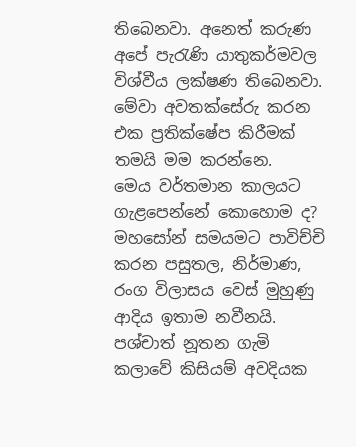තිබෙනවා. අනෙත් කරුණ අපේ පැරැණි යාතුකර්මවල විශ්වීය ලක්ෂණ තිබෙනවා. මේවා අවතක්සේරු කරන එක ප්‍රතික්ෂේප කිරීමක් තමයි මම කරන්නෙ.
මෙය වර්තමාන කාලයට ගැළපෙන්නේ කොහොම ද?
මහසෝන් සමයමට පාවිච්චි කරන පසුතල, නිර්මාණ, රංග විලාසය වෙස් මුහුණු ආදිය ඉතාම නවීනයි. පශ්චාත් නූතන ගැමි කලාවේ කිසියම් අවදියක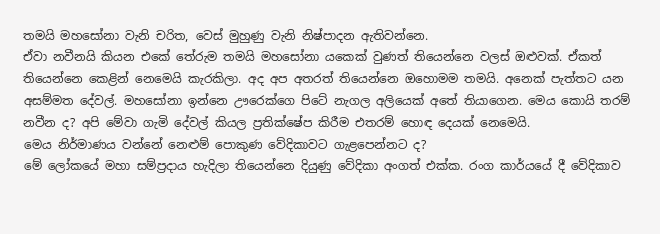තමයි මහසෝනා වැනි චරිත, වෙස් මුහුණු වැනි නිෂ්පාදන ඇතිවන්නෙ.
ඒවා නවීනයි කියන එකේ තේරුම තමයි මහසෝනා යකෙක් වුණත් තියෙන්නෙ වලස් ඔළුවක්. ඒකත් තියෙන්නෙ කෙළින් නෙමෙයි කැරකිලා. අද අප අතරත් තියෙන්නෙ ඔහොමම තමයි. අනෙක් පැත්තට යන අසම්මත දේවල්. මහසෝනා ඉන්නෙ ඌරෙක්ගෙ පිටේ නැගල අලියෙක් අතේ තියාගෙන. මෙය කොයි තරම් නවීන ද? අපි මේවා ගැමි දේවල් කියල ප්‍රතික්ෂේප කිරීම එතරම් හොඳ දෙයක් නෙමෙයි.
මෙය නිර්මාණය වන්නේ නෙළුම් පොකුණ වේදිකාවට ගැළපෙන්නට ද?
මේ ලෝකයේ මහා සම්ප්‍රදාය හැදිලා තියෙන්නෙ දියුණු වේදිකා අංගත් එක්ක. රංග කාර්යයේ දී වේදිකාව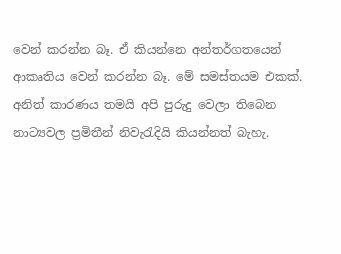වෙන් කරන්න බෑ. ඒ කියන්නෙ අන්තර්ගතයෙන් ආකෘතිය වෙන් කරන්න බෑ. මේ සමස්තයම එකක්. අනිත් කාරණය තමයි අපි පුරුදු වෙලා තිබෙන නාට්‍යවල ප්‍රමිතීන් නිවැරැදියි කියන්නත් බැහැ.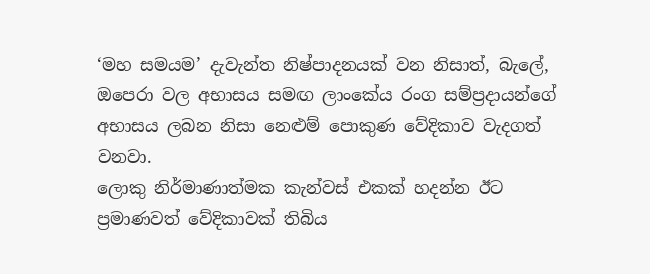‘මහ සමයම’ දැවැන්ත නිෂ්පාදනයක් වන නිසාත්, බැලේ, ඔපෙරා වල අභාසය සමඟ ලාංකේය රංග සම්ප්‍රදායන්ගේ අභාසය ලබන නිසා නෙළුම් පොකුණ වේදිකාව වැදගත් වනවා.
ලොකු නිර්මාණාත්මක කැන්වස් එකක් හදන්න ඊට ප්‍රමාණවත් වේදිකාවක් තිබිය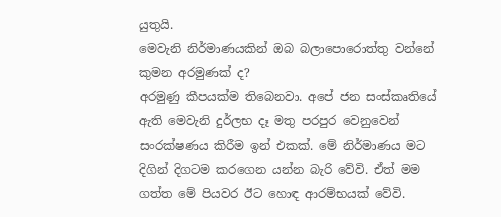යුතුයි.
මෙවැනි නිර්මාණයකින් ඔබ බලාපොරොත්තු වන්නේ කුමන අරමුණක් ද?
අරමුණු කීපයක්ම තිබෙනවා. අපේ ජන සංස්කෘතියේ ඇති මෙවැනි දුර්ලභ දෑ මතු පරපුර වෙනුවෙන් සංරක්ෂණය කිරීම ඉන් එකක්. මේ නිර්මාණය මට දිගින් දිගටම කරගෙන යන්න බැරි වේවි. ඒත් මම ගත්ත මේ පියවර ඊට හොඳ ආරම්භයක් වේවි.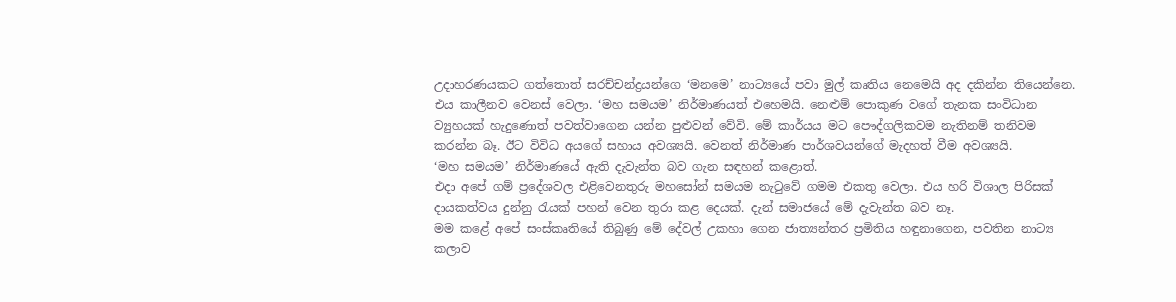උදාහරණයකට ගත්තොත් සරච්චන්ද්‍රයන්ගෙ ‘මනමෙ’ නාට්‍යයේ පවා මුල් කෘතිය නෙමෙයි අද දකින්න තියෙන්නෙ. එය කාලීනව වෙනස් වෙලා. ‘මහ සමයම’ නිර්මාණයත් එහෙමයි. නෙළුම් පොකුණ වගේ තැනක සංවිධාන ව්‍යුහයක් හැදුණොත් පවත්වාගෙන යන්න පුළුවන් වේවි. මේ කාර්යය මට පෞද්ගලිකවම නැතිනම් තනිවම කරන්න බෑ. ඊට විවිධ අයගේ සහාය අවශ්‍යයි. වෙනත් නිර්මාණ පාර්ශවයන්ගේ මැදහත් වීම අවශ්‍යයි.
‘මහ සමයම’ නිර්මාණයේ ඇති දැවැන්ත බව ගැන සඳහන් කළොත්.
එදා අපේ ගම් ප්‍රදේශවල එළිවෙනතුරු මහසෝන් සමයම නැටුවේ ගමම එකතු වෙලා. එය හරි විශාල පිරිසක් දායකත්වය දුන්නු රැයක් පහන් වෙන තුරා කළ දෙයක්. දැන් සමාජයේ මේ දැවැන්ත බව නෑ.
මම කළේ අපේ සංස්කෘතියේ තිබුණු මේ දේවල් උකහා ගෙන ජාත්‍යන්තර ප්‍රමිතිය හඳුනාගෙන, පවතින නාට්‍ය කලාව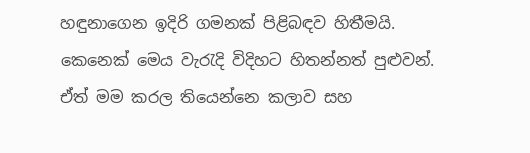හඳුනාගෙන ඉදිරි ගමනක් පිළිබඳව හිතීමයි. කෙනෙක් මෙය වැරැදි විදිහට හිතන්නත් පුළුවන්. ඒත් මම කරල තියෙන්නෙ කලාව සහ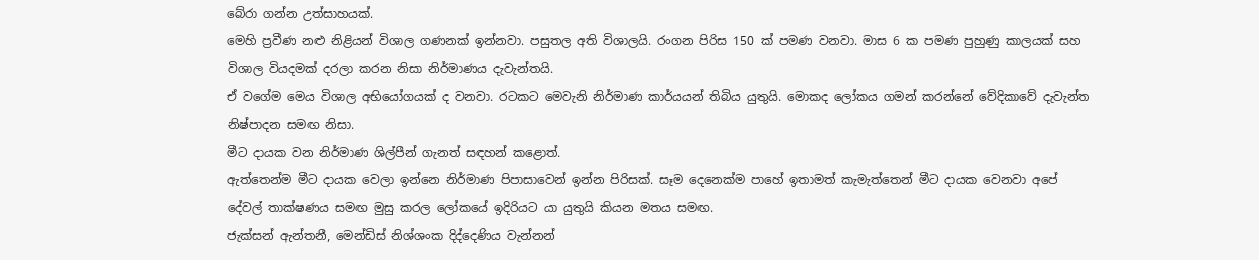බේරා ගන්න උත්සාහයක්.
මෙහි ප්‍රවීණ නළු නිළියන් විශාල ගණනක් ඉන්නවා. පසුතල අති විශාලයි. රංගන පිරිස 150 ක් පමණ වනවා. මාස 6 ක පමණ පුහුණු කාලයක් සහ විශාල වියදමක් දරලා කරන නිසා නිර්මාණය දැවැන්තයි.
ඒ වගේම මෙය විශාල අභියෝගයක් ද වනවා. රටකට මෙවැනි නිර්මාණ කාර්යයන් තිබිය යුතුයි. මොකද ලෝකය ගමන් කරන්නේ වේදිකාවේ දැවැන්ත නිෂ්පාදන සමඟ නිසා.
මීට දායක වන නිර්මාණ ශිල්පීන් ගැනත් සඳහන් කළොත්.
ඇත්තෙන්ම මීට දායක වෙලා ඉන්නෙ නිර්මාණ පිපාසාවෙන් ඉන්න පිරිසක්. සෑම දෙනෙක්ම පාහේ ඉතාමත් කැමැත්තෙන් මීට දායක වෙනවා අපේ දේවල් තාක්ෂණය සමඟ මුසු කරල ලෝකයේ ඉදිරියට යා යුතුයි කියන මතය සමඟ.
ජැක්සන් ඇන්තනී, මෙන්ඩිස් නිශ්ශංක දිද්දෙණිය වැන්නන්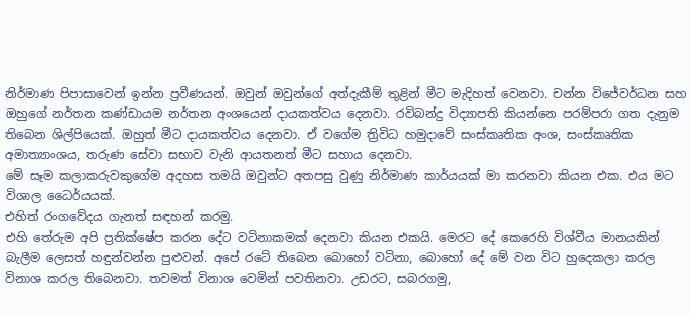නිර්මාණ පිපාසාවෙන් ඉන්න ප්‍රවීණයන්. ඔවුන් ඔවුන්ගේ අත්දැකීම් තුළින් මීට මැදිහත් වෙනවා. චන්න විජේවර්ධන සහ ඔහුගේ නර්තන කණ්ඩායම නර්තන අංශයෙන් දායකත්වය දෙනවා. රවිබන්දු විද්‍යාපති කියන්නෙ පරම්පරා ගත දැනුම තිබෙන ශිල්පියෙක්. ඔහුත් මීට දායකත්වය දෙනවා. ඒ වගේම ත්‍රිවිධ හමුදාවේ සංස්කෘතික අංශ, සංස්කෘතික අමාත්‍යාංශය, තරුණ සේවා සභාව වැනි ආයතනත් මීට සහාය දෙනවා.
මේ සෑම කලාකරුවකුගේම අදහස තමයි ඔවුන්ට අතපසු වුණු නිර්මාණ කාර්යයක් මා කරනවා කියන එක. එය මට විශාල ධෛර්යයක්.
එහිත් රංගවේදය ගැනත් සඳහන් කරමු.
එහි තේරුම අපි ප්‍රතික්ෂේප කරන දේට වටිනාකමක් දෙනවා කියන එකයි. මෙරට දේ කෙරෙහි විශ්වීය මානයකින් බැලීම ලෙසත් හඳුන්වන්න පුළුවන්. අපේ රටේ තිබෙන බොහෝ වටිනා, බොහෝ දේ මේ වන විට හුදෙකලා කරල විනාශ කරල තිබෙනවා. තවමත් විනාශ වෙමින් පවතිනවා. උඩරට, සබරගමු,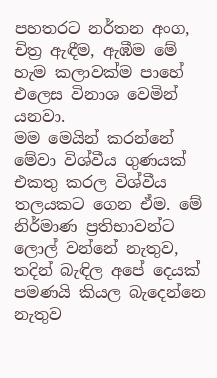පහතරට නර්තන අංග, චිත්‍ර ඇඳීම, ඇඹීම මේ හැම කලාවක්ම පාහේ එලෙස විනාශ වෙමින් යනවා.
මම මෙයින් කරන්නේ මේවා විශ්වීය ගුණයක් එකතු කරල විශ්වීය තලයකට ගෙන ඒම. මේ නිර්මාණ ප්‍රතිභාවන්ට ලොල් වන්නේ නැතුව, තදින් බැඳිල අපේ දෙයක් පමණයි කියල බැදෙන්නෙ නැතුව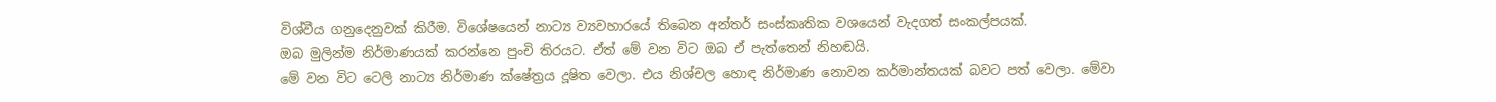විශ්වීය ගනුදෙනුවක් කිරීම. විශේෂයෙන් නාට්‍ය ව්‍යවහාරයේ තිබෙන අන්තර් සංස්කෘතික වශයෙන් වැදගත් සංකල්පයක්.
ඔබ මුලින්ම නිර්මාණයක් කරන්නෙ පුංචි තිරයට. ඒත් මේ වන විට ඔබ ඒ පැත්තෙන් නිහඬයි.
මේ වන විට ටෙලි නාට්‍ය නිර්මාණ ක්ෂේත්‍රය දූෂිත වෙලා. එය නිශ්චල හොඳ නිර්මාණ නොවන කර්මාන්තයක් බවට පත් වෙලා. මේවා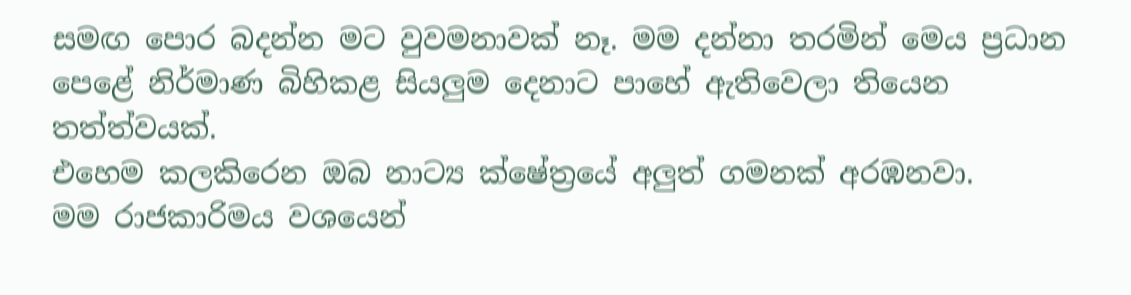සමඟ පොර බදන්න මට වුවමනාවක් නෑ. මම දන්නා තරමින් මෙය ප්‍රධාන පෙළේ නිර්මාණ බිහිකළ සියලුම දෙනාට පාහේ ඇතිවෙලා තියෙන තත්ත්වයක්.
එහෙම කලකිරෙන ඔබ නාට්‍ය ක්ෂේත්‍රයේ අලුත් ගමනක් අරඹනවා.
මම රාජකාරිමය වශයෙන්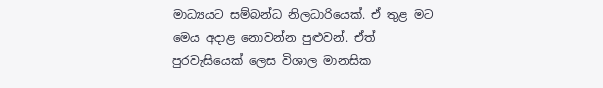මාධ්‍යයට සම්බන්ධ නිලධාරියෙක්. ඒ තුළ මට මෙය අදාළ නොවන්න පුළුවන්. ඒත් පුරවැසියෙක් ලෙස විශාල මානසික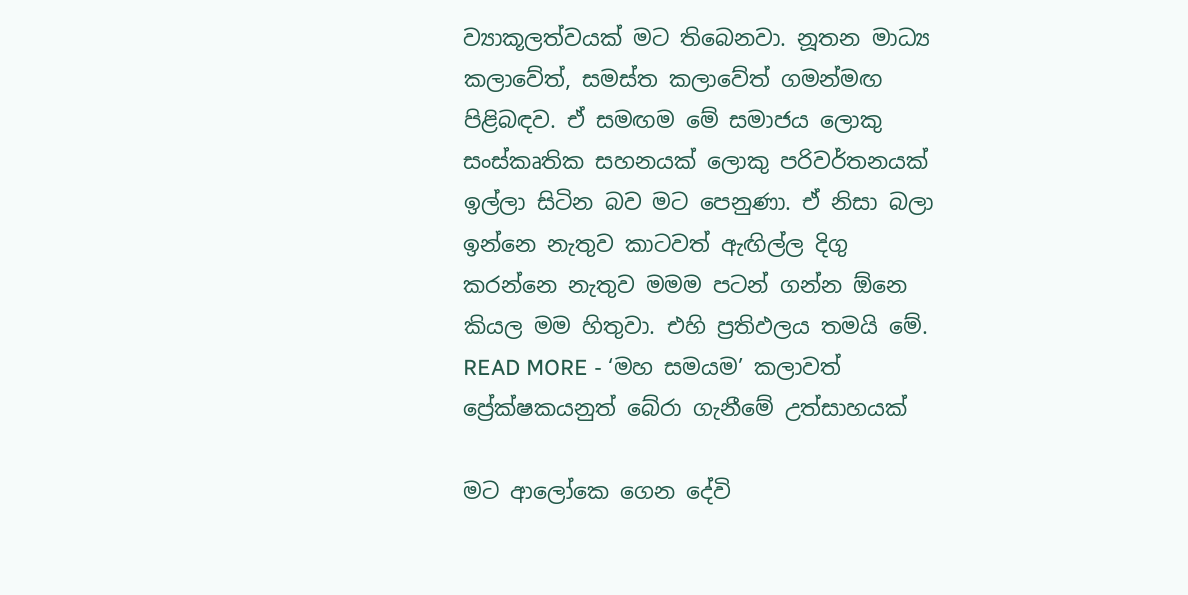ව්‍යාකූලත්වයක් මට තිබෙනවා. නූතන මාධ්‍ය කලාවේත්, සමස්ත කලාවේත් ගමන්මඟ පිළිබඳව. ඒ සමඟම මේ සමාජය ලොකු සංස්කෘතික සහනයක් ලොකු පරිවර්තනයක් ඉල්ලා සිටින බව මට පෙනුණා. ඒ නිසා බලා ඉන්නෙ නැතුව කාටවත් ඇඟිල්ල දිගු කරන්නෙ නැතුව මමම පටන් ගන්න ඕනෙ කියල මම හිතුවා. එහි ප්‍රතිඵලය තමයි මේ.
READ MORE - ‘මහ සමයම’ කලාවත් ප්‍රේක්ෂකයනුත් බේරා ගැනීමේ උත්සාහයක්

මට ආලෝකෙ ගෙන දේවි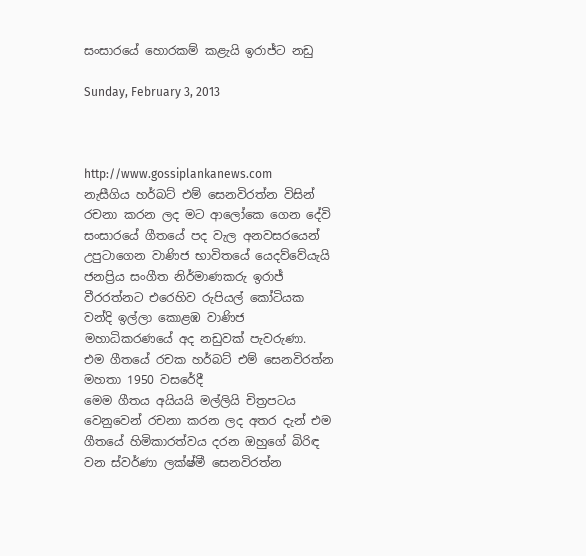සංසාරයේ හොරකම් කළැයි ඉරාජ්ට නඩු

Sunday, February 3, 2013



http://www.gossiplankanews.com
නැසීගිය හර්බට් එම් සෙනවිරත්න විසින් රචනා කරන ලද මට ආලෝකෙ ගෙන දේවි සංසාරයේ ගීතයේ පද වැල අනවසරයෙන් උපුටාගෙන වාණිජ භාවිතයේ යෙදව්වේයැයි ජනප්‍රිය සංගීත නිර්මාණකරු ඉරාජ් වීරරත්නට එරෙහිව රුපියල් කෝටියක වන්දි ඉල්ලා කොළඹ වාණිජ මහාධිකරණයේ අද නඩුවක් පැවරුණා.
එම ගීතයේ රචක හර්බට් එම් සෙනවිරත්න මහතා 1950 වසරේදී
මෙම ගීතය අයියයි මල්ලියි චිත්‍රපටය වෙනුවෙන් රචනා කරන ලද අතර දැන් එම ගීතයේ හිමිකාරත්වය දරන ඔහුගේ බිරිඳ වන ස්වර්ණා ලක්ෂ්මී සෙනවිරත්න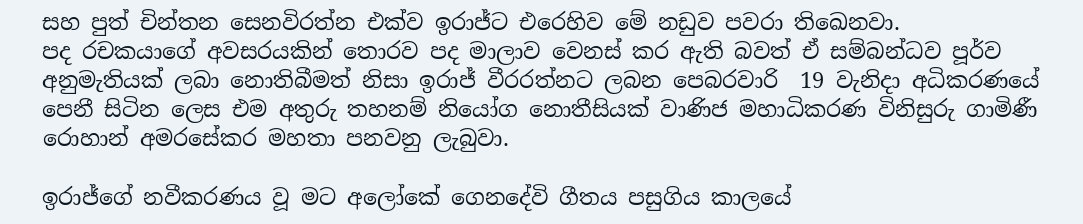සහ පුත් චින්තන සෙනවිරත්න එක්ව ඉරාජ්ට එරෙහිව මේ නඩුව පවරා තිඛෙනවා.
පද රචකයාගේ අවසරයකින් තොරව පද මාලාව වෙනස් කර ඇති බවත් ඒ සම්බන්ධව පූර්ව අනුමැතියක් ලබා නොතිබීමත් නිසා ඉරාජ් වීරරත්නට ලබන පෙබරවාරි  19 වැනිදා අධිකරණයේ පෙනී සිටින ලෙස එම අතුරු තහනම් නියෝග නොතීසියක් වාණිජ මහාධිකරණ විනිසුරු ගාමිණී රොහාන් අමරසේකර මහතා පනවනු ලැබුවා.

ඉරාජ්ගේ නවීකරණය වූ මට අලෝකේ ගෙනදේවි ගීතය පසුගිය කාලයේ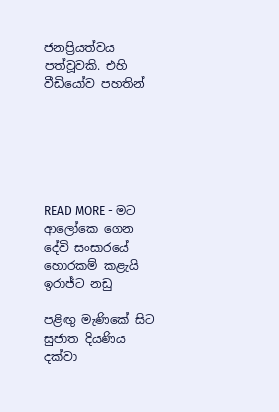ජනප්‍රියත්වය පත්වූවකි. එහි වීඩියෝව පහතින්






READ MORE - මට ආලෝකෙ ගෙන දේවි සංසාරයේ හොරකම් කළැයි ඉරාජ්ට නඩු

පළිඟු මැණිකේ සිට සුජාත දියණිය දක්‌වා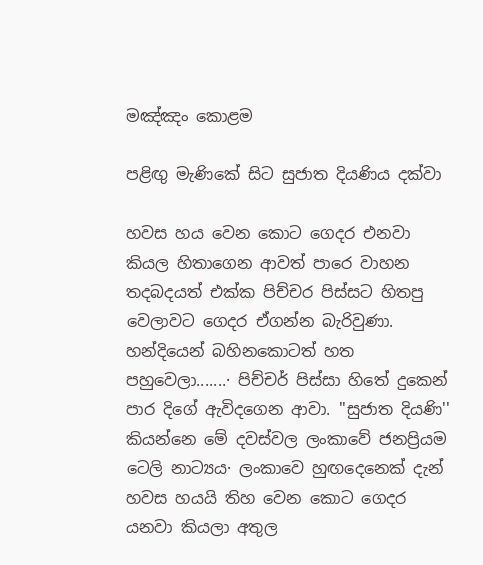මඤ්ඤං කොළම

පළිඟු මැණිකේ සිට සුජාත දියණිය දක්‌වා

හවස හය වෙන කොට ගෙදර එනවා කියල හිතාගෙන ආවත් පාරෙ වාහන තදබදයත් එක්‌ක පිච්චර පිස්‌සට හිතපු වෙලාවට ගෙදර ඒගන්න බැරිවුණා. හන්දියෙන් බහිනකොටත් හත පහුවෙලා.......· පිච්චර් පිස්‌සා හිතේ දුකෙන් පාර දිගේ ඇවිදගෙන ආවා. ''සුජාත දියණි'' කියන්නෙ මේ දවස්‌වල ලංකාවේ ජනප්‍රියම ටෙලි නාට්‍යය· ලංකාවෙ හුඟදෙනෙක්‌ දැන් හවස හයයි තිහ වෙන කොට ගෙදර යනවා කියලා අතුල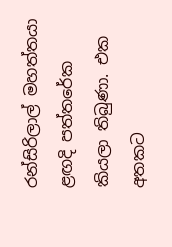රන්සිරිලාල් මහත්තයා ළඟදි පත්තරේක කියලා තිබුණා. එක අතකට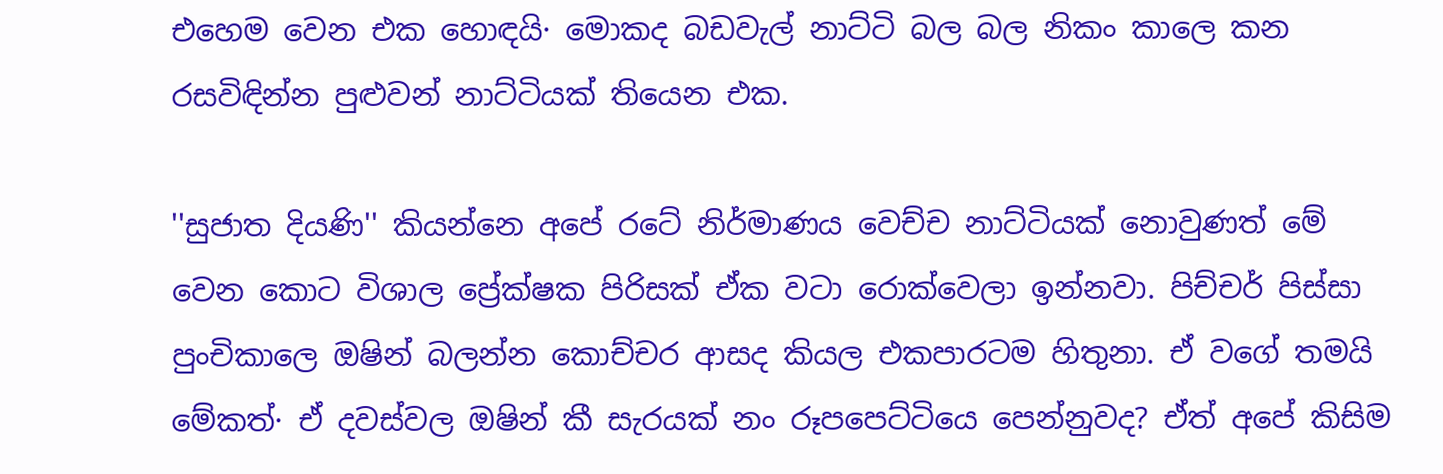එහෙම වෙන එක හොඳයි· මොකද බඩවැල් නාට්‌ටි බල බල නිකං කාලෙ කන රසවිඳින්න පුළුවන් නාට්‌ටියක්‌ තියෙන එක.

''සුජාත දියණි'' කියන්නෙ අපේ රටේ නිර්මාණය වෙච්ච නාට්‌ටියක්‌ නොවුණත් මේ වෙන කොට විශාල ප්‍රේක්‌ෂක පිරිසක්‌ ඒක වටා රොක්‌වෙලා ඉන්නවා. පිච්චර් පිස්‌සා පුංචිකාලෙ ඔෂින් බලන්න කොච්චර ආසද කියල එකපාරටම හිතුනා. ඒ වගේ තමයි මේකත්· ඒ දවස්‌වල ඔෂින් කී සැරයක්‌ නං රූපපෙට්‌ටියෙ පෙන්නුවද? ඒත් අපේ කිසිම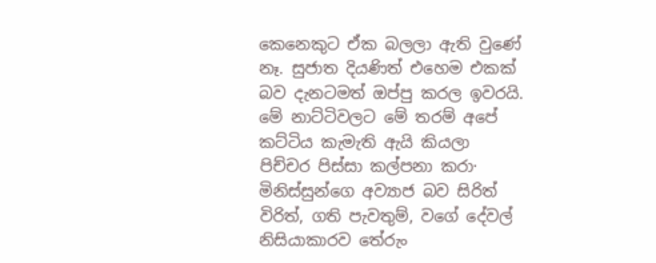කෙනෙකුට ඒක බලලා ඇති වුණේ නෑ. සුජාත දියණිත් එහෙම එකක්‌ බව දැනටමත් ඔප්පු කරල ඉවරයි. මේ නාට්‌ටිවලට මේ තරම් අපේ කට්‌ටිය කැමැති ඇයි කියලා පිච්චර පිස්‌සා කල්පනා කරා· මිනිස්‌සුන්ගෙ අව්‍යාජ බව සිරිත් විරිත්, ගති පැවතුම්, වගේ දේවල් නිසියාකාරව තේරුං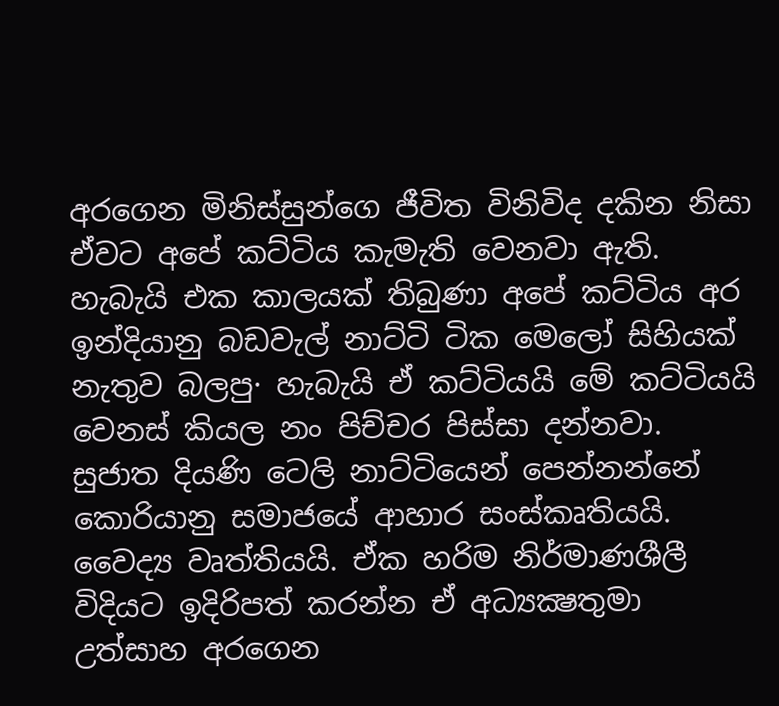අරගෙන මිනිස්‌සුන්ගෙ ජීවිත විනිවිද දකින නිසා ඒවට අපේ කට්‌ටිය කැමැති වෙනවා ඇති. හැබැයි එක කාලයක්‌ තිබුණා අපේ කට්‌ටිය අර ඉන්දියානු බඩවැල් නාට්‌ටි ටික මෙලෝ සිහියක්‌ නැතුව බලපු· හැබැයි ඒ කට්‌ටියයි මේ කට්‌ටියයි වෙනස්‌ කියල නං පිච්චර පිස්‌සා දන්නවා.
සුජාත දියණි ටෙලි නාට්‌ටියෙන් පෙන්නන්නේ කොරියානු සමාජයේ ආහාර සංස්‌කෘතියයි. වෛද්‍ය වෘත්තියයි. ඒක හරිම නිර්මාණශීලී විදියට ඉදිරිපත් කරන්න ඒ අධ්‍යක්‍ෂතුමා උත්සාහ අරගෙන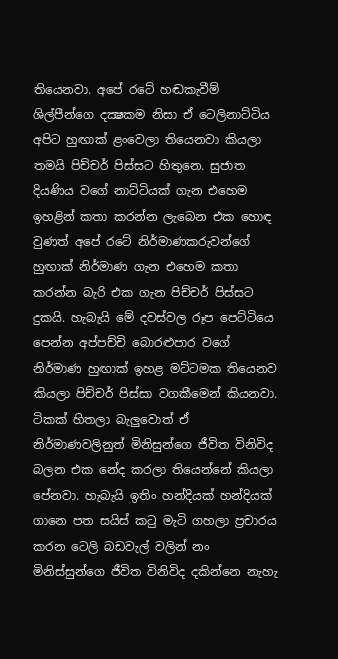තියෙනවා. අපේ රටේ හඬකැවීම් ශිල්පීන්ගෙ දක්‍ෂකම නිසා ඒ ටෙලිනාට්‌ටිය අපිට හුඟාක්‌ ළංවෙලා තියෙනවා කියලා තමයි පිච්චර් පිස්‌සට හිතුනෙ. සුජාත දියණිය වගේ නාට්‌ටියක්‌ ගැන එහෙම ඉහළින් කතා කරන්න ලැබෙන එක හොඳ වුණත් අපේ රටේ නිර්මාණකරුවන්ගේ හුඟාක්‌ නිර්මාණ ගැන එහෙම කතා කරන්න බැරි එක ගැන පිච්චර් පිස්‌සට දුකයි. හැබැයි මේ දවස්‌වල රූප පෙට්‌ටියෙ පෙන්න අප්පච්චි බොරළුපාර වගේ නිර්මාණ හුඟාක්‌ ඉහළ මට්‌ටමක තියෙනව කියලා පිච්චර් පිස්‌සා වගකීමෙන් කියනවා. ටිකක්‌ හිතලා බැලුවොත් ඒ නිර්මාණවලිනුත් මිනිසුන්ගෙ ජීවිත විනිවිද බලන එක නේද කරලා තියෙන්නේ කියලා පේනවා. හැබැයි ඉතිං හන්දියක්‌ හන්දියක්‌ ගානෙ පත සයිස්‌ කටු මැටි ගහලා ප්‍රචාරය කරන ටෙලි බඩවැල් වලින් නං මිනිස්‌සුන්ගෙ ජීවිත විනිවිද දකින්නෙ නැහැ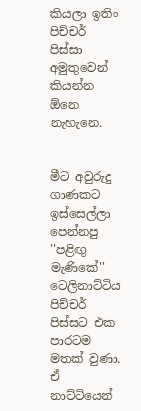කියලා ඉතිං පිච්චර් පිස්‌සා අමුතුවෙන් කියන්න ඕනෙ නැහැනෙ.


මීට අවුරුදු ගාණකට ඉස්‌සෙල්ලා පෙන්නපු ''පළිඟු මැණිකේ'' ටෙලිනාට්‌ටිය පිච්චර් පිස්‌සට එක පාරටම මතක්‌ වුණා. ඒ නාට්‌ටියෙන්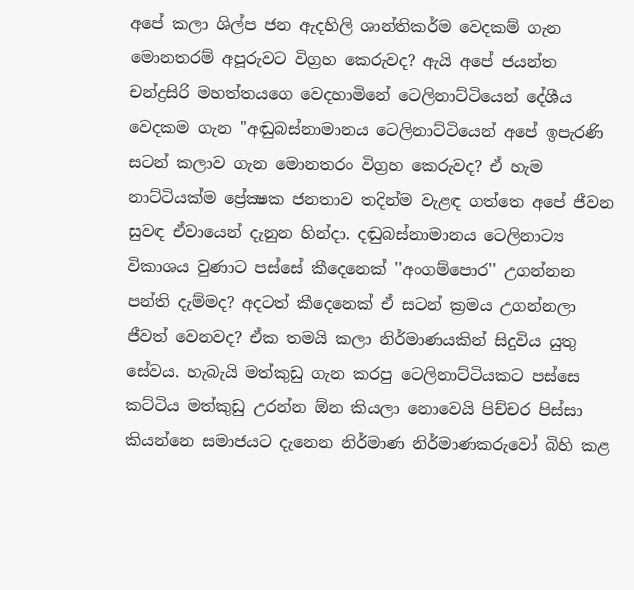අපේ කලා ශිල්ප ජන ඇදහිලි ශාන්තිකර්ම වෙදකම් ගැන මොනතරම් අපූරුවට විග්‍රහ කෙරුවද? ඇයි අපේ ජයන්ත චන්ද්‍රසිරි මහත්තයගෙ වෙදහාමිනේ ටෙලිනාට්‌ටියෙන් දේශීය වෙදකම ගැන ''අඬුබස්‌නාමානය ටෙලිනාට්‌ටියෙන් අපේ ඉපැරණි සටන් කලාව ගැන මොනතරං විග්‍රහ කෙරුවද? ඒ හැම නාට්‌ටියක්‌ම ප්‍රේක්‍ෂක ජනතාව තදින්ම වැළඳ ගත්තෙ අපේ ජීවන සුවඳ ඒවායෙන් දැනුන හින්දා. දඬුබස්‌නාමානය ටෙලිනාට්‍ය විකාශය වුණාට පස්‌සේ කීදෙනෙක්‌ ''අංගම්පොර'' උගන්නන පන්ති දැම්මද? අදටත් කීදෙනෙක්‌ ඒ සටන් ක්‍රමය උගන්නලා ජීවත් වෙනවද? ඒක තමයි කලා නිර්මාණයකින් සිදුවිය යුතු සේවය. හැබැයි මත්කුඩු ගැන කරපු ටෙලිනාට්‌ටියකට පස්‌සෙ කට්‌ටිය මත්කුඩු උරන්න ඕන කියලා නොවෙයි පිච්චර පිස්‌සා කියන්නෙ සමාජයට දැනෙන නිර්මාණ නිර්මාණකරුවෝ බිහි කළ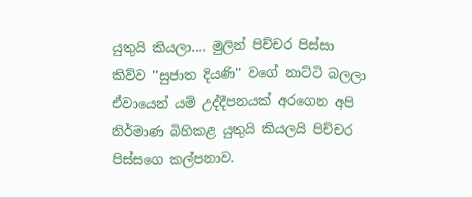යුතුයි කියලා.... මුලින් පිච්චර පිස්‌සා කිව්ව ''සුජාත දියණි'' වගේ නාට්‌ටි බලලා ඒවායෙන් යම් උද්දීපනයක්‌ අරගෙන අපි නිර්මාණ බිහිකළ යුතුයි කියලයි පිච්චර පිස්‌සගෙ කල්පනාව.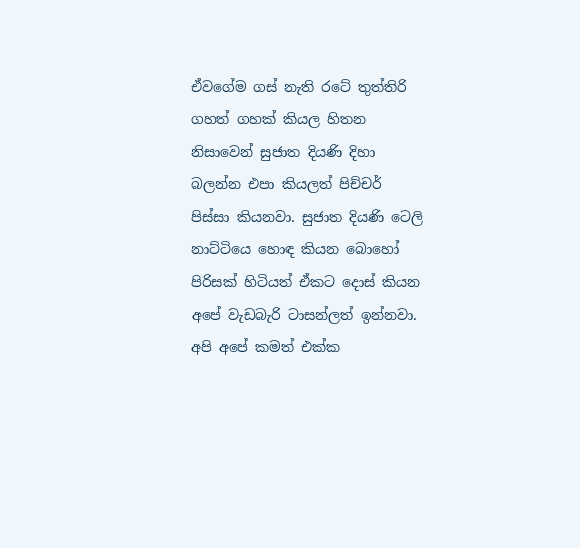ඒවගේම ගස්‌ නැති රටේ තුත්තිරි ගහත් ගහක්‌ කියල හිතන නිසාවෙන් සුජාත දියණි දිහා බලන්න එපා කියලත් පිච්චර් පිස්‌සා කියනවා. සුජාත දියණි ටෙලි නාට්‌ටියෙ හොඳ කියන බොහෝ පිරිසක්‌ හිටියත් ඒකට දොස්‌ කියන අපේ වැඩබැරි ටාසන්ලත් ඉන්නවා. අපි අපේ කමත් එක්‌ක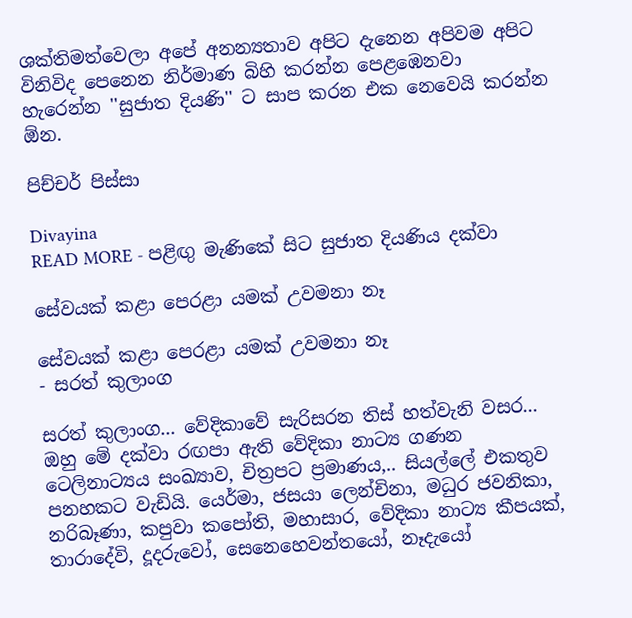ශක්‌තිමත්වෙලා අපේ අනන්‍යතාව අපිට දැනෙන අපිවම අපිට විනිවිද පෙනෙන නිර්මාණ බිහි කරන්න පෙළඹෙනවා හැරෙන්න ''සුජාත දියණි'' ට සාප කරන එක නෙවෙයි කරන්න ඕන.

පිච්චර් පිස්‌සා

Divayina
READ MORE - පළිඟු මැණිකේ සිට සුජාත දියණිය දක්‌වා

සේවයක්‌ කළා පෙරළා යමක්‌ උවමනා නෑ

සේවයක්‌ කළා පෙරළා යමක්‌ උවමනා නෑ
- සරත් කුලාංග

සරත් කුලාංග... වේදිකාවේ සැරිසරන තිස්‌ හත්වැනි වසර... ඔහු මේ දක්‌වා රඟපා ඇති වේදිකා නාට්‍ය ගණන ටෙලිනාට්‍යය සංඛ්‍යාව, චිත්‍රපට ප්‍රමාණය,.. සියල්ලේ එකතුව පනහකට වැඩියි. යෙර්මා, ජසයා ලෙන්චිනා, මධුර ජවනිකා, නරිබෑණා, කපුවා කපෝති, මහාසාර, වේදිකා නාට්‍ය කීපයක්‌, තාරාදේවි, දූදරුවෝ, සෙනෙහෙවන්තයෝ, නෑදැයෝ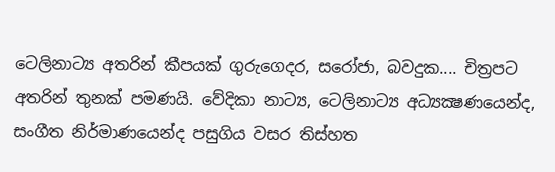ටෙලිනාට්‍ය අතරින් කීපයක්‌ ගුරුගෙදර, සරෝජා, බවදුක.... චිත්‍රපට අතරින් තුනක්‌ පමණයි. වේදිකා නාට්‍ය, ටෙලිනාට්‍ය අධ්‍යක්‍ෂණයෙන්ද, සංගීත නිර්මාණයෙන්ද පසුගිය වසර තිස්‌හත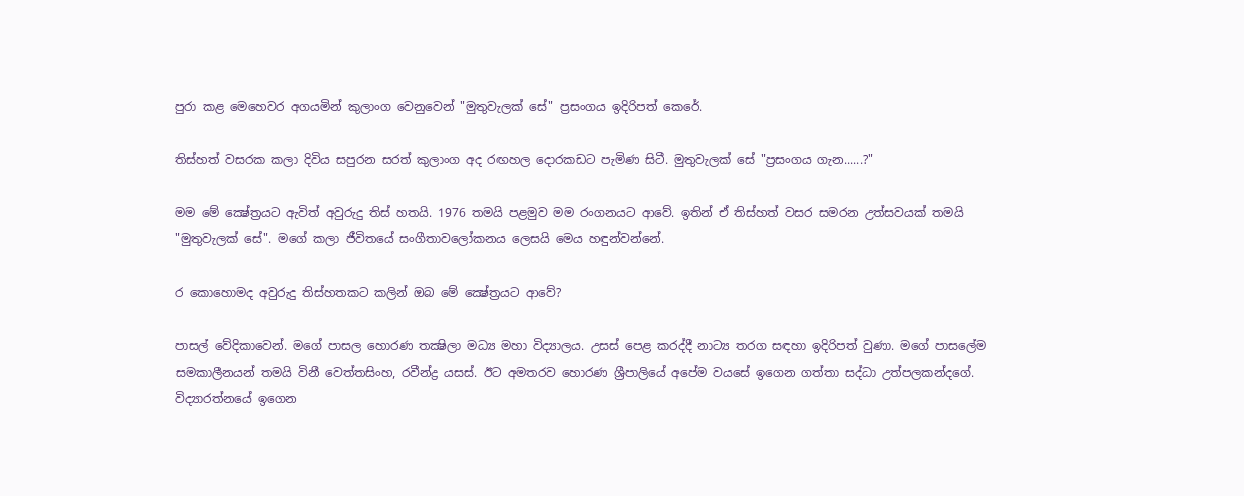පුරා කළ මෙහෙවර අගයමින් කුලාංග වෙනුවෙන් "මුතුවැලක්‌ සේ" ප්‍රසංගය ඉදිරිපත් කෙරේ.

තිස්‌හත් වසරක කලා දිවිය සපුරන සරත් කුලාංග අද රඟහල දොරකඩට පැමිණ සිටී. මුතුවැලක්‌ සේ "ප්‍රසංගය ගැන......?"

මම මේ ක්‍ෂේත්‍රයට ඇවිත් අවුරුදු තිස්‌ හතයි. 1976 තමයි පළමුව මම රංගනයට ආවේ. ඉතින් ඒ තිස්‌හත් වසර සමරන උත්සවයක්‌ තමයි "මුතුවැලක්‌ සේ". මගේ කලා ජීවිතයේ සංගීතාවලෝකනය ලෙසයි මෙය හඳුන්වන්නේ.

ර කොහොමද අවුරුදු තිස්‌හතකට කලින් ඔබ මේ ක්‍ෂේත්‍රයට ආවේ?

පාසල් වේදිකාවෙන්. මගේ පාසල හොරණ තක්‍ෂිලා මධ්‍ය මහා විද්‍යාලය. උසස්‌ පෙළ කරද්දී නාට්‍ය තරග සඳහා ඉදිරිපත් වුණා. මගේ පාසලේම සමකාලීනයන් තමයි විනී වෙත්තසිංහ, රවීන්ද්‍ර යසස්‌. ඊට අමතරව හොරණ ශ්‍රීපාලියේ අපේම වයසේ ඉගෙන ගත්තා සද්ධා උත්පලකන්දගේ. විද්‍යාරත්නයේ ඉගෙන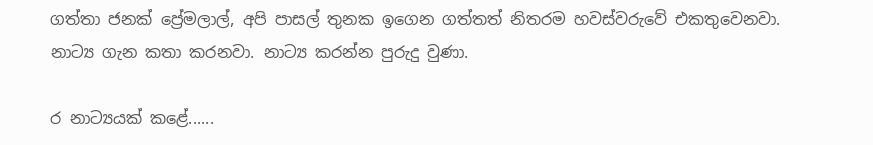ගත්තා ජනක්‌ ප්‍රේමලාල්, අපි පාසල් තුනක ඉගෙන ගත්තත් නිතරම හවස්‌වරුවේ එකතුවෙනවා. නාට්‍ය ගැන කතා කරනවා. නාට්‍ය කරන්න පුරුදු වුණා.

ර නාට්‍යයක්‌ කළේ......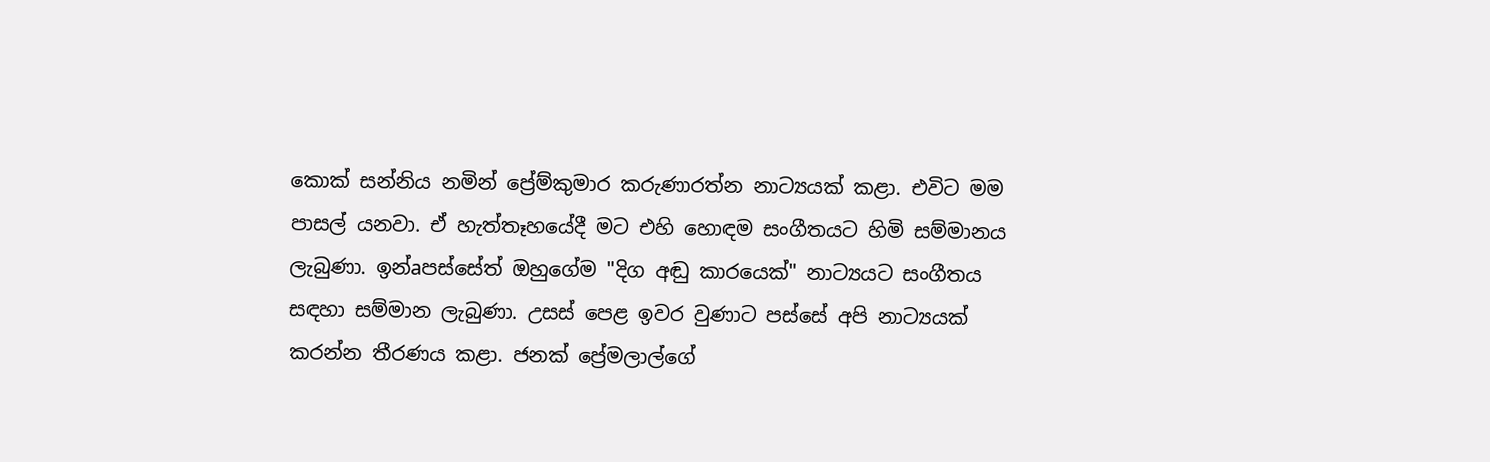කොක්‌ සන්නිය නමින් ප්‍රේම්කුමාර කරුණාරත්න නාට්‍යයක්‌ කළා. එවිට මම පාසල් යනවා. ඒ හැත්තෑහයේදී මට එහි හොඳම සංගීතයට හිමි සම්මානය ලැබුණා. ඉන්aපස්‌සේත් ඔහුගේම "දිග අඬු කාරයෙක්‌" නාට්‍යයට සංගීතය සඳහා සම්මාන ලැබුණා. උසස්‌ පෙළ ඉවර වුණාට පස්‌සේ අපි නාට්‍යයක්‌ කරන්න තීරණය කළා. ජනක්‌ ප්‍රේමලාල්ගේ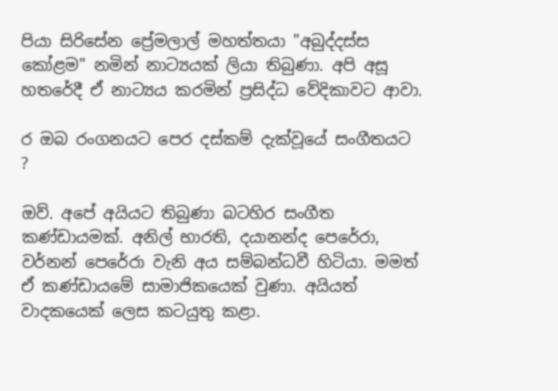පියා සිරිසේන ප්‍රේමලාල් මහත්තයා "අබුද්දස්‌ස කෝළම" නමින් නාට්‍යයක්‌ ලියා තිබුණා. අපි අසූ හතරේදී ඒ නාට්‍යය කරමින් ප්‍රසිද්ධ වේදිකාවට ආවා.

ර ඔබ රංගනයට පෙර දස්‌කම් දැක්‌වූයේ සංගීතයට ?

ඔව්. අපේ අයියට තිබුණා බටහිර සංගීත කණ්‌ඩායමක්‌. අනිල් භාරති, දයානන්ද පෙරේරා, වර්නන් පෙරේරා වැනි අය සම්බන්ධවී හිටියා. මමත් ඒ කණ්‌ඩායමේ සාමාජිකයෙක්‌ වුණා. අයියත් වාදකයෙක්‌ ලෙස කටයුතු කළා.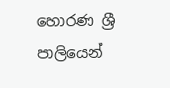හොරණ ශ්‍රී පාලියෙන්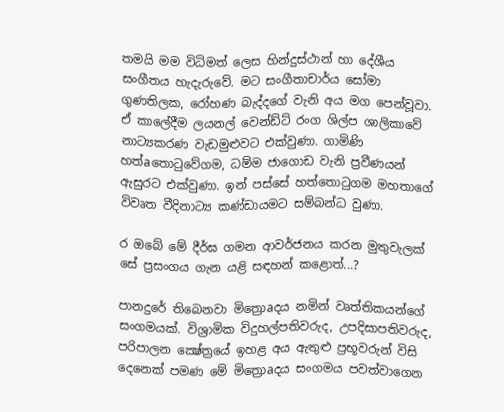තමයි මම විධිමත් ලෙස හින්දුස්‌ථාන් හා දේශීය සංගීතය හැදැරුවේ. මට සංගීතාචාර්ය සෝමා ගුණතිලක, රෝහණ බැද්දගේ වැනි අය මග පෙන්වූවා. ඒ කාලේදීම ලයනල් වෙන්ඩ්ට්‌ රංග ශිල්ප ශාලිකාවේ නාට්‍යකරණ වැඩමුළුවට එක්‌වුණා. ගාමිණි හත්aතොටුවේගම, ධම්ම ජාගොඩ වැනි ප්‍රවීණයන් ඇසුරට එක්‌වුණා. ඉන් පස්‌සේ හත්තොටුගම මහතාගේ විවෘත වීදිනාට්‍ය කණ්‌ඩායමට සම්බන්ධ වුණා.

ර ඔබේ මේ දීර්ඝ ගමන ආවර්ජනය කරන මුතුවැලක්‌ සේ ප්‍රසංගය ගැන යළි සඳහන් කළොත්...?

පානදුරේ තිබෙනවා මිත්‍රොaදය නමින් වෘත්තිකයන්ගේ සංගමයක්‌. විශ්‍රාමික විදුහල්පතිවරුද, උපදිසාපතිවරුද, පරිපාලන ක්‍ෂේත්‍රයේ ඉහළ අය ඇතුළු ප්‍රභූවරුන් විසි දෙනෙක්‌ පමණ මේ මිත්‍රොaදය සංගමය පවත්වාගෙන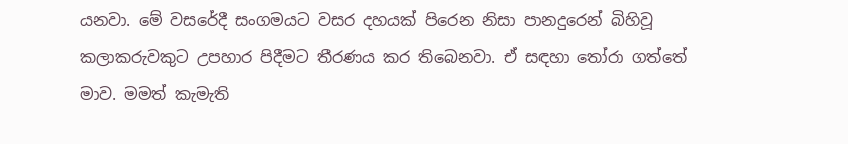යනවා. මේ වසරේදී සංගමයට වසර දහයක්‌ පිරෙන නිසා පානදුරෙන් බිහිවූ කලාකරුවකුට උපහාර පිදීමට තීරණය කර තිබෙනවා. ඒ සඳහා තෝරා ගත්තේ මාව. මමත් කැමැති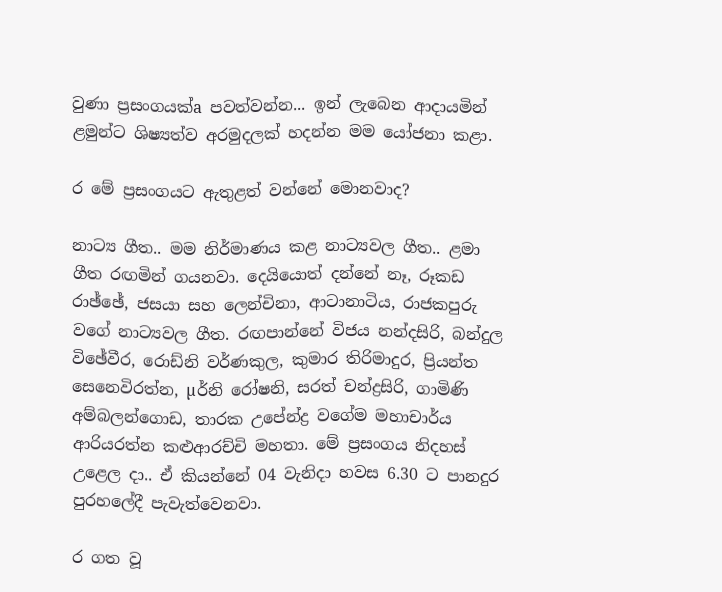වුණා ප්‍රසංගයක්‌a පවත්වන්න... ඉන් ලැබෙන ආදායමින් ළමුන්ට ශිෂ්‍යත්ව අරමුදලක්‌ හදන්න මම යෝජනා කළා.

ර මේ ප්‍රසංගයට ඇතුළත් වන්නේ මොනවාද?

නාට්‍ය ගීත.. මම නිර්මාණය කළ නාට්‍යවල ගීත.. ළමා ගීත රඟමින් ගයනවා. දෙයියොත් දන්නේ නෑ, රූකඩ රාඡ්ඡේ, ජසයා සහ ලෙන්චිනා, ආටානාටිය, රාජකපුරු වගේ නාට්‍යවල ගීත. රඟපාන්නේ විජය නන්දසිරි, බන්දුල විඡේවීර, රොඩ්නි වර්ණකුල, කුමාර තිරිමාදුර, ප්‍රියන්ත සෙනෙවිරත්න, µර්නි රෝෂනි, සරත් චන්ද්‍රසිරි, ගාමිණි අම්බලන්ගොඩ, තාරක උපේන්ද්‍ර වගේම මහාචාර්ය ආරියරත්න කළුආරච්චි මහතා. මේ ප්‍රසංගය නිදහස්‌ උළෙල දා.. ඒ කියන්නේ 04 වැනිදා හවස 6.30 ට පානදුර පුරහලේදී පැවැත්වෙනවා.

ර ගත වූ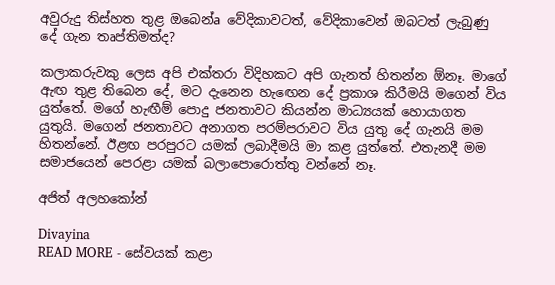අවුරුදු තිස්‌හත තුළ ඔබෙන්a වේදිකාවටත්, වේදිකාවෙන් ඔබටත් ලැබුණු දේ ගැන තෘප්තිමත්ද?

කලාකරුවකු ලෙස අපි එක්‌තරා විදිහකට අපි ගැනත් හිතන්න ඕනෑ. මාගේ ඇඟ තුළ තිබෙන දේ, මට දැනෙන හැඟෙන දේ ප්‍රකාශ කිරීමයි මගෙන් විය යුත්තේ. මගේ හැඟීම් පොදු ජනතාවට කියන්න මාධ්‍යයක්‌ හොයාගත යුතුයි. මගෙන් ජනතාවට අනාගත පරම්පරාවට විය යුතු දේ ගැනයි මම හිතන්නේ. ඊළඟ පරපුරට යමක්‌ ලබාදීමයි මා කළ යුත්තේ. එතැනදී මම සමාජයෙන් පෙරළා යමක්‌ බලාපොරොත්තු වන්නේ නෑ.

අජිත් අලහකෝන්

Divayina
READ MORE - සේවයක්‌ කළා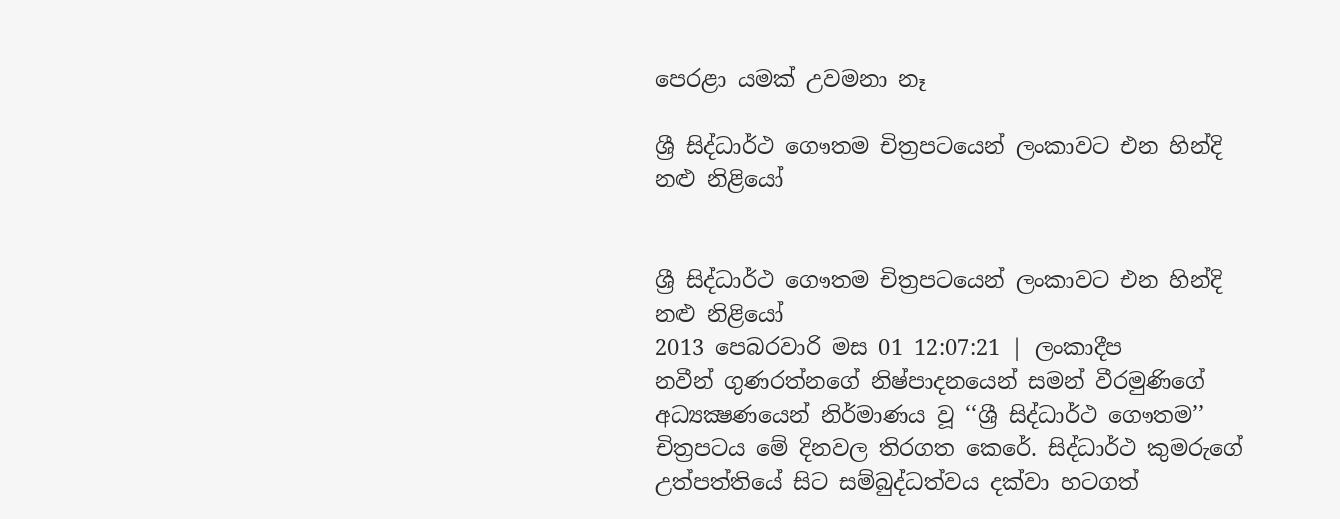පෙරළා යමක්‌ උවමනා නෑ

ශ්‍රී සිද්ධාර්ථ ගෞතම චිත්‍රපටයෙන් ලංකාවට එන හින්දි නළු නිළියෝ


ශ්‍රී සිද්ධාර්ථ ගෞතම චිත්‍රපටයෙන් ලංකාවට එන හින්දි නළු නිළියෝ
2013 පෙබරවාරි මස 01 12:07:21 | ලංකාදීප
නවීන් ගුණරත්නගේ නිෂ්පාදනයෙන් සමන් වීරමුණිගේ අධ්‍යක්‍ෂණයෙන් නිර්මාණය වූ ‘‘ශ්‍රී සිද්ධාර්ථ ගෞතම’’ චිත්‍රපටය මේ දිනවල තිරගත කෙරේ. සිද්ධාර්ථ කුමරුගේ උත්පත්තියේ සිට සම්බුද්ධත්වය දක්වා හටගත්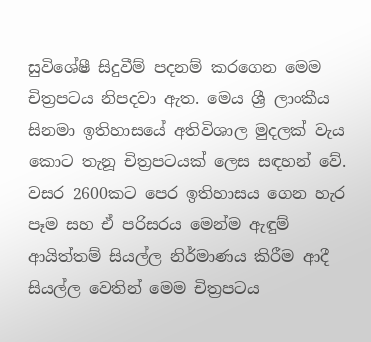සුවිශේෂී සිදුවීම් පදනම් කරගෙන මෙම චිත්‍රපටය නිපදවා ඇත. මෙය ශ්‍රී ලාංකීය සිනමා ඉතිහාසයේ අතිවිශාල මුදලක් වැය කොට තැනූ චිත්‍රපටයක් ලෙස සඳහන් වේ. වසර 2600කට පෙර ඉතිහාසය ගෙන හැර පෑම සහ ඒ පරිසරය මෙන්ම ඇඳුම් ආයිත්තම් සියල්ල නිර්මාණය කිරීම ආදී සියල්ල වෙතින් මෙම චිත්‍රපටය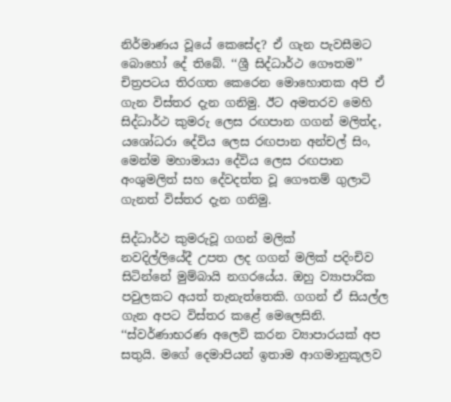නිර්මාණය වූයේ කෙසේද? ඒ ගැන පැවසීමට බොහෝ දේ තිබේ. ‘‘ශ්‍රී සිද්ධාර්ථ ගෞතම’’ චිත්‍රපටය තිරගත කෙරෙන මොහොතක අපි ඒ ගැන විස්තර දැන ගනිමු. ඊට අමතරව මෙහි සිද්ධාර්ථ කුමරු ලෙස රඟපාන ගගන් මලිත්ද, යශෝධරා දේවිය ලෙස රඟපාන අන්චල් සිං, මෙන්ම මහාමායා දේවිය ලෙස රඟපාන අංශුමලිත් සහ දේවදත්ත වූ ගෞතම් ගුලාටි ගැනත් විස්තර දැන ගනිමු.

සිද්ධාර්ථ කුමරුවූ ගගන් මලික්
නවදිල්ලියේදී උපත ලද ගගන් මලික් පදිංචිව සිටින්නේ මුම්බායි නගරයේය. ඔහු ව්‍යාපාරික පවුලකට අයත් තැනැත්තෙකි. ගගන් ඒ සියල්ල ගැන අපට විස්තර කළේ මෙලෙසිනි.
‘‘ස්වර්ණාභරණ අලෙවි කරන ව්‍යාපාරයක් අප සතුයි. මගේ දෙමාපියන් ඉතාම ආගමානුකූලව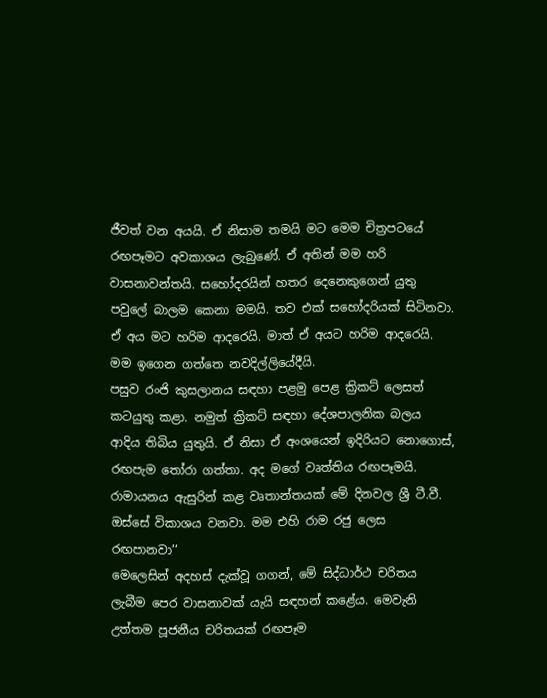ජීවත් වන අයයි. ඒ නිසාම තමයි මට මෙම චිත්‍රපටයේ රඟපෑමට අවකාශය ලැබුණේ. ඒ අතින් මම හරි වාසනාවන්තයි. සහෝදරයින් හතර දෙනෙකුගෙන් යුතු පවුලේ බාලම කෙනා මමයි. තව එක් සහෝදරියක් සිටිනවා. ඒ අය මට හරිම ආදරෙයි. මාත් ඒ අයට හරිම ආදරෙයි. මම ඉගෙන ගත්තෙ නවදිල්ලියේදීයි.
පසුව රංජි කුසලානය සඳහා පළමු පෙළ ක්‍රිකට් ලෙසත් කටයුතු කළා. නමුත් ක්‍රිකට් සඳහා දේශපාලනික බලය ආදිය තිබිය යුතුයි. ඒ නිසා ඒ අංශයෙන් ඉදිරියට නොගොස්, රඟපැම තෝරා ගත්තා. අද මගේ වෘත්තිය රඟපෑමයි. රාමායනය ඇසුරින් කළ වෘතාන්තයක් මේ දිනවල ශ්‍රී ටී.වී. ඔස්සේ විකාශය වනවා. මම එහි රාම රජු ලෙස රඟපානවා’’
මෙලෙසින් අදහස් දැක්වූ ගගන්, මේ සිද්ධාර්ථ චරිතය ලැබීම පෙර වාසනාවක් යැයි සඳහන් කළේය. මෙවැනි උත්තම පූජනීය චරිතයක් රඟපෑම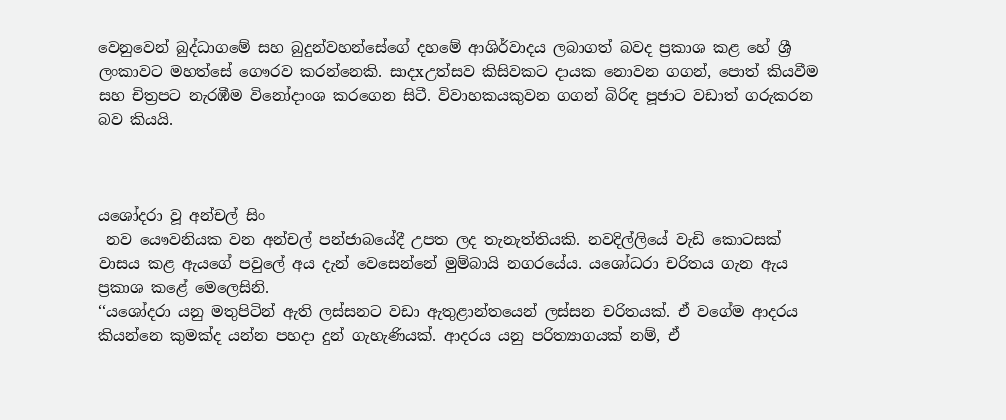වෙනුවෙන් බුද්ධාගමේ සහ බුදුන්වහන්සේගේ දහමේ ආශිර්වාදය ලබාගත් බවද ප්‍රකාශ කළ හේ ශ්‍රී ලංකාවට මහත්සේ ගෞරව කරන්නෙකි. සාදxඋත්සව කිසිවකට දායක නොවන ගගන්, පොත් කියවීම සහ චිත්‍රපට නැරඹීම විනෝදාංශ කරගෙන සිටී. විවාහකයකුවන ගගන් බිරිඳ පූජාට වඩාත් ගරුකරන බව කියයි.



යශෝදරා වූ අන්චල් සිං
 නව යෞවනියක වන අන්චල් පන්ජාබයේදී උපත ලද තැනැත්තියකි. නවදිල්ලියේ වැඩි කොටසක් වාසය කළ ඇයගේ පවුලේ අය දැන් වෙසෙන්නේ මුම්බායි නගරයේය. යශෝධරා චරිතය ගැන ඇය ප්‍රකාශ කළේ මෙලෙසිනි.
‘‘යශෝදරා යනු මතුපිටින් ඇති ලස්සනට වඩා ඇතුළාන්තයෙන් ලස්සන චරිතයක්. ඒ වගේම ආදරය කියන්නෙ කුමක්ද යන්න පහදා දුන් ගැහැණියක්. ආදරය යනු පරිත්‍යාගයක් නම්, ඒ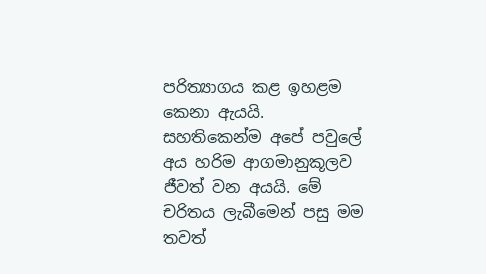පරිත්‍යාගය කළ ඉහළම කෙනා ඇයයි. සහතිකෙන්ම අපේ පවුලේ අය හරිම ආගමානුකූලව ජීවත් වන අයයි. මේ චරිතය ලැබීමෙන් පසු මම තවත්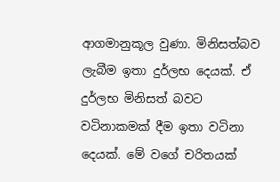ආගමානුකූල වුණා. මිනිසත්බව ලැබීම ඉතා දුර්ලභ දෙයක්. ඒ දුර්ලභ මිනිසත් බවට වටිනාකමක් දීම ඉතා වටිනා දෙයක්. මේ වගේ චරිතයක්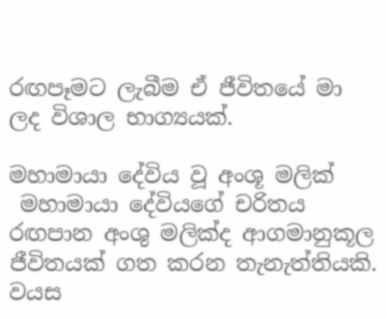රඟපෑමට ලැබීම ඒ ජීවිතයේ මා ලද විශාල භාග්‍යයක්.

මහාමායා දේවිය වූ අංශූ මලික්
 මහාමායා දේවියගේ චරිතය රඟපාන අංශු මලික්ද ආගමානුකූල ජීවිතයක් ගත කරන තැනැත්තියකි. වයස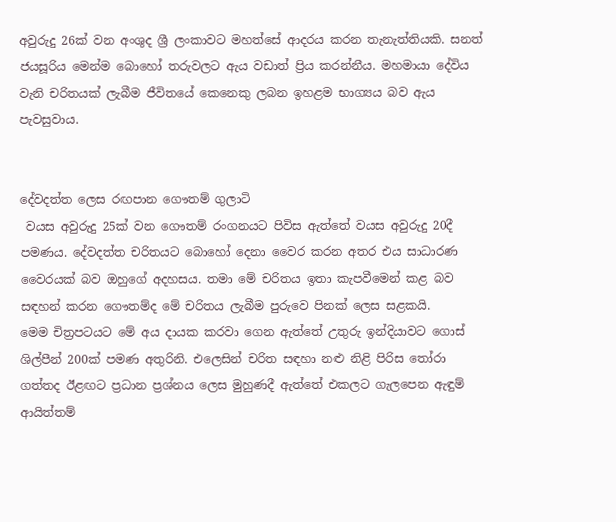අවුරුදු 26ක් වන අංශුද ශ්‍රී ලංකාවට මහත්සේ ආදරය කරන තැනැත්තියකි. සනත් ජයසූරිය මෙන්ම බොහෝ තරුවලට ඇය වඩාත් ප්‍රිය කරන්නීය. මහමායා දේවිය වැනි චරිතයක් ලැබීම ජීවිතයේ කෙනෙකු ලබන ඉහළම භාග්‍යය බව ඇය පැවසුවාය.


දේවදත්ත ලෙස රඟපාන ගෞතම් ගුලාටි
 වයස අවුරුදු 25ක් වන ගෞතම් රංගනයට පිවිස ඇත්තේ වයස අවුරුදු 20දී පමණය. දේවදත්ත චරිතයට බොහෝ දෙනා වෛර කරන අතර එය සාධාරණ වෛරයක් බව ඔහුගේ අදහසය. තමා මේ චරිතය ඉතා කැපවීමෙන් කළ බව සඳහන් කරන ගෞතම්ද මේ චරිතය ලැබීම පුරුවෙ පිනක් ලෙස සළකයි.
මෙම චිත්‍රපටයට මේ අය දායක කරවා ගෙන ඇත්තේ උතුරු ඉන්දියාවට ගොස් ශිල්පීන් 200ක් පමණ අතුරිනි. එලෙසින් චරිත සඳහා නළු නිළි පිරිස තෝරා ගත්තද ඊළඟට ප්‍රධාන ප්‍රශ්නය ලෙස මුහුණදී ඇත්තේ එකලට ගැලපෙන ඇඳුම් ආයිත්තම්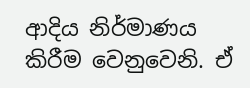ආදිය නිර්මාණය කිරීම වෙනුවෙනි. ඒ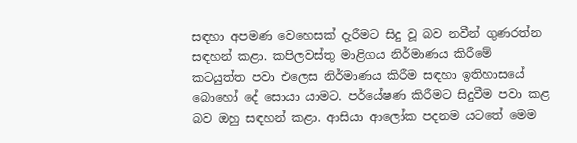සඳහා අපමණ වෙහෙසක් දැරීමට සිදු වූ බව නවීන් ගුණරත්න සඳහන් කළා. කපිලවස්තු මාළිගය නිර්මාණය කිරීමේ කටයුත්ත පවා එලෙස නිර්මාණය කිරීම සඳහා ඉතිහාසයේ බොහෝ දේ සොයා යාමට. පර්යේෂණ කිරීමට සිදුවීම පවා කළ බව ඔහු සඳහන් කළා. ආසියා ආලෝක පදනම යටතේ මෙම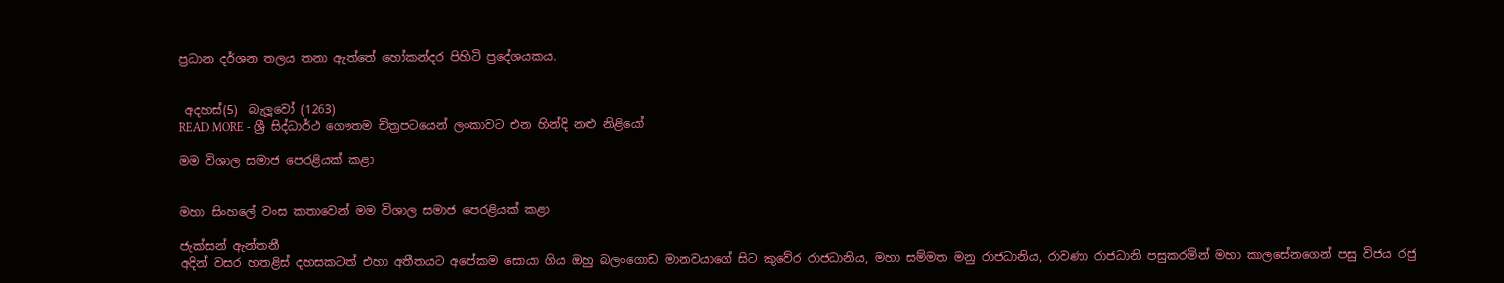ප්‍රධාන දර්ශන තලය තනා ඇත්තේ හෝකන්දර පිහිටි ප්‍රදේශයකය.


 අදහස්(5)  බැලූවෝ (1263)
READ MORE - ශ්‍රී සිද්ධාර්ථ ගෞතම චිත්‍රපටයෙන් ලංකාවට එන හින්දි නළු නිළියෝ

මම විශාල සමාජ පෙරළියක් කළා


මහා සිංහලේ වංස කතාවෙන් මම විශාල සමාජ පෙරළියක් කළා

ජැක්සන් ඇන්තනී
අදින් වසර හතළිස් දහසකටත් එහා අතීතයට අපේකම සොයා ගිය ඔහු බලංගොඩ මානවයාගේ සිට කුවේර රාජධානිය, මහා සම්මත මනු රාජධානිය, රාවණා රාජධානි පසුකරමින් මහා කාලසේනගෙන් පසු විජය රජු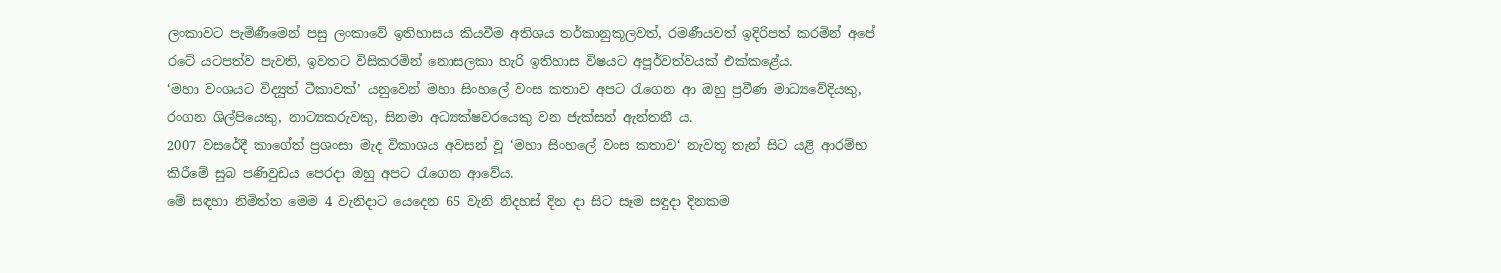ලංකාවට පැමිණීමෙන් පසු ලංකාවේ ඉතිහාසය කියවීම අතිශය තර්කානුකූලවත්, රමණීයවත් ඉදිරිපත් කරමින් අපේ රටේ යටපත්ව පැවති, ඉවතට විසිකරමින් නොසලකා හැරි ඉතිහාස විෂයට අපූර්වත්වයක් එක්කළේය.
‘මහා වංශයට විද්‍යුත් ටීකාවක්’ යනුවෙන් මහා සිංහලේ වංස කතාව අපට රැගෙන ආ ඔහු ප්‍රවීණ මාධ්‍යවේදියකු, රංගන ශිල්පියෙකු, නාට්‍යකරුවකු, සිනමා අධ්‍යක්ෂවරයෙකු වන ජැක්සන් ඇන්තනී ය.
2007 වසරේදී කාගේත් ප්‍රශංසා මැද විකාශය අවසන් වූ ‘මහා සිංහලේ වංස කතාව‘ නැවතූ තැන් සිට යළි ආරම්භ කිරීමේ සුබ පණිවුඩය පෙරදා ඔහු අපට රැගෙන ආවේය.
මේ සඳහා නිමිත්ත මෙම 4 වැනිදාට යෙදෙන 65 වැනි නිදහස් දින දා සිට සෑම සඳුදා දිනකම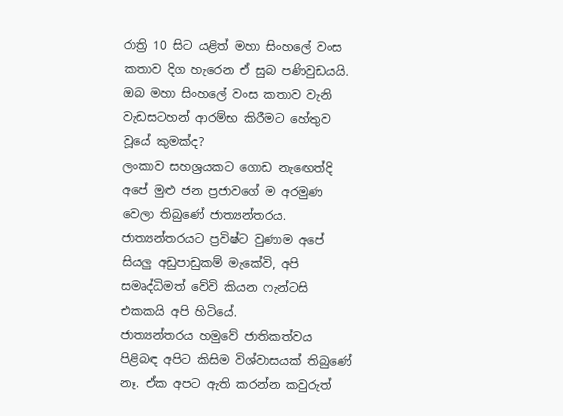රාත්‍රි 10 සිට යළිත් මහා සිංහලේ වංස කතාව දිග හැරෙන ඒ සුබ පණිවුඩයයි.
ඔබ මහා සිංහලේ වංස කතාව වැනි වැඩසටහන් ආරම්භ කිරීමට හේතුව වූයේ කුමක්ද?
ලංකාව සහශ්‍රයකට ගොඩ නැඟෙත්දි අපේ මුළු ජන ප්‍රජාවගේ ම අරමුණ වෙලා තිබුණේ ජාත්‍යන්තරය. ජාත්‍යන්තරයට ප්‍රවිෂ්ට වුණාම අපේ සියලු අඩුපාඩුකම් මැකේවි, අපි සමෘද්ධිමත් වේවි කියන ෆැන්ටසි එකකයි අපි හිටියේ.
ජාත්‍යන්තරය හමුවේ ජාතිකත්වය පිළිබඳ අපිට කිසිම විශ්වාසයක් තිබුණේ නෑ. ඒක අපට ඇති කරන්න කවුරුත්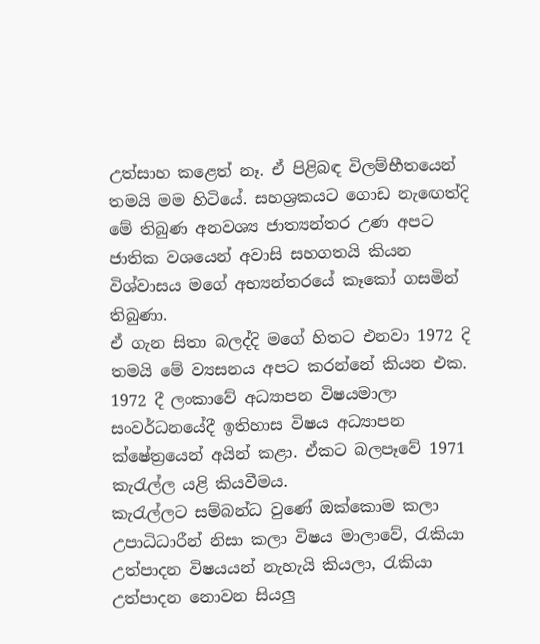උත්සාහ කළෙත් නෑ. ඒ පිළිබඳ විලම්භීතයෙන් තමයි මම හිටියේ. සහශ්‍රකයට ගොඩ නැඟෙත්දි මේ තිබුණ අනවශ්‍ය ජාත්‍යන්තර උණ අපට ජාතික වශයෙන් අවාසි සහගතයි කියන විශ්වාසය මගේ අභ්‍යන්තරයේ කෑකෝ ගසමින් තිබුණා.
ඒ ගැන සිතා බලද්දි මගේ හිතට එනවා 1972 දි තමයි මේ ව්‍යසනය අපට කරන්නේ කියන එක. 1972 දී ලංකාවේ අධ්‍යාපන විෂයමාලා සංවර්ධනයේදී ඉතිහාස විෂය අධ්‍යාපන ක්ෂේත්‍රයෙන් අයින් කළා. ඒකට බලපෑවේ 1971 කැරැල්ල යළි කියවීමය.
කැරැල්ලට සම්බන්ධ වුණේ ඔක්කොම කලා උපාධිධාරීන් නිසා කලා විෂය මාලාවේ, රැකියා උත්පාදන විෂයයන් නැහැයි කියලා, රැකියා උත්පාදන නොවන සියලු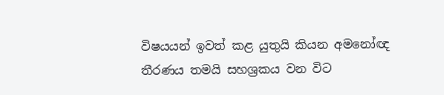විෂයයන් ඉවත් කළ යුතුයි කියන අමනෝඥ තීරණය තමයි සහශ්‍රකය වන විට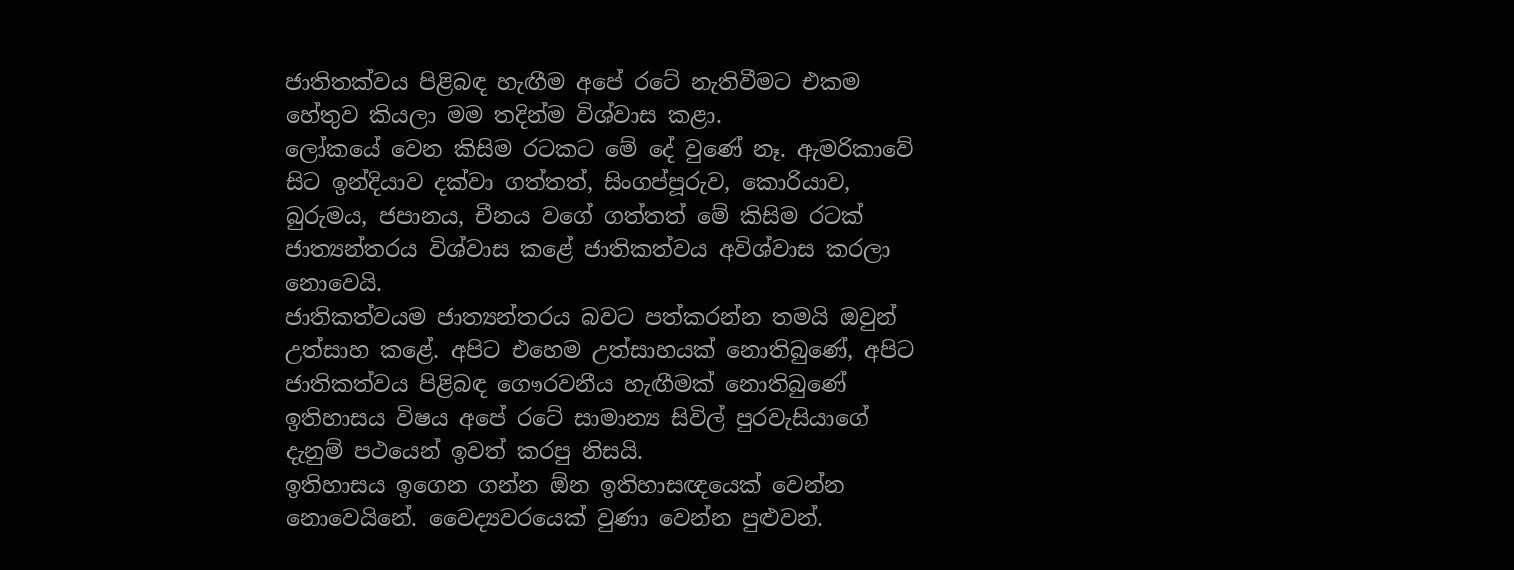ජාතිතක්වය පිළිබඳ හැඟීම අපේ රටේ නැතිවීමට එකම හේතුව කියලා මම තදින්ම විශ්වාස කළා.
ලෝකයේ වෙන කිසිම රටකට මේ දේ වුණේ නෑ. ඇමරිකාවේ සිට ඉන්දියාව දක්වා ගත්තත්, සිංගප්පූරුව, කොරියාව, බුරුමය, ජපානය, චීනය වගේ ගත්තත් මේ කිසිම රටක් ජාත්‍යන්තරය විශ්වාස කළේ ජාතිකත්වය අවිශ්වාස කරලා නොවෙයි.
ජාතිකත්වයම ජාත්‍යන්තරය බවට පත්කරන්න තමයි ඔවුන් උත්සාහ කළේ. අපිට එහෙම උත්සාහයක් නොතිබුණේ, අපිට ජාතිකත්වය පිළිබඳ ගෞරවනීය හැඟීමක් නොතිබුණේ ඉතිහාසය විෂය අපේ රටේ සාමාන්‍ය සිවිල් පුරවැසියාගේ දැනුම් පථයෙන් ඉවත් කරපු නිසයි.
ඉතිහාසය ඉගෙන ගන්න ඕන ඉතිහාසඥයෙක් වෙන්න නොවෙයිනේ. වෛද්‍යවරයෙක් වුණා වෙන්න පුළුවන්.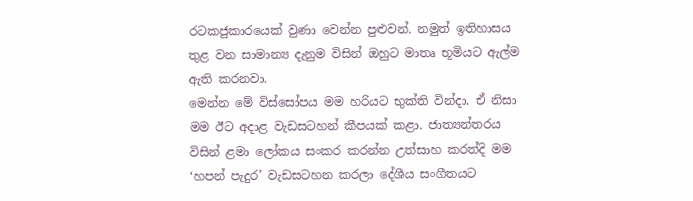රටකජුකාරයෙක් වුණා වෙන්න පුළුවන්. නමුත් ඉතිහාසය තුළ වන සාමාන්‍ය දැනුම විසින් ඔහුට මාතෘ භූමියට ඇල්ම ඇති කරනවා.
මෙන්න මේ විස්සෝපය මම හරියට භුක්ති වින්දා. ඒ නිසා මම ඊට අදාළ වැඩසටහන් කීපයක් කළා. ජාත්‍යන්තරය විසින් ළමා ලෝකය සංකර කරන්න උත්සාහ කරත්දි මම ‘හපන් පැදුර’ වැඩසටහන කරලා දේශීය සංගීතයට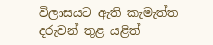විලාසයට ඇති කැමැත්ත දරුවන් තුළ යළිත්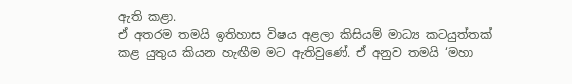ඇති කළා.
ඒ අතරම තමයි ඉතිහාස විෂය අළලා කිසියම් මාධ්‍ය කටයුත්තක් කළ යුතුය කියන හැඟීම මට ඇතිවුණේ. ඒ අනුව තමයි ‘මහා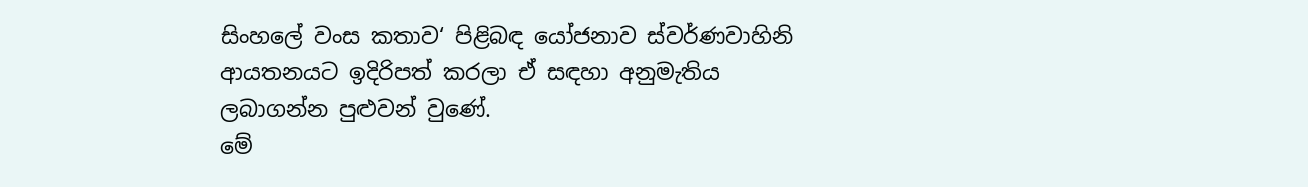සිංහලේ වංස කතාව‘ පිළිබඳ යෝජනාව ස්වර්ණවාහිනි ආයතනයට ඉදිරිපත් කරලා ඒ සඳහා අනුමැතිය ලබාගන්න පුළුවන් වුණේ.
මේ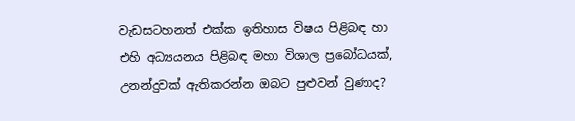වැඩසටහනත් එක්ක ඉතිහාස විෂය පිළිබඳ හා එහි අධ්‍යයනය පිළිබඳ මහා විශාල ප්‍රබෝධයක්, උනන්දුවක් ඇතිකරන්න ඔබට පුළුවන් වුණාද?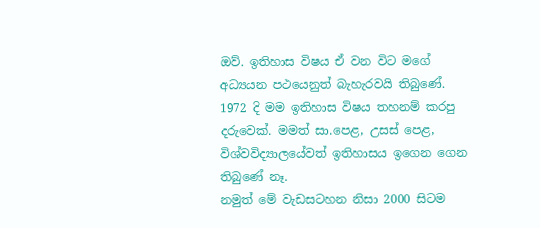ඔව්. ඉතිහාස විෂය ඒ වන විට මගේ අධ්‍යයන පථයෙනුත් බැහැරවයි තිබුණේ. 1972 දි මම ඉතිහාස විෂය තහනම් කරපු දරුවෙක්. මමත් සා.පෙළ, උසස් පෙළ, විශ්වවිද්‍යාලයේවත් ඉතිහාසය ඉගෙන ගෙන තිබුණේ නෑ.
නමුත් මේ වැඩසටහන නිසා 2000 සිටම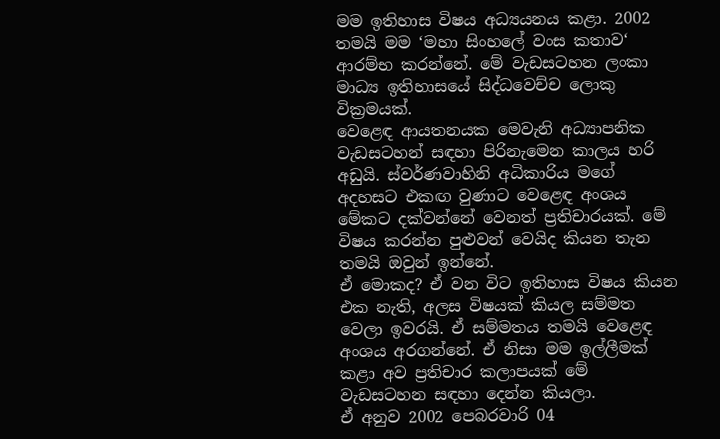මම ඉතිහාස විෂය අධ්‍යයනය කළා. 2002 තමයි මම ‘මහා සිංහලේ වංස කතාව‘ ආරම්භ කරන්නේ. මේ වැඩසටහන ලංකා මාධ්‍ය ඉතිහාසයේ සිද්ධවෙච්ච ලොකු වික්‍රමයක්.
වෙළෙඳ ආයතනයක මෙවැනි අධ්‍යාපනික වැඩසටහන් සඳහා පිරිනැමෙන කාලය හරි අඩුයි. ස්වර්ණවාහිනි අධිකාරිය මගේ අදහසට එකඟ වුණාට වෙළෙඳ අංශය මේකට දක්වන්නේ වෙනත් ප්‍රතිචාරයක්. මේ විෂය කරන්න පුළුවන් වෙයිද කියන තැන තමයි ඔවුන් ඉන්නේ.
ඒ මොකද? ඒ වන විට ඉතිහාස විෂය කියන එක නැති, අලස විෂයක් කියල සම්මත වෙලා ඉවරයි. ඒ සම්මතය තමයි වෙළෙඳ අංශය අරගන්නේ. ඒ නිසා මම ඉල්ලීමක් කළා අව ප්‍රතිචාර කලාපයක් මේ වැඩසටහන සඳහා දෙන්න කියලා.
ඒ අනුව 2002 පෙබරවාරි 04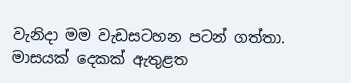වැනිදා මම වැඩසටහන පටන් ගත්තා. මාසයක් දෙකක් ඇතුළත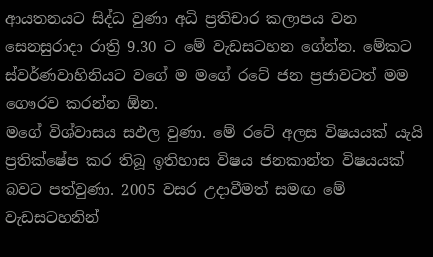ආයතනයට සිද්ධ වුණා අධි ප්‍රතිචාර කලාපය වන සෙනසුරාදා රාත්‍රි 9.30 ට මේ වැඩසටහන ගේන්න. මේකට ස්වර්ණවාහිනියට වගේ ම මගේ රටේ ජන ප්‍රජාවටත් මම ගෞරව කරන්න ඕන.
මගේ විශ්වාසය සඵල වුණා. මේ රටේ අලස විෂයයක් යැයි ප්‍රතික්ෂේප කර තිබූ ඉතිහාස විෂය ජනකාන්ත විෂයයක් බවට පත්වුණා. 2005 වසර උදාවීමත් සමඟ මේ වැඩසටහනින්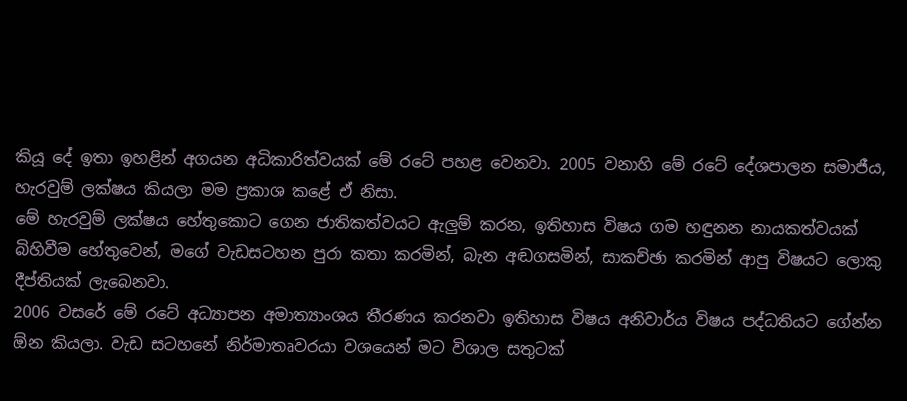කියූ දේ ඉතා ඉහළින් අගයන අධිකාරිත්වයක් මේ රටේ පහළ වෙනවා. 2005 වනාහි මේ රටේ දේශපාලන සමාජීය, හැරවුම් ලක්ෂය කියලා මම ප්‍රකාශ කළේ ඒ නිසා.
මේ හැරවුම් ලක්ෂය හේතුකොට ගෙන ජාතිකත්වයට ඇලුම් කරන, ඉතිහාස විෂය ගම හඳුනන නායකත්වයක් බිහිවීම හේතුවෙන්, මගේ වැඩසටහන පුරා කතා කරමින්, බැන අඬගසමින්, සාකච්ඡා කරමින් ආපු විෂයට ලොකු දීප්තියක් ලැබෙනවා.
2006 වසරේ මේ රටේ අධ්‍යාපන අමාත්‍යාංශය තීරණය කරනවා ඉතිහාස විෂය අනිවාර්ය විෂය පද්ධතියට ගේන්න ඕන කියලා. වැඩ සටහනේ නිර්මාතෘවරයා වශයෙන් මට විශාල සතුටක්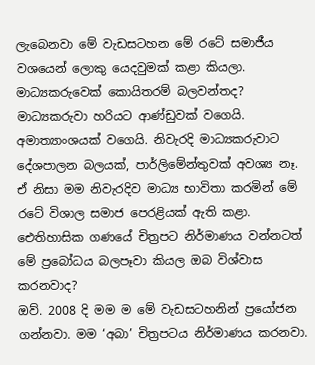ලැබෙනවා මේ වැඩසටහන මේ රටේ සමාජීය වශයෙන් ලොකු යෙදවුමක් කළා කියලා.
මාධ්‍යකරුවෙක් කොයිතරම් බලවන්තද? මාධ්‍යකරුවා හරියට ආණ්ඩුවක් වගෙයි. අමාත්‍යාංශයක් වගෙයි. නිවැරදි මාධ්‍යකරුවාට දේශපාලන බලයක්, පාර්ලිමේන්තුවක් අවශ්‍ය නෑ. ඒ නිසා මම නිවැරදිව මාධ්‍ය භාවිතා කරමින් මේ රටේ විශාල සමාජ පෙරළියක් ඇති කළා.
ඓතිහාසික ගණයේ චිත්‍රපට නිර්මාණය වන්නටත් මේ ප්‍රබෝධය බලපෑවා කියල ඔබ විශ්වාස කරනවාද?
ඔව්. 2008 දි මම ම මේ වැඩසටහනින් ප්‍රයෝජන ගන්නවා. මම ‘අබා’ චිත්‍රපටය නිර්මාණය කරනවා.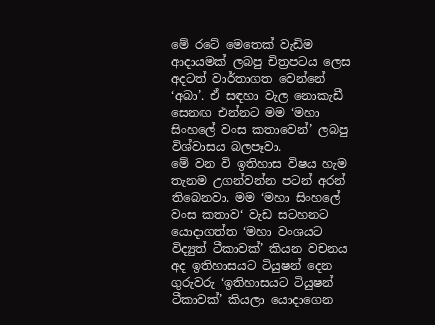මේ රටේ මෙතෙක් වැඩිම ආදායමක් ලබපු චිත්‍රපටය ලෙස අදටත් වාර්තාගත වෙන්නේ ‘අබා’. ඒ සඳහා වැල නොකැඩී සෙනඟ එන්නට මම ‘මහා සිංහලේ වංස කතාවෙන්’ ලබපු විශ්වාසය බලපෑවා.
මේ වන වි ඉතිහාස විෂය හැම තැනම උගන්වන්න පටන් අරන් තිබෙනවා. මම ‘මහා සිංහලේ වංස කතාව‘ වැඩ සටහනට යොදාගත්ත ‘මහා වංශයට විද්‍යුත් ටීකාවක්’ කියන වචනය අද ඉතිහාසයට ටියුෂන් දෙන ගුරුවරු ‘ඉතිහාසයට ටියුෂන් ටීකාවක්’ කියලා යොදාගෙන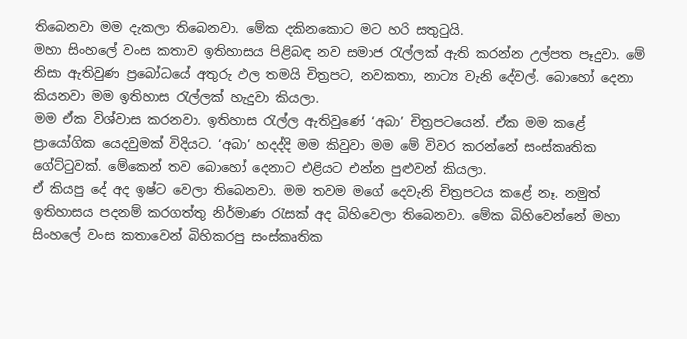තිබෙනවා මම දැකලා තිබෙනවා. මේක දකිනකොට මට හරි සතුටුයි.
මහා සිංහලේ වංස කතාව ඉතිහාසය පිළිබඳ නව සමාජ රැල්ලක් ඇති කරන්න උල්පත පෑදුවා. මේ නිසා ඇතිවුණ ප්‍රබෝධයේ අතුරු ඵල තමයි චිත්‍රපට, නවකතා, නාට්‍ය වැනි දේවල්. බොහෝ දෙනා කියනවා මම ඉතිහාස රැල්ලක් හැදුවා කියලා.
මම ඒක විශ්වාස කරනවා. ඉතිහාස රැල්ල ඇතිවුණේ ‘අබා’ චිත්‍රපටයෙන්. ඒක මම කළේ ප්‍රායෝගික යෙදවුමක් විදියට. ‘අබා’ හදද්දි මම කිවුවා මම මේ විවර කරන්නේ සංස්කෘතික ගේට්ටුවක්. මේකෙන් තව බොහෝ දෙනාට එළියට එන්න පුළුවන් කියලා.
ඒ කියපු දේ අද ඉෂ්ට වෙලා තිබෙනවා. මම තවම මගේ දෙවැනි චිත්‍රපටය කළේ නෑ. නමුත් ඉතිහාසය පදනම් කරගත්තු නිර්මාණ රැසක් අද බිහිවෙලා තිබෙනවා. මේක බිහිවෙන්නේ මහා සිංහලේ වංස කතාවෙන් බිහිකරපු සංස්කෘතික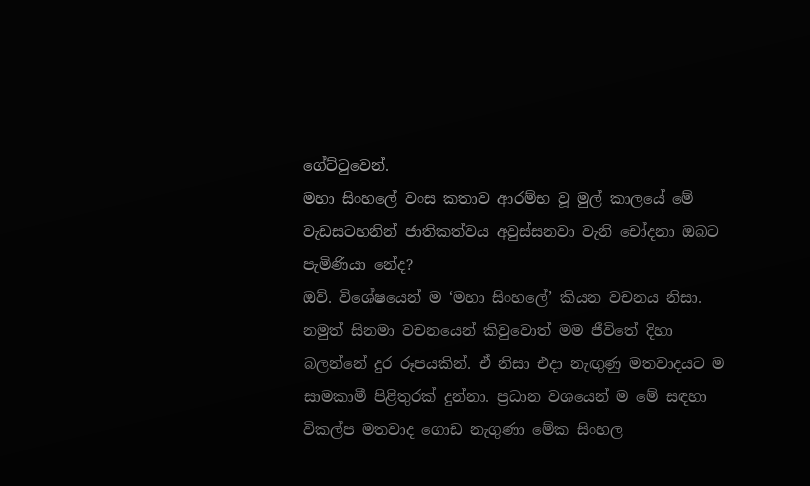ගේට්ටුවෙන්.
මහා සිංහලේ වංස කතාව ආරම්භ වූ මුල් කාලයේ මේ වැඩසටහනින් ජාතිකත්වය අවුස්සනවා වැනි චෝදනා ඔබට පැමිණියා නේද?
ඔව්. විශේෂයෙන් ම ‘මහා සිංහලේ’ කියන වචනය නිසා. නමුත් සිනමා වචනයෙන් කිවුවොත් මම ජීවිතේ දිහා බලන්නේ දුර රූපයකින්. ඒ නිසා එදා නැඟුණු මතවාදයට ම සාමකාමී පිළිතුරක් දුන්නා. ප්‍රධාන වශයෙන් ම මේ සඳහා විකල්ප මතවාද ගොඩ නැගුණා මේක සිංහල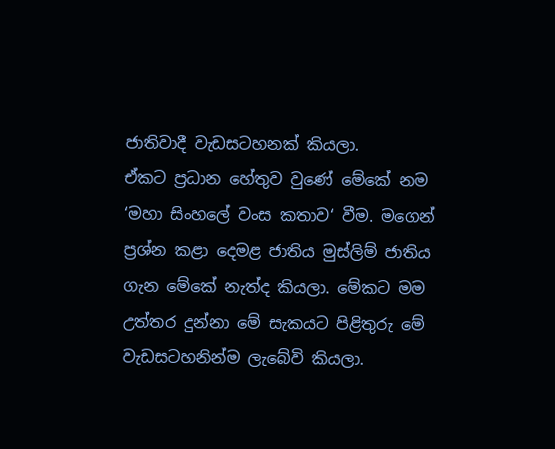ජාතිවාදී වැඩසටහනක් කියලා.
ඒකට ප්‍රධාන හේතුව වුණේ මේකේ නම ‘මහා සිංහලේ වංස කතාව‘ වීම. මගෙන් ප්‍රශ්න කළා දෙමළ ජාතිය මුස්ලිම් ජාතිය ගැන මේකේ නැත්ද කියලා. මේකට මම උත්තර දුන්නා මේ සැකයට පිළිතුරු මේ වැඩසටහනින්ම ලැබේවි කියලා.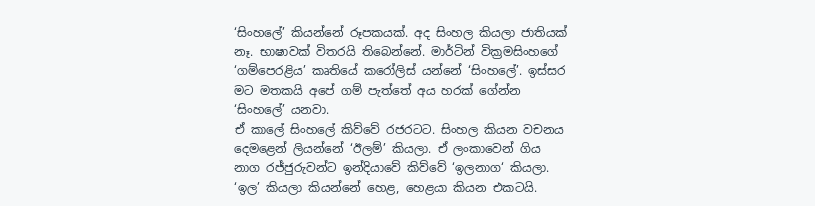‘සිංහලේ’ කියන්නේ රූපකයක්. අද සිංහල කියලා ජාතියක් නෑ. භාෂාවක් විතරයි තිබෙන්නේ. මාර්ටින් වික්‍රමසිංහගේ ‘ගම්පෙරළිය’ කෘතියේ කරෝලිස් යන්නේ ‘සිංහලේ’. ඉස්සර මට මතකයි අපේ ගම් පැත්තේ අය හරක් ගේන්න ‘සිංහලේ’ යනවා.
ඒ කාලේ සිංහලේ කිව්වේ රජරටට. සිංහල කියන වචනය දෙමළෙන් ලියන්නේ ‘ඊලම්’ කියලා. ඒ ලංකාවෙන් ගිය නාග රජ්ජුරුවන්ට ඉන්දියාවේ කිව්වේ ‘ඉලනාග‘ කියලා. ‘ඉල’ කියලා කියන්නේ හෙළ, හෙළයා කියන එකටයි.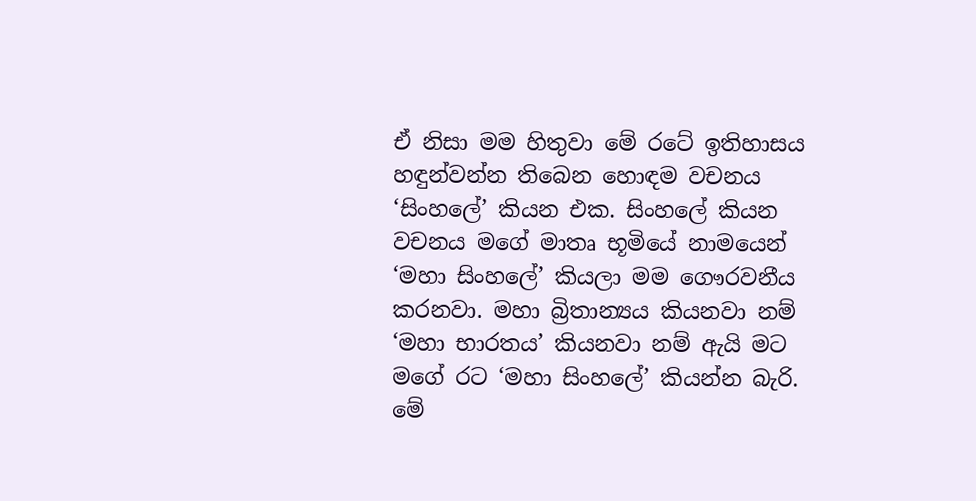ඒ නිසා මම හිතුවා මේ රටේ ඉතිහාසය හඳුන්වන්න තිබෙන හොඳම වචනය ‘සිංහලේ’ කියන එක. සිංහලේ කියන වචනය මගේ මාතෘ භූමියේ නාමයෙන් ‘මහා සිංහලේ’ කියලා මම ගෞරවනීය කරනවා. මහා බ්‍රිතාන්‍යය කියනවා නම් ‘මහා භාරතය’ කියනවා නම් ඇයි මට මගේ රට ‘මහා සිංහලේ’ කියන්න බැරි.
මේ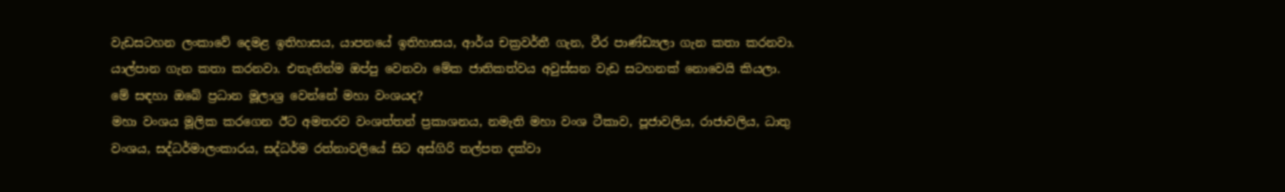වැඩසටහන ලංකාවේ දෙමළ ඉතිහාසය, යාපනයේ ඉතිහාසය, ආර්ය චක්‍රවර්තී ගැන, වීර පාණ්ඩ්‍යලා ගැන කතා කරනවා. යාල්පාන ගැන කතා කරනවා. එතැනින්ම ඔප්පු වෙනවා මේක ජාතිකත්වය අවුස්සන වැඩ සටහනක් නොවෙයි කියලා.
මේ සඳහා ඔබේ ප්‍රධාන මූලාශ්‍ර වෙන්නේ මහා වංශයද?
මහා වංශය මූලික කරගෙන ඊට අමතරව වංශත්තන් ප්‍රකාශනය, නමැති මහා වංශ ටීකාව, පූජාවලිය, රාජාවලිය, ධාතු වංශය, සද්ධර්මාලංකාරය, සද්ධර්ම රත්නාවලියේ සිට අස්ගිරි තල්පත දක්වා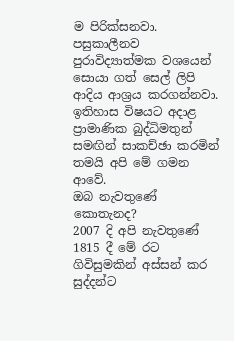ම පිරික්සනවා. පසුකාලීනව පුරාවිද්‍යාත්මක වශයෙන් සොයා ගත් සෙල් ලිපි ආදිය ආශ්‍රය කරගන්නවා. ඉතිහාස විෂයට අදාළ ප්‍රාමාණික බුද්ධිමතුන් සමඟින් සාකච්ඡා කරමින් තමයි අපි මේ ගමන ආවේ.
ඔබ නැවතුණේ කොතැනද?
2007 දි අපි නැවතුණේ 1815 දී මේ රට ගිවිසුමකින් අස්සන් කර සුද්දන්ට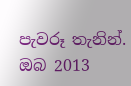පැවරූ තැනින්.
ඔබ 2013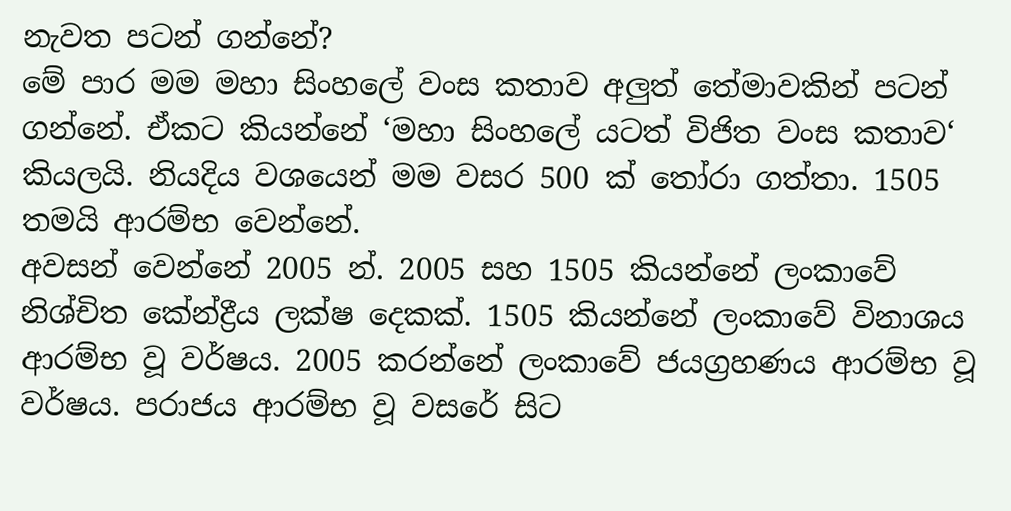නැවත පටන් ගන්නේ?
මේ පාර මම මහා සිංහලේ වංස කතාව අලුත් තේමාවකින් පටන් ගන්නේ. ඒකට කියන්නේ ‘මහා සිංහලේ යටත් විජිත වංස කතාව‘ කියලයි. නියදිය වශයෙන් මම වසර 500 ක් තෝරා ගත්තා. 1505 තමයි ආරම්භ වෙන්නේ.
අවසන් වෙන්නේ 2005 න්. 2005 සහ 1505 කියන්නේ ලංකාවේ නිශ්චිත කේන්ද්‍රීය ලක්ෂ දෙකක්. 1505 කියන්නේ ලංකාවේ විනාශය ආරම්භ වූ වර්ෂය. 2005 කරන්නේ ලංකාවේ ජයග්‍රහණය ආරම්භ වූ වර්ෂය. පරාජය ආරම්භ වූ වසරේ සිට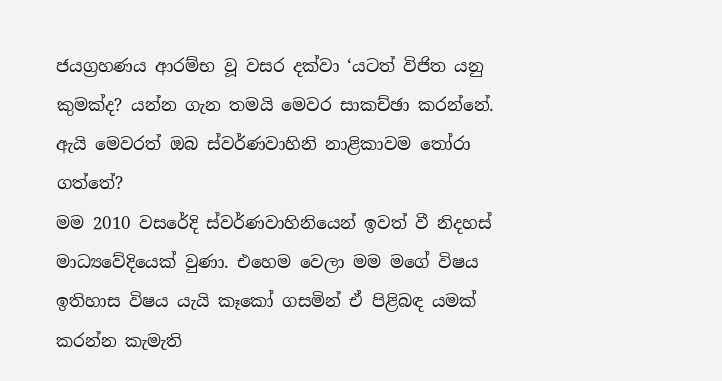ජයග්‍රහණය ආරම්භ වූ වසර දක්වා ‘යටත් විජිත යනු කුමක්ද? යන්න ගැන තමයි මෙවර සාකච්ඡා කරන්නේ.
ඇයි මෙවරත් ඔබ ස්වර්ණවාහිනි නාළිකාවම තෝරා ගත්තේ?
මම 2010 වසරේදි ස්වර්ණවාහිනියෙන් ඉවත් වී නිදහස් මාධ්‍යවේදියෙක් වුණා. එහෙම වෙලා මම මගේ විෂය ඉතිහාස විෂය යැයි කෑකෝ ගසමින් ඒ පිළිබඳ යමක් කරන්න කැමැති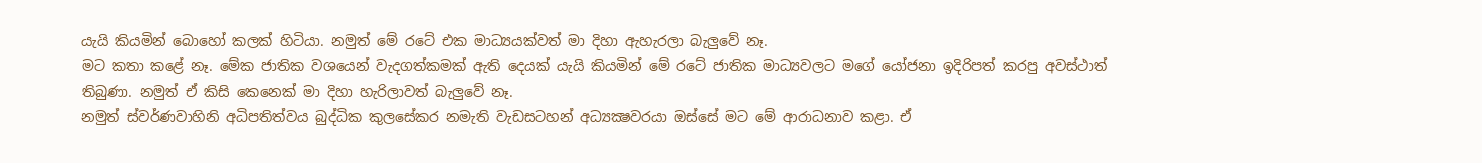යැයි කියමින් බොහෝ කලක් හිටියා. නමුත් මේ රටේ එක මාධ්‍යයක්වත් මා දිහා ඇහැරලා බැලුවේ නෑ.
මට කතා කළේ නෑ. මේක ජාතික වශයෙන් වැදගත්කමක් ඇති දෙයක් යැයි කියමින් මේ රටේ ජාතික මාධ්‍යවලට මගේ යෝජනා ඉදිරිපත් කරපු අවස්ථාත් තිබුණා. නමුත් ඒ කිසි කෙනෙක් මා දිහා හැරිලාවත් බැලුවේ නෑ.
නමුත් ස්වර්ණවාහිනි අධිපතිත්වය බුද්ධික කුලසේකර නමැති වැඩසටහන් අධ්‍යක්‍ෂවරයා ඔස්සේ මට මේ ආරාධනාව කළා. ඒ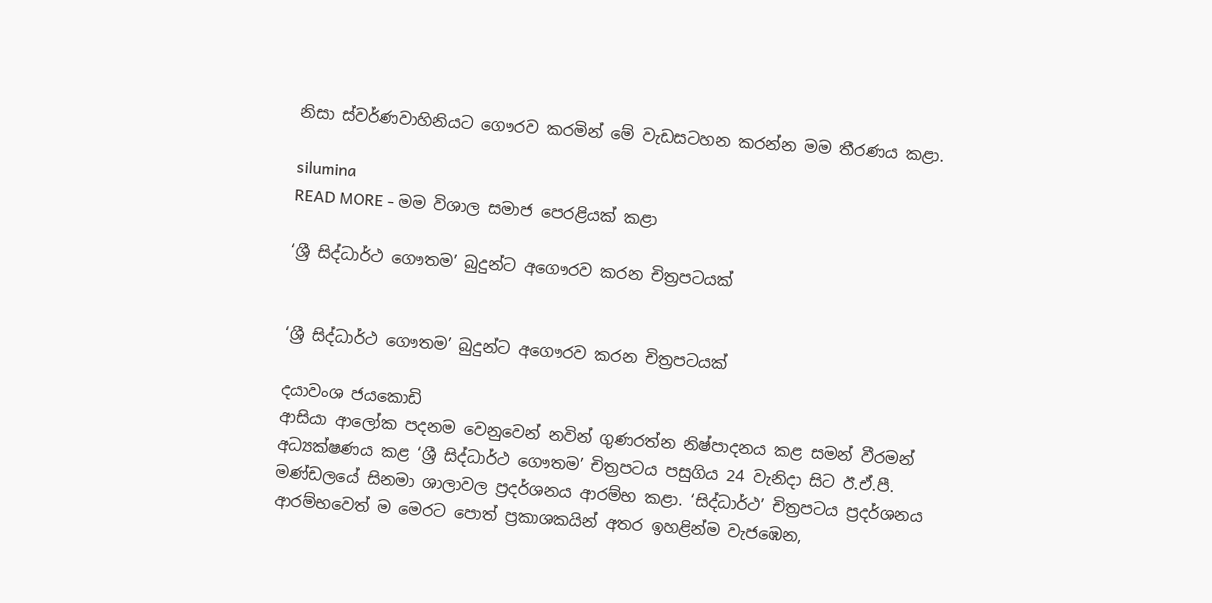නිසා ස්වර්ණවාහිනියට ගෞරව කරමින් මේ වැඩසටහන කරන්න මම තීරණය කළා.

silumina
READ MORE - මම විශාල සමාජ පෙරළියක් කළා

‘ශ්‍රී සිද්ධාර්ථ ගෞතම’ බුදුන්ට අගෞරව කරන චිත්‍රපටයක්


‘ශ්‍රී සිද්ධාර්ථ ගෞතම’ බුදුන්ට අගෞරව කරන චිත්‍රපටයක්

දයාවංශ ජයකොඩි
ආසියා ආලෝක පදනම වෙනුවෙන් නවින් ගුණරත්න නිෂ්පාදනය කළ සමන් වීරමන් අධ්‍යක්ෂණය කළ ‘ශ්‍රී සිද්ධාර්ථ ගෞතම’ චිත්‍රපටය පසුගිය 24 වැනිදා සිට ඊ.ඒ.පී. මණ්ඩලයේ සිනමා ශාලාවල ප්‍රදර්ශනය ආරම්භ කළා. ‘සිද්ධාර්ථ’ චිත්‍රපටය ප්‍රදර්ශනය ආරම්භවෙත් ම මෙරට පොත් ප්‍රකාශකයින් අතර ඉහළින්ම වැජඹෙන,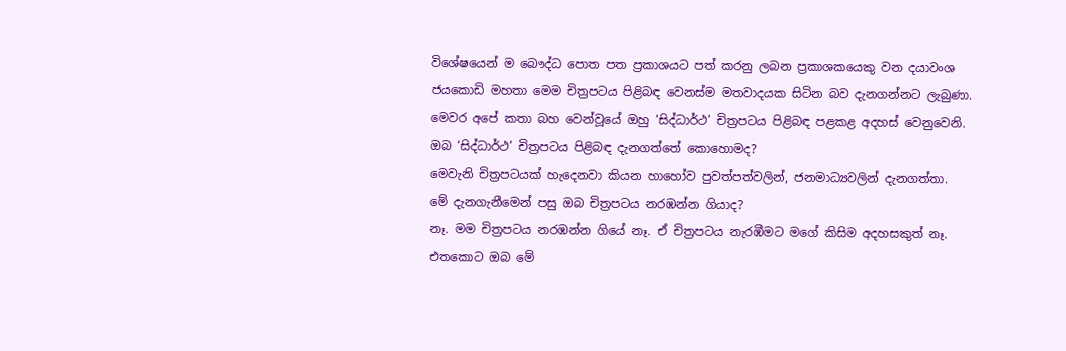විශේෂයෙන් ම බෞද්ධ පොත පත ප්‍රකාශයට පත් කරනු ලබන ප්‍රකාශකයෙකු වන දයාවංශ ජයකොඩි මහතා මෙම චිත්‍රපටය පිළිබඳ වෙනස්ම මතවාදයක සිටින බව දැනගන්නට ලැබුණා. මෙවර අපේ කතා බහ වෙන්වූයේ ඔහු ‘සිද්ධාර්ථ’ චිත්‍රපටය පිළිබඳ පළකළ අදහස් වෙනුවෙනි.
ඔබ ‘සිද්ධාර්ථ’ චිත්‍රපටය පිළිබඳ දැනගත්තේ කොහොමද?
මෙවැනි චිත්‍රපටයක් හැදෙනවා කියන හාහෝව පුවත්පත්වලින්, ජනමාධ්‍යවලින් දැනගත්තා.
මේ දැනගැනීමෙන් පසු ඔබ චිත්‍රපටය නරඹන්න ගියාද?
නෑ. මම චිත්‍රපටය නරඹන්න ගියේ නෑ. ඒ චිත්‍රපටය නැරඹීමට මගේ කිසිම අදහසකුත් නෑ.
එතකොට ඔබ මේ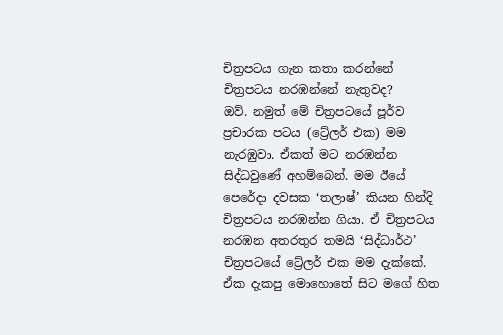චිත්‍රපටය ගැන කතා කරන්නේ චිත්‍රපටය නරඹන්නේ නැතුවද?
ඔව්. නමුත් මේ චිත්‍රපටයේ පූර්ව ප්‍රචාරක පටය (ට්‍රේලර් එක) මම නැරඹුවා. ඒකත් මට නරඹන්න සිද්ධවුණේ අහම්බෙන්. මම ඊයේ පෙරේදා දවසක ‘තලාෂ්’ කියන හින්දි චිත්‍රපටය නරඹන්න ගියා. ඒ චිත්‍රපටය නරඹන අතරතුර තමයි ‘සිද්ධාර්ථ’ චිත්‍රපටයේ ට්‍රේලර් එක මම දැක්කේ. ඒක දැකපු මොහොතේ සිට මගේ හිත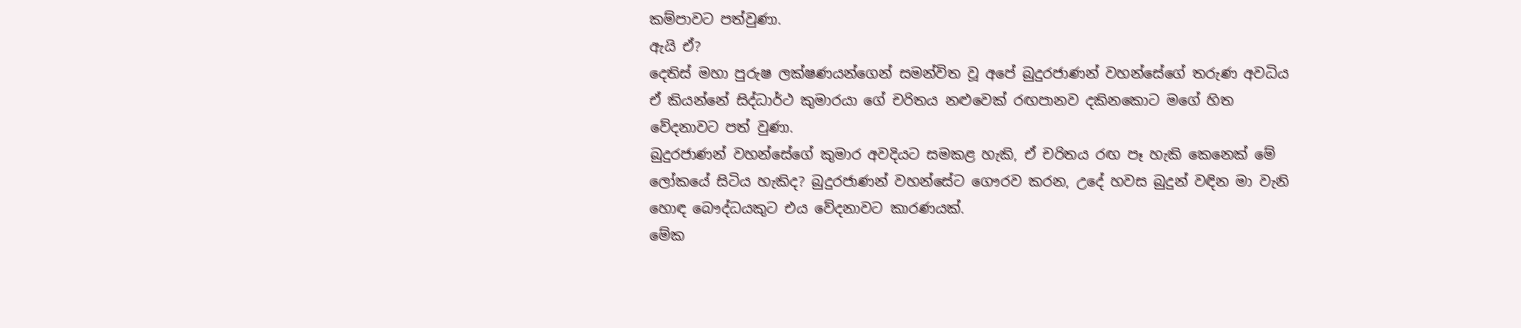කම්පාවට පත්වුණා.
ඇයි ඒ?
දෙතිස් මහා පුරුෂ ලක්ෂණයන්ගෙන් සමන්විත වූ අපේ බුදුරජාණන් වහන්සේගේ තරුණ අවධිය ඒ කියන්නේ සිද්ධාර්ථ කුමාරයා ගේ චරිතය නළුවෙක් රඟපානව දකිනකොට මගේ හිත වේදනාවට පත් වුණා.
බුදුරජාණන් වහන්සේගේ කුමාර අවදියට සමකළ හැකි, ඒ චරිතය රඟ පෑ හැකි කෙනෙක් මේ ලෝකයේ සිටිය හැකිද? බුදුරජාණන් වහන්සේට ගෞරව කරන, උදේ හවස බුදුන් වඳින මා වැනි හොඳ බෞද්ධයකුට එය වේදනාවට කාරණයක්.
මේක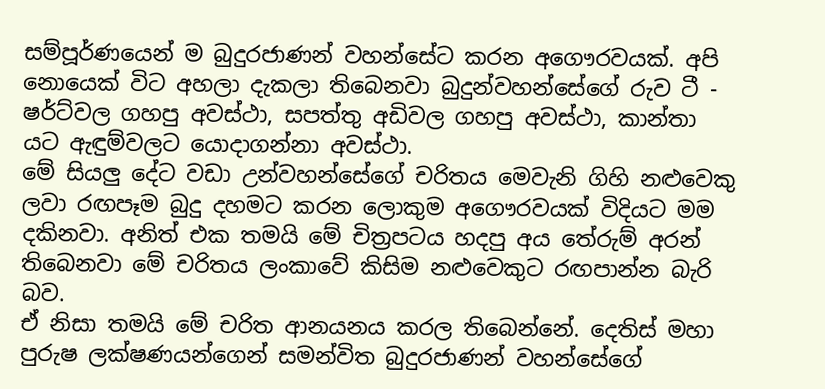සම්පූර්ණයෙන් ම බුදුරජාණන් වහන්සේට කරන අගෞරවයක්. අපි නොයෙක් විට අහලා දැකලා තිබෙනවා බුදුන්වහන්සේගේ රුව ටී - ෂර්ට්වල ගහපු අවස්ථා, සපත්තු අඩිවල ගහපු අවස්ථා, කාන්තා යට ඇඳුම්වලට යොදාගන්නා අවස්ථා.
මේ සියලු දේට වඩා උන්වහන්සේගේ චරිතය මෙවැනි ගිහි නළුවෙකු ලවා රඟපෑම බුදු දහමට කරන ලොකුම අගෞරවයක් විදියට මම දකිනවා. අනිත් එක තමයි මේ චිත්‍රපටය හදපු අය තේරුම් අරන් තිබෙනවා මේ චරිතය ලංකාවේ කිසිම නළුවෙකුට රඟපාන්න බැරි බව.
ඒ නිසා තමයි මේ චරිත ආනයනය කරල තිබෙන්නේ. දෙතිස් මහා පුරුෂ ලක්ෂණයන්ගෙන් සමන්විත බුදුරජාණන් වහන්සේගේ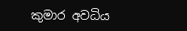කුමාර අවධිය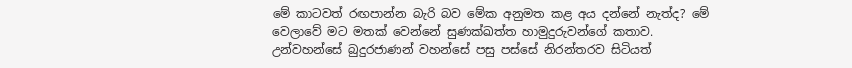මේ කාටවත් රඟපාන්න බැරි බව මේක අනුමත කළ අය දන්නේ නැත්ද? මේ වෙලාවේ මට මතක් වෙන්නේ සුණක්ඛත්ත හාමුදුරුවන්ගේ කතාව.
උන්වහන්සේ බුදුරජාණන් වහන්සේ පසු පස්සේ නිරන්තරව සිටියත්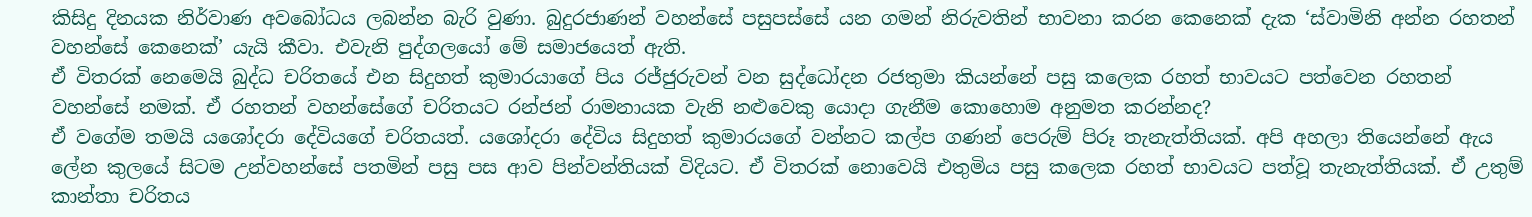කිසිදු දිනයක නිර්වාණ අවබෝධය ලබන්න බැරි වුණා. බුදුරජාණන් වහන්සේ පසුපස්සේ යන ගමන් නිරුවතින් භාවනා කරන කෙනෙක් දැක ‘ස්වාමිනි අන්න රහතන් වහන්සේ කෙනෙක්’ යැයි කීවා. එවැනි පුද්ගලයෝ මේ සමාජයෙත් ඇති.
ඒ විතරක් නෙමෙයි බුද්ධ චරිතයේ එන සිදුහත් කුමාරයාගේ පිය රජ්ජුරුවන් වන සුද්ධෝදන රජතුමා කියන්නේ පසු කලෙක රහත් භාවයට පත්වෙන රහතන් වහන්සේ නමක්. ඒ රහතන් වහන්සේගේ චරිතයට රන්ජන් රාමනායක වැනි නළුවෙකු යොදා ගැනීම කොහොම අනුමත කරන්නද?
ඒ වගේම තමයි යශෝදරා දේවියගේ චරිතයත්. යශෝදරා දේවිය සිදුහත් කුමාරයගේ වන්නට කල්ප ගණන් පෙරුම් පිරූ තැනැත්තියක්. අපි අහලා තියෙන්නේ ඇය ලේන කුලයේ සිටම උන්වහන්සේ පතමින් පසු පස ආව පින්වන්තියක් විදියට. ඒ විතරක් නොවෙයි එතුමිය පසු කලෙක රහත් භාවයට පත්වූ තැනැත්තියක්. ඒ උතුම් කාන්තා චරිතය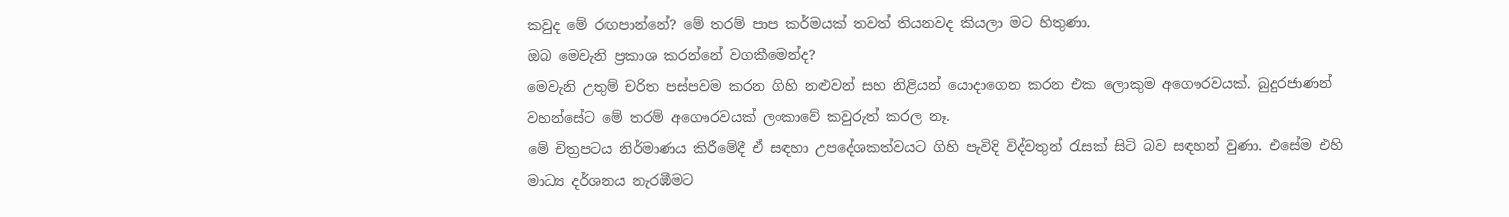කවුද මේ රඟපාන්නේ? මේ තරම් පාප කර්මයක් තවත් තියනවද කියලා මට හිතුණා.
ඔබ මෙවැනි ප්‍රකාශ කරන්නේ වගකීමෙන්ද?
මෙවැනි උතුම් චරිත පස්පවම කරන ගිහි නළුවන් සහ නිළියන් යොදාගෙන කරන එක ලොකුම අගෞරවයක්. බුදුරජාණන් වහන්සේට මේ තරම් අගෞරවයක් ලංකාවේ කවුරුත් කරල නෑ.
මේ චිත්‍රපටය නිර්මාණය කිරීමේදී ඒ සඳහා උපදේශකත්වයට ගිහි පැවිදි විද්වතුන් රැසක් සිටි බව සඳහන් වුණා. එසේම එහි මාධ්‍ය දර්ශනය නැරඹීමට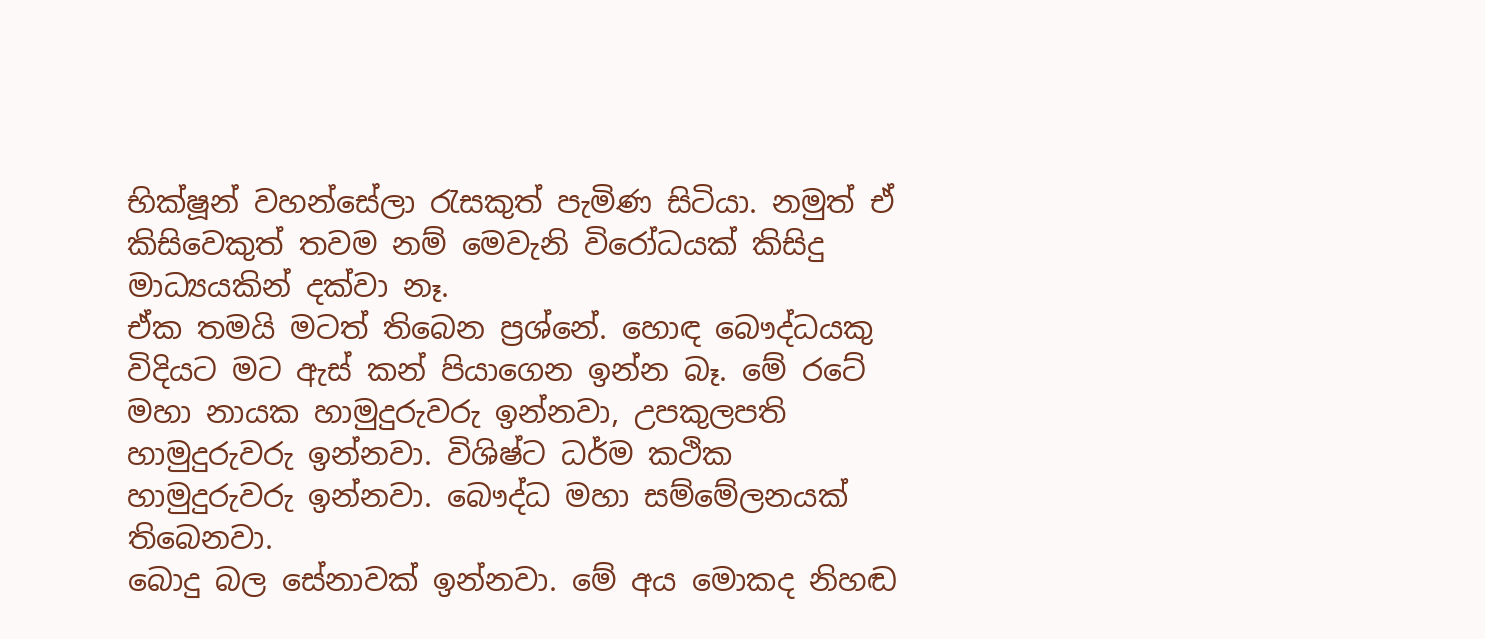භික්ෂූන් වහන්සේලා රැසකුත් පැමිණ සිටියා. නමුත් ඒ කිසිවෙකුත් තවම නම් මෙවැනි විරෝධයක් කිසිදු මාධ්‍යයකින් දක්වා නෑ.
ඒක තමයි මටත් තිබෙන ප්‍රශ්නේ. හොඳ බෞද්ධයකු විදියට මට ඇස් කන් පියාගෙන ඉන්න බෑ. මේ රටේ මහා නායක හාමුදුරුවරු ඉන්නවා, උපකුලපති හාමුදුරුවරු ඉන්නවා. විශිෂ්ට ධර්ම කථික හාමුදුරුවරු ඉන්නවා. බෞද්ධ මහා සම්මේලනයක් තිබෙනවා.
බොදු බල සේනාවක් ඉන්නවා. මේ අය මොකද නිහඬ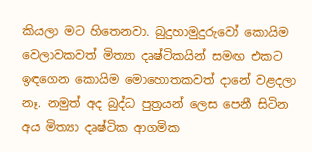කියලා මට හිතෙනවා. බුදුහාමුදුරුවෝ කොයිම වෙලාවකවත් මිත්‍යා දෘෂ්ටිකයින් සමඟ එකට ඉඳගෙන කොයිම මොහොතකවත් දානේ වළදලා නෑ. නමුත් අද බුද්ධ පුත්‍රයන් ලෙස පෙනී සිටින අය මිත්‍යා දෘෂ්ටික ආගමික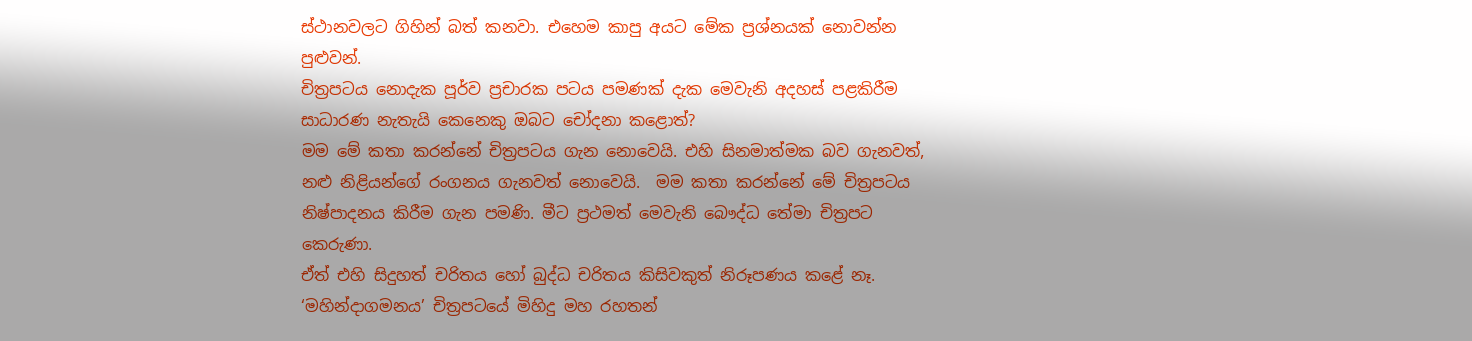ස්ථානවලට ගිහින් බත් කනවා. එහෙම කාපු අයට මේක ප්‍රශ්නයක් නොවන්න පුළුවන්.
චිත්‍රපටය නොදැක පූර්ව ප්‍රචාරක පටය පමණක් දැක මෙවැනි අදහස් පළකිරීම සාධාරණ නැතැයි කෙනෙකු ඔබට චෝදනා කළොත්?
මම මේ කතා කරන්නේ චිත්‍රපටය ගැන නොවෙයි. එහි සිනමාත්මක බව ගැනවත්, නළු නිළියන්ගේ රංගනය ගැනවත් නොවෙයි.  මම කතා කරන්නේ මේ චිත්‍රපටය නිෂ්පාදනය කිරීම ගැන පමණි. මීට ප්‍රථමත් මෙවැනි බෞද්ධ තේමා චිත්‍රපට කෙරුණා.
ඒත් එහි සිදුහත් චරිතය හෝ බුද්ධ චරිතය කිසිවකුත් නිරූපණය කළේ නෑ. ‘මහින්දාගමනය’ චිත්‍රපටයේ මිහිදු මහ රහතන්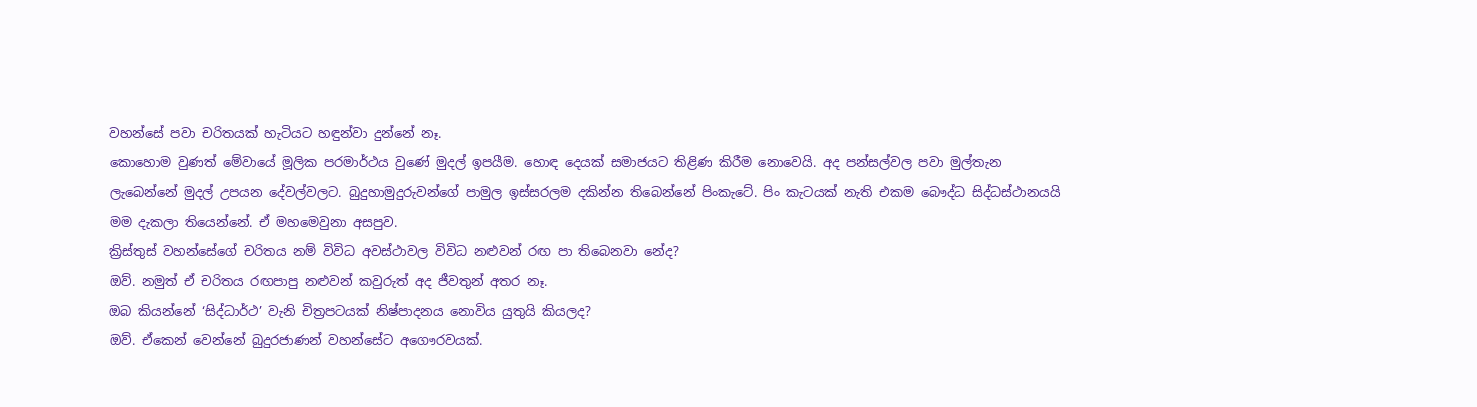වහන්සේ පවා චරිතයක් හැටියට හඳුන්වා දුන්නේ නෑ.
කොහොම වුණත් මේවායේ මූලික පරමාර්ථය වුණේ මුදල් ඉපයීම. හොඳ දෙයක් සමාජයට තිළිණ කිරීම නොවෙයි. අද පන්සල්වල පවා මුල්තැන ලැබෙන්නේ මුදල් උපයන දේවල්වලට. බුදුහාමුදුරුවන්ගේ පාමුල ඉස්සරලම දකින්න තිබෙන්නේ පිංකැටේ. පිං කැටයක් නැති එකම බෞද්ධ සිද්ධස්ථානයයි මම දැකලා තියෙන්නේ. ඒ මහමෙවුනා අසපුව.
ක්‍රිස්තුස් වහන්සේගේ චරිතය නම් විවිධ අවස්ථාවල විවිධ නළුවන් රඟ පා තිබෙනවා නේද?
ඔව්. නමුත් ඒ චරිතය රඟපාපු නළුවන් කවුරුත් අද ජීවතුන් අතර නෑ.
ඔබ කියන්නේ ‘සිද්ධාර්ථ’ වැනි චිත්‍රපටයක් නිෂ්පාදනය නොවිය යුතුයි කියලද?
ඔව්. ඒකෙන් වෙන්නේ බුදුරජාණන් වහන්සේට අගෞරවයක්.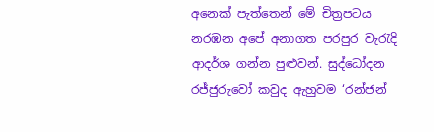අනෙක් පැත්තෙන් මේ චිත්‍රපටය නරඹන අපේ අනාගත පරපුර වැරැදි ආදර්ශ ගන්න පුළුවන්. සුද්ධෝදන රජ්ජුරුවෝ කවුද ඇහුවම ‘රන්ජන්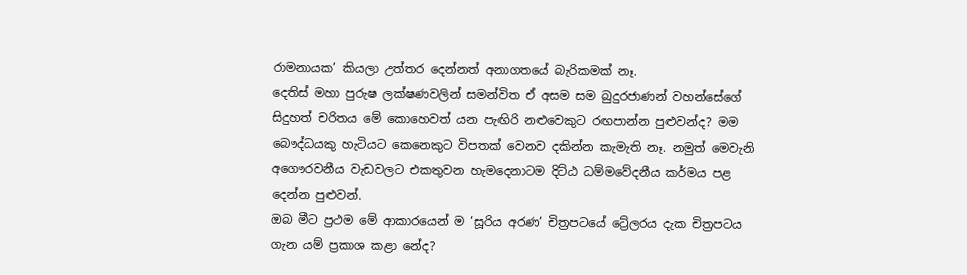රාමනායක’ කියලා උත්තර දෙන්නත් අනාගතයේ බැරිකමක් නෑ.
දෙතිස් මහා පුරුෂ ලක්ෂණවලින් සමන්විත ඒ අසම සම බුදුරජාණන් වහන්සේගේ සිදුහත් චරිතය මේ කොහෙවත් යන පැඟිරි නළුවෙකුට රඟපාන්න පුළුවන්ද? මම බෞද්ධයකු හැටියට කෙනෙකුට විපතක් වෙනව දකින්න කැමැති නෑ. නමුත් මෙවැනි අගෞරවනීය වැඩවලට එකතුවන හැමදෙනාටම දිට්ඨ ධම්මවේදනීය කර්මය පළ දෙන්න පුළුවන්.
ඔබ මීට ප්‍රථම මේ ආකාරයෙන් ම ‘සූරිය අරණ’ චිත්‍රපටයේ ට්‍රේලරය දැක චිත්‍රපටය ගැන යම් ප්‍රකාශ කළා නේද?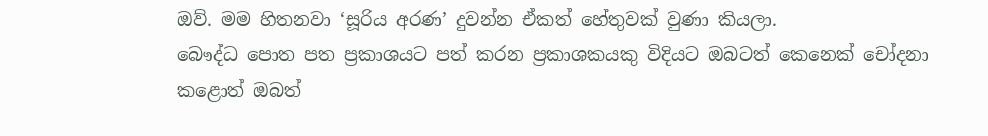ඔව්. මම හිතනවා ‘සූරිය අරණ’ දුවන්න ඒකත් හේතුවක් වුණා කියලා.
බෞද්ධ පොත පත ප්‍රකාශයට පත් කරන ප්‍රකාශකයකු විදියට ඔබටත් කෙනෙක් චෝදනා කළොත් ඔබත්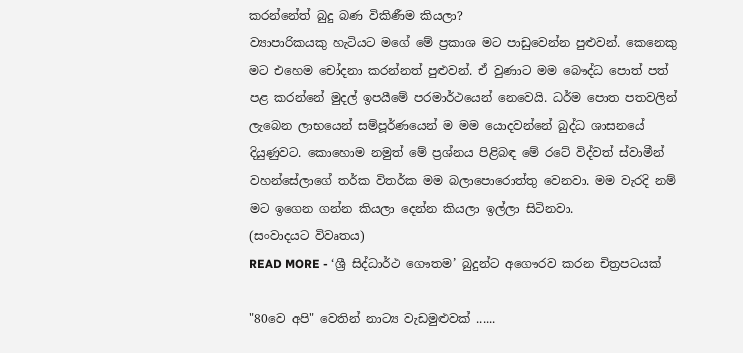කරන්නේත් බුදු බණ විකිණීම කියලා?
ව්‍යාපාරිකයකු හැටියට මගේ මේ ප්‍රකාශ මට පාඩුවෙන්න පුළුවන්. කෙනෙකු මට එහෙම චෝදනා කරන්නත් පුළුවන්. ඒ වුණාට මම බෞද්ධ පොත් පත් පළ කරන්නේ මුදල් ඉපයීමේ පරමාර්ථයෙන් නෙවෙයි. ධර්ම පොත පතවලින් ලැබෙන ලාභයෙන් සම්පූර්ණයෙන් ම මම යොදවන්නේ බුද්ධ ශාසනයේ දියුණුවට. කොහොම නමුත් මේ ප්‍රශ්නය පිළිබඳ මේ රටේ විද්වත් ස්වාමීන් වහන්සේලාගේ තර්ක විතර්ක මම බලාපොරොත්තු වෙනවා. මම වැරදි නම් මට ඉගෙන ගන්න කියලා දෙන්න කියලා ඉල්ලා සිටිනවා.
(සංවාදයට විවෘතය)
READ MORE - ‘ශ්‍රී සිද්ධාර්ථ ගෞතම’ බුදුන්ට අගෞරව කරන චිත්‍රපටයක්

"80වෙ අපි" වෙතින් නාට්‍ය වැඩමුළුවක් ......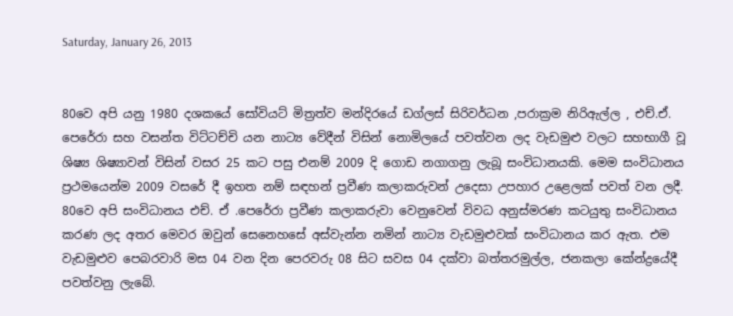Saturday, January 26, 2013


80වෙ අපි යනු 1980 දශකයේ සෝවියට් මිත්‍රත්ව මන්දිරයේ ඩග්ලස් සිරිවර්ධන ,පරාක්‍රම නිරිඇල්ල , එච්.ඒ. පෙරේරා සහ වසන්ත විට්ටච්චි යන නාට්‍ය වේදීන් විසින් නොමිලයේ පවත්වන ලද වැඩමුළු වලට සහභාගී වූ ශිෂ්‍ය ශිෂ්‍යාවන් විසින් වසර 25 කට පසු එනම් 2009 දි ගොඩ නගාගනු ලැබූ සංවිධානයකි. මෙම සංවිධානය ප්‍රථමයෙන්ම 2009 වසරේ දී ඉහත නම් සඳහන් ප්‍රවීණ කලාකරුවන් උදෙසා උපහාර උළෙලක් පවත් වන ලදී. 80වෙ අපි සංවිධානය එච්. ඒ .පෙරේරා ප්‍රවීණ කලාකරුවා වෙනුවෙන් විවධ අනුස්මරණ කටයුතු සංවිධානය කරණ ලද අතර මෙවර ඔවුන් සෙනෙහසේ අස්වැන්න නමින් නාට්‍ය වැඩමුළුවක් සංවිධානය කර ඇත. එම වැඩමුළුව පෙබරවාරි මස 04 වන දින පෙරවරු 08 සිට සවස 04 දක්වා බත්තරමුල්ල, ජනකලා කේන්ද්‍රයේදී පවත්වනු ලැබේ.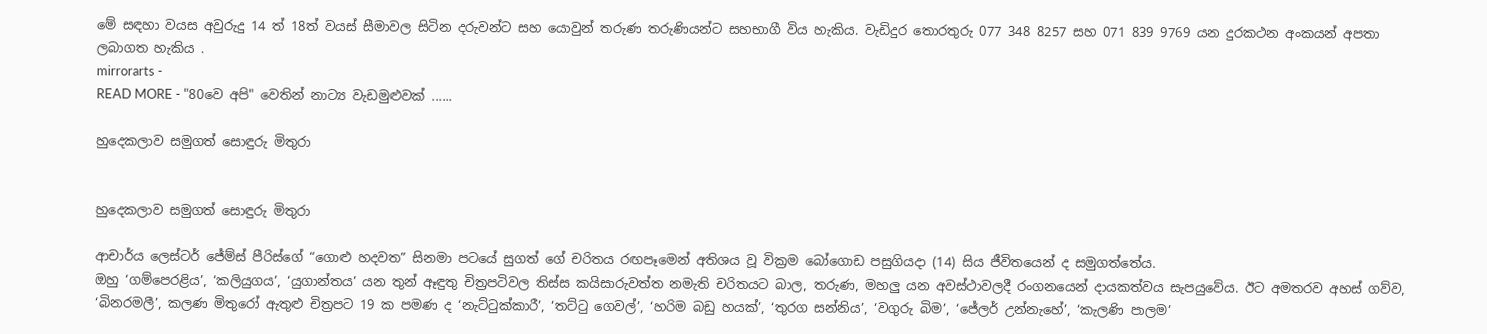මේ සඳහා වයස අවුරුදු 14 ත් 18ත් වයස් සීමාවල සිටින දරුවන්ට සහ යොවුන් තරුණ තරුණියන්ට සහභාගී විය හැකිය. වැඩිදුර තොරතුරු 077 348 8257 සහ 071 839 9769 යන දුරකථන අංකයන් අපතා ලබාගත හැකිය .
mirrorarts -
READ MORE - "80වෙ අපි" වෙතින් නාට්‍ය වැඩමුළුවක් ......

හුදෙකලාව සමුගත් සොඳුරු මිතුරා


හුදෙකලාව සමුගත් සොඳුරු මිතුරා

ආචාර්ය ලෙස්ටර් ජේම්ස් පීරිස්ගේ “ගොළු හදවත” සිනමා පටයේ සුගත් ගේ චරිතය රඟපෑමෙන් අතිශය වූ වික්‍රම බෝගොඩ පසුගියදා (14) සිය ජීවිතයෙන් ද සමුගත්තේය.
ඔහු ‘ගම්පෙරළිය’, ‘කලියුගය’, ‘යුගාන්තය’ යන තුන් ඈඳුතු චිත්‍රපටිවල තිස්ස කයිසාරුවත්ත නමැති චරිතයට බාල, තරුණ, මහලු යන අවස්ථාවලදී රංගනයෙන් දායකත්වය සැපයුවේය. ඊට අමතරව අහස් ගව්ව, ‘බිනරමලී’, කලණ මිතුරෝ ඇතුළු චිත්‍රපට 19 ක පමණ ද ‘නැට්ටුක්කාරී’, ‘තට්ටු ගෙවල්’, ‘හරිම බඩු හයක්’, ‘තුරග සන්නිය’, ‘වගුරු බිම’, ‘ජේලර් උන්නැහේ’, ‘කැලණි පාලම’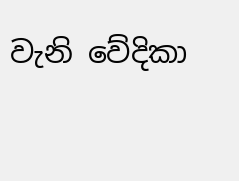වැනි වේදිකා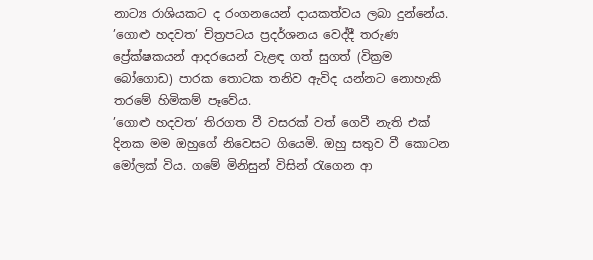නාට්‍ය රාශියකට ද රංගනයෙන් දායකත්වය ලබා දුන්නේය.
’ගොළු හදවත’ චිත්‍රපටය ප්‍රදර්ශනය වෙද්දී තරුණ ප්‍රේක්ෂකයන් ආදරයෙන් වැළඳ ගත් සුගත් (වික්‍රම බෝගොඩ) පාරක තොටක තනිව ඇවිද යන්නට නොහැකි තරමේ හිමිකම් පෑවේය.
’ගොළු හදවත’ තිරගත වී වසරක් වත් ගෙවී නැති එක් දිනක මම ඔහුගේ නිවෙසට ගියෙමි. ඔහු සතුව වී කොටන මෝලක් විය. ගමේ මිනිසුන් විසින් රැගෙන ආ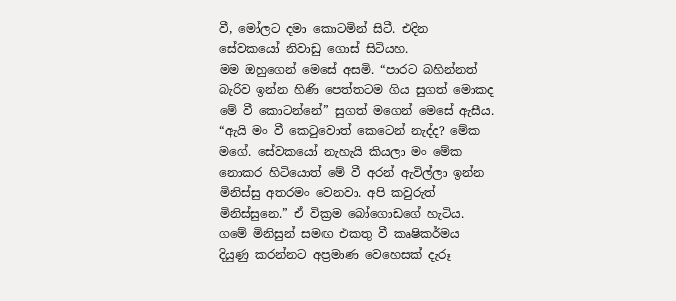වී, මෝලට දමා කොටමින් සිටී. එදින සේවකයෝ නිවාඩු ගොස් සිටියහ.
මම ඔහුගෙන් මෙසේ අසමි. “පාරට බහින්නත් බැරිව ඉන්න හිණි පෙත්තටම ගිය සුගත් මොකද මේ වී කොටන්නේ” සුගත් මගෙන් මෙසේ ඇසීය. “ඇයි මං වී කෙටුවොත් කෙටෙන් නැද්ද? මේක මගේ. සේවකයෝ නැහැයි කියලා මං මේක නොකර හිටියොත් මේ වී අරන් ඇවිල්ලා ඉන්න මිනිස්සු අතරමං වෙනවා. අපි කවුරුත් මිනිස්සුනෙ.” ඒ වික්‍රම බෝගොඩගේ හැටිය. ගමේ මිනිසුන් සමඟ එකතු වී කෘෂිකර්මය දියුණු කරන්නට අප්‍රමාණ වෙහෙසක් දැරූ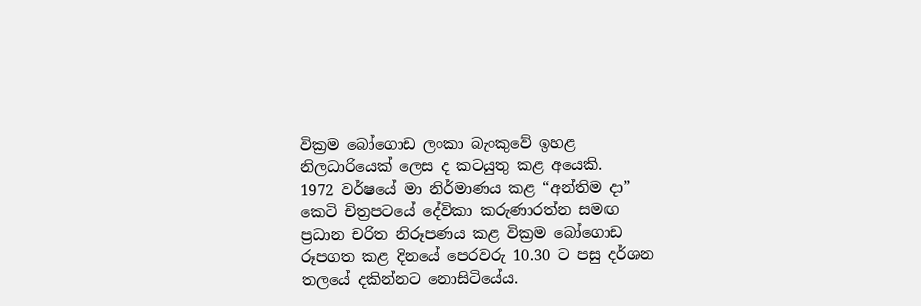වික්‍රම බෝගොඩ ලංකා බැංකුවේ ඉහළ නිලධාරියෙක් ලෙස ද කටයුතු කළ අයෙකි.
1972 වර්ෂයේ මා නිර්මාණය කළ “අන්තිම දා” කෙටි චිත්‍රපටයේ දේවිකා කරුණාරත්න සමඟ ප්‍රධාන චරිත නිරූපණය කළ වික්‍රම බෝගොඩ රූපගත කළ දිනයේ පෙරවරු 10.30 ට පසු දර්ශන තලයේ දකින්නට නොසිටියේය.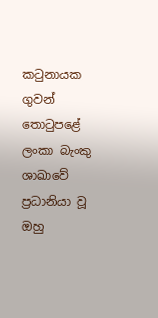කටුනායක ගුවන් තොටුපළේ ලංකා බැංකු ශාඛාවේ ප්‍රධානියා වූ ඔහු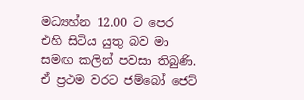මධ්‍යහ්න 12.00 ට පෙර එහි සිටිය යුතු බව මා සමඟ කලින් පවසා තිබුණි. ඒ ප්‍රථම වරට ජම්බෝ ජෙට්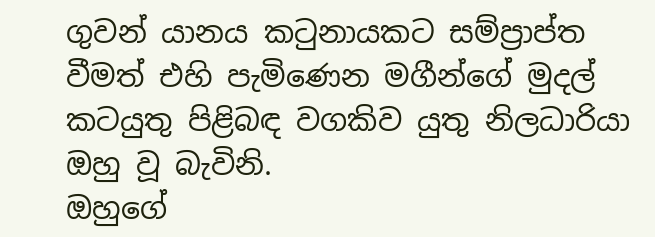ගුවන් යානය කටුනායකට සම්ප්‍රාප්ත වීමත් එහි පැමිණෙන මගීන්ගේ මුදල් කටයුතු පිළිබඳ වගකිව යුතු නිලධාරියා ඔහු වූ බැවිනි.
ඔහුගේ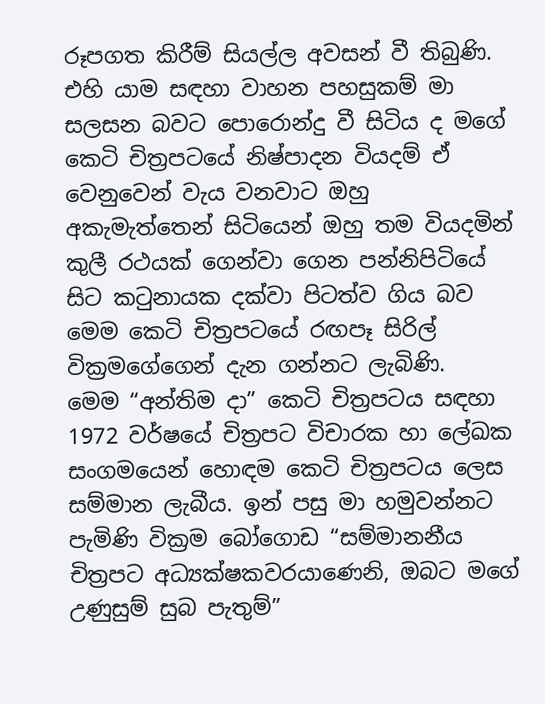රූපගත කිරීම් සියල්ල අවසන් වී තිබුණි. එහි යාම සඳහා වාහන පහසුකම් මා සලසන බවට පොරොන්දු වී සිටිය ද මගේ කෙටි චිත්‍රපටයේ නිෂ්පාදන වියදම් ඒ වෙනුවෙන් වැය වනවාට ඔහු අකැමැත්තෙන් සිටියෙන් ඔහු තම වියදමින් කුලී රථයක් ගෙන්වා ගෙන පන්නිපිටියේ සිට කටුනායක දක්වා පිටත්ව ගිය බව මෙම කෙටි චිත්‍රපටයේ රඟපෑ සිරිල් වික්‍රමගේගෙන් දැන ගන්නට ලැබිණි.
මෙම “අන්තිම දා” කෙටි චිත්‍රපටය සඳහා 1972 වර්ෂයේ චිත්‍රපට විචාරක හා ලේඛක සංගමයෙන් හොඳම කෙටි චිත්‍රපටය ලෙස සම්මාන ලැබීය. ඉන් පසු මා හමුවන්නට පැමිණි වික්‍රම බෝගොඩ “සම්මානනීය චිත්‍රපට අධ්‍යක්ෂකවරයාණෙනි, ඔබට මගේ උණුසුම් සුබ පැතුම්”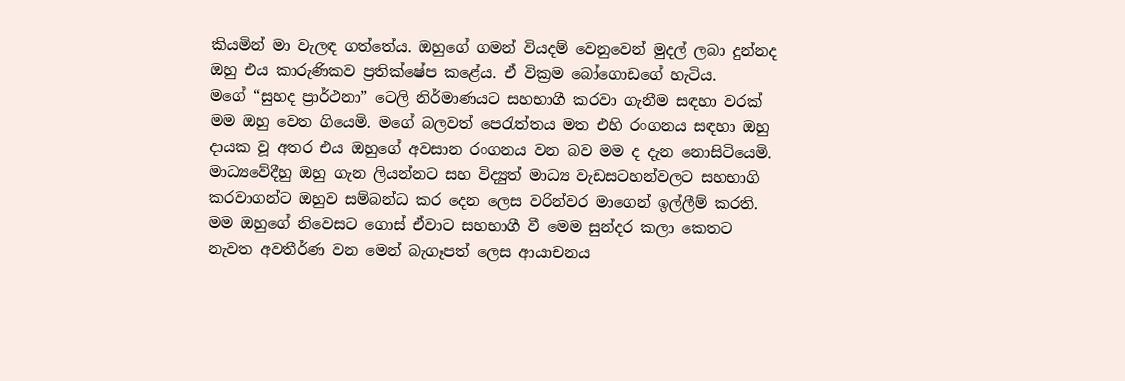කියමින් මා වැලඳ ගත්තේය. ඔහුගේ ගමන් වියදම් වෙනුවෙන් මුදල් ලබා දුන්නද ඔහු එය කාරුණිකව ප්‍රතික්ෂේප කළේය. ඒ වික්‍රම බෝගොඩගේ හැටිය.
මගේ “සුහද ප්‍රාර්ථනා” ටෙලි නිර්මාණයට සහභාගී කරවා ගැනීම සඳහා වරක් මම ඔහු වෙත ගියෙමි. මගේ බලවත් පෙරැත්තය මත එහි රංගනය සඳහා ඔහු දායක වූ අතර එය ඔහුගේ අවසාන රංගනය වන බව මම ද දැන නොසිටියෙමි.
මාධ්‍යවේදීහු ඔහු ගැන ලියන්නට සහ විද්‍යුත් මාධ්‍ය වැඩසටහන්වලට සහභාගි කරවාගන්ට ඔහුව සම්බන්ධ කර දෙන ලෙස වරින්වර මාගෙන් ඉල්ලීම් කරති. මම ඔහුගේ නිවෙසට ගොස් ඒවාට සහභාගී වී මෙම සුන්දර කලා කෙතට නැවත අවතීර්ණ වන මෙන් බැගෑපත් ලෙස ආයාචනය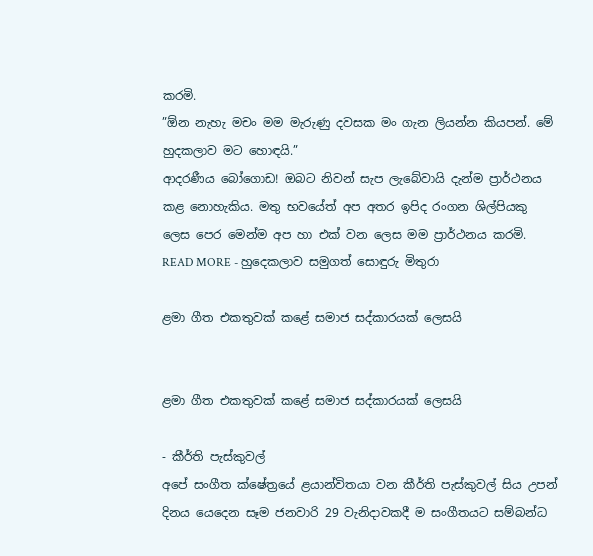කරමි.
”ඕන නැහැ මචං මම මැරුණු දවසක මං ගැන ලියන්න කියපන්. මේ හුදකලාව මට හොඳයි.”
ආදරණීය බෝගොඩ! ඔබට නිවන් සැප ලැබේවායි දැන්ම ප්‍රාර්ථනය කළ නොහැකිය. මතු භවයේත් අප අතර ඉපිද රංගන ශිල්පියකු ලෙස පෙර මෙන්ම අප හා එක් වන ලෙස මම ප්‍රාර්ථනය කරමි.
READ MORE - හුදෙකලාව සමුගත් සොඳුරු මිතුරා

ළමා ගීත එකතුවක් කළේ සමාජ සද්කාරයක් ලෙසයි


ළමා ගීත එකතුවක් කළේ සමාජ සද්කාරයක් ලෙසයි

- කීර්ති පැස්කුවල්
අපේ සංගීත ක්ෂේත්‍රයේ ළයාන්විතයා වන කීර්ති පැස්කුවල් සිය උපන් දිනය යෙදෙන සෑම ජනවාරි 29 වැනිදාවකදී ම සංගීතයට සම්බන්ධ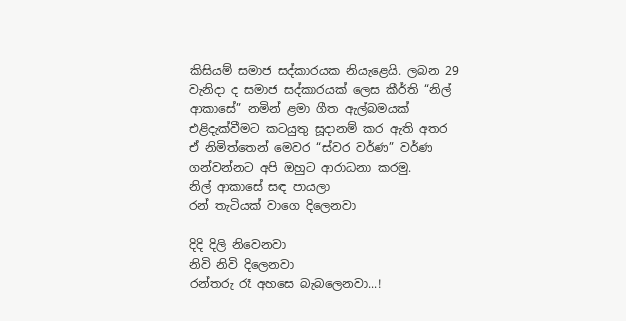කිසියම් සමාජ සද්කාරයක නියැළෙයි. ලබන 29 වැනිදා ද සමාජ සද්කාරයක් ලෙස කීර්ති “නිල් ආකාසේ” නමින් ළමා ගීත ඇල්බමයක් එළිදැක්වීමට කටයුතු සූදානම් කර ඇති අතර ඒ නිමිත්තෙන් මෙවර “ස්වර වර්ණ” වර්ණ ගන්වන්නට අපි ඔහුට ආරාධනා කරමු.
නිල් ආකාසේ සඳ පායලා
රන් තැටියක් වාගෙ දිලෙනවා

දිදි දිලි නිවෙනවා
නිවි නිවි දිලෙනවා
රන්තරු රෑ අහසෙ බැබලෙනවා...!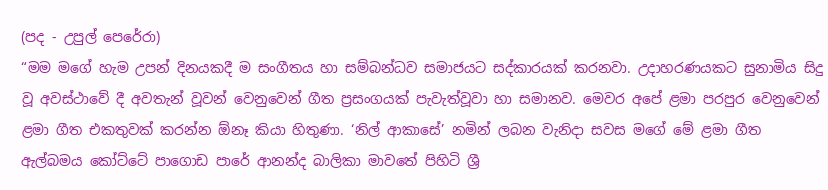(පද - උපුල් පෙරේරා)
“මම මගේ හැම උපන් දිනයකදී ම සංගීතය හා සම්බන්ධව සමාජයට සද්කාරයක් කරනවා. උදාහරණයකට සුනාමිය සිදු වූ අවස්ථාවේ දී අවතැන් වූවන් වෙනුවෙන් ගීත ප්‍රසංගයක් පැවැත්වූවා හා සමානව. මෙවර අපේ ළමා පරපුර වෙනුවෙන් ළමා ගීත එකතුවක් කරන්න ඕනෑ කියා හිතුණා. ‘නිල් ආකාසේ’ නමින් ලබන වැනිදා සවස මගේ මේ ළමා ගීත ඇල්බමය කෝට්ටේ පාගොඩ පාරේ ආනන්ද බාලිකා මාවතේ පිහිටි ශ්‍රී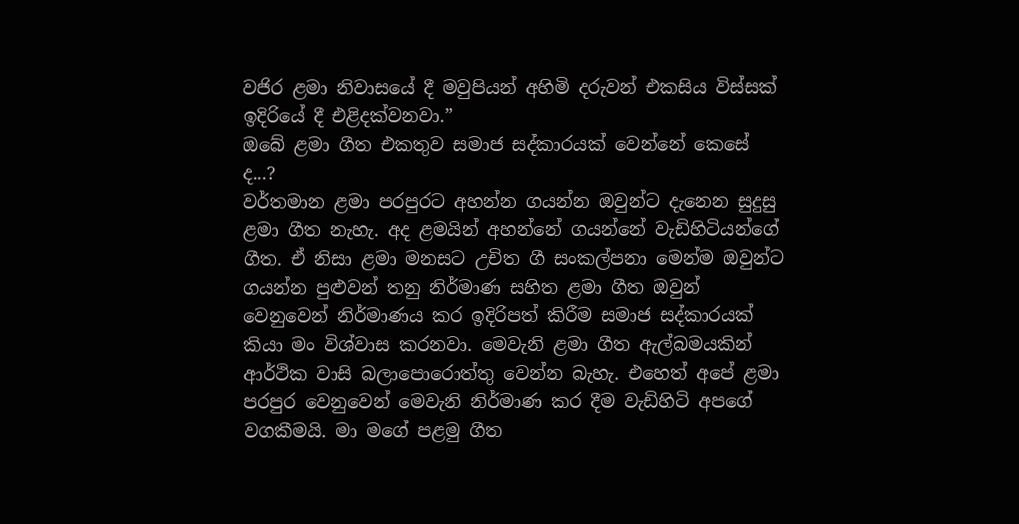වජිර ළමා නිවාසයේ දී මවුපියන් අහිමි දරුවන් එකසිය විස්සක් ඉදිරියේ දී එළිදක්වනවා.”
ඔබේ ළමා ගීත එකතුව සමාජ සද්කාරයක් වෙන්නේ කෙසේ ද...?
වර්තමාන ළමා පරපුරට අහන්න ගයන්න ඔවුන්ට දැනෙන සුදුසු ළමා ගීත නැහැ. අද ළමයින් අහන්නේ ගයන්නේ වැඩිහිටියන්ගේ ගීත. ඒ නිසා ළමා මනසට උචිත ගී සංකල්පනා මෙන්ම ඔවුන්ට ගයන්න පුළුවන් තනු නිර්මාණ සහිත ළමා ගීත ඔවුන් වෙනුවෙන් නිර්මාණය කර ඉදිරිපත් කිරීම සමාජ සද්කාරයක් කියා මං විශ්වාස කරනවා. මෙවැනි ළමා ගීත ඇල්බමයකින් ආර්ථික වාසි බලාපොරොත්තු වෙන්න බැහැ. එහෙත් අපේ ළමා පරපුර වෙනුවෙන් මෙවැනි නිර්මාණ කර දීම වැඩිහිටි අපගේ වගකීමයි. මා මගේ පළමු ගීත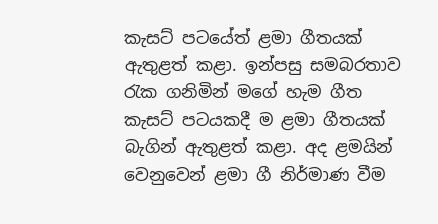කැසට් පටයේත් ළමා ගීතයක් ඇතුළත් කළා. ඉන්පසු සමබරතාව රැක ගනිමින් මගේ හැම ගීත කැසට් පටයකදී ම ළමා ගීතයක් බැගින් ඇතුළත් කළා. අද ළමයින් වෙනුවෙන් ළමා ගී නිර්මාණ වීම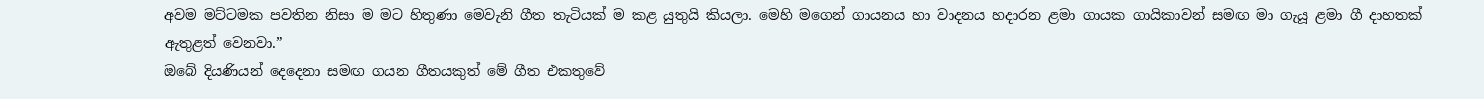අවම මට්ටමක පවතින නිසා ම මට හිතුණා මෙවැනි ගීත තැටියක් ම කළ යුතුයි කියලා. මෙහි මගෙන් ගායනය හා වාදනය හදාරන ළමා ගායක ගායිකාවන් සමඟ මා ගැයූ ළමා ගී දාහතක් ඇතුළත් වෙනවා.”
ඔබේ දියණියන් දෙදෙනා සමඟ ගයන ගීතයකුත් මේ ගීත එකතුවේ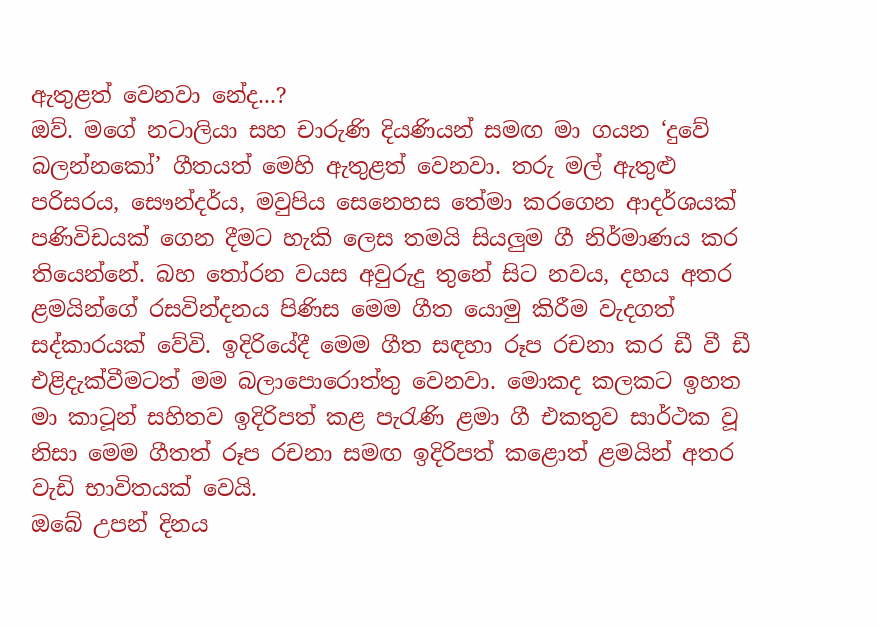ඇතුළත් වෙනවා නේද...?
ඔව්. මගේ නටාලියා සහ චාරුණි දියණියන් සමඟ මා ගයන ‘දුවේ බලන්නකෝ’ ගීතයත් මෙහි ඇතුළත් වෙනවා. තරු මල් ඇතුළු පරිසරය, සෞන්දර්ය, මවුපිය සෙනෙහස තේමා කරගෙන ආදර්ශයක් පණිවිඩයක් ගෙන දීමට හැකි ලෙස තමයි සියලුම ගී නිර්මාණය කර තියෙන්නේ. බහ තෝරන වයස අවුරුදු තුනේ සිට නවය, දහය අතර ළමයින්ගේ රසවින්දනය පිණිස මෙම ගීත යොමු කිරීම වැදගත් සද්කාරයක් වේවි. ඉදිරියේදී මෙම ගීත සඳහා රූප රචනා කර ඩී වී ඩී එළිදැක්වීමටත් මම බලාපොරොත්තු වෙනවා. මොකද කලකට ඉහත මා කාටූන් සහිතව ඉදිරිපත් කළ පැරැණි ළමා ගී එකතුව සාර්ථක වූ නිසා මෙම ගීතත් රූප රචනා සමඟ ඉදිරිපත් කළොත් ළමයින් අතර වැඩි භාවිතයක් වෙයි.
ඔබේ උපන් දිනය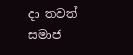දා තවත් සමාජ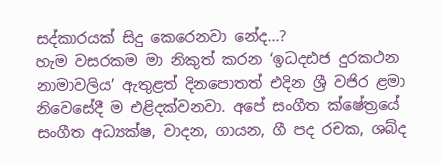සද්කාරයක් සිදු කෙරෙනවා නේද...?
හැම වසරකම මා නිකුත් කරන ‘ඉධදඪජ දුරකථන නාමාවලිය’ ඇතුළත් දිනපොතත් එදින ශ්‍රී වජිර ළමා නිවෙසේදී ම එළිදක්වනවා. අපේ සංගීත ක්ෂේත්‍රයේ සංගීත අධ්‍යක්ෂ, වාදන, ගායන, ගී පද රචක, ශබ්ද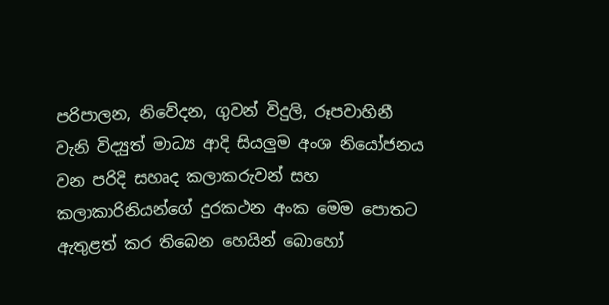පරිපාලන, නිවේදන, ගුවන් විදුලි, රූපවාහිනී වැනි විද්‍යුත් මාධ්‍ය ආදි සියලුම අංශ නියෝජනය වන පරිදි සහෘද කලාකරුවන් සහ කලාකාරිනියන්ගේ දුරකථන අංක මෙම පොතට ඇතුළත් කර තිබෙන හෙයින් බොහෝ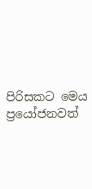පිරිසකට මෙය ප්‍රයෝජනවත්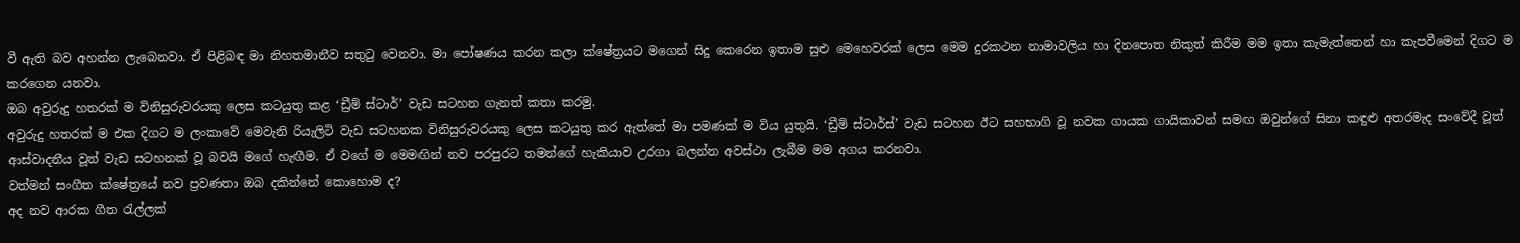වී ඇති බව අහන්න ලැබෙනවා. ඒ පිළිබඳ මා නිහතමානීව සතුටු වෙනවා. මා පෝෂණය කරන කලා ක්ෂේත්‍රයට මගෙන් සිදු කෙරෙන ඉතාම සුළු මෙහෙවරක් ලෙස මෙම දුරකථන නාමාවලිය හා දිනපොත නිකුත් කිරීම මම ඉතා කැමැත්තෙන් හා කැපවීමෙන් දිගට ම කරගෙන යනවා.
ඔබ අවුරුදු හතරක් ම විනිසුරුවරයකු ලෙස කටයුතු කළ ‘ඩ්‍රීම් ස්ටාර්’ වැඩ සටහන ගැනත් කතා කරමු.
අවුරුදු හතරක් ම එක දිගට ම ලංකාවේ මෙවැනි රියැලිටි වැඩ සටහනක විනිසුරුවරයකු ලෙස කටයුතු කර ඇත්තේ මා පමණක් ම විය යුතුයි. ‘ඩ්‍රීම් ස්ටාර්ස්’ වැඩ සටහන ඊට සහභාගි වූ නවක ගායක ගායිකාවන් සමඟ ඔවුන්ගේ සිනා කඳුළු අතරමැද සංවේදී වූත් ආස්වාදනීය වූත් වැඩ සටහනක් වූ බවයි මගේ හැඟීම. ඒ වගේ ම මෙමඟින් නව පරපුරට තමන්ගේ හැකියාව උරගා බලන්න අවස්ථා ලැබීම මම අගය කරනවා.
වත්මන් සංගීත ක්ෂේත්‍රයේ නව ප්‍රවණතා ඔබ දකින්නේ කොහොම ද?
අද නව ආරක ගීත රැල්ලක්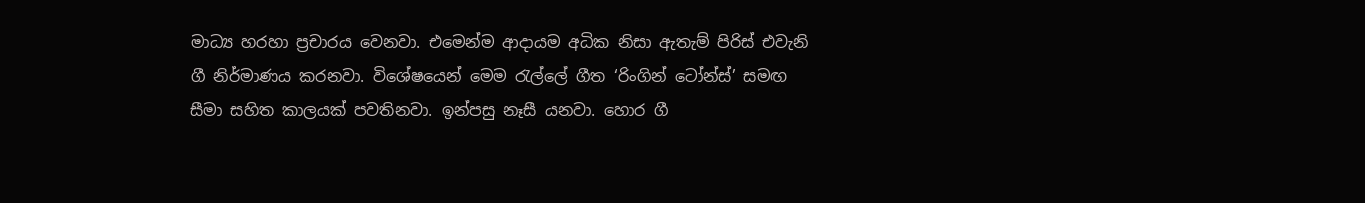මාධ්‍ය හරහා ප්‍රචාරය වෙනවා. එමෙන්ම ආදායම අධික නිසා ඇතැම් පිරිස් එවැනි ගී නිර්මාණය කරනවා. විශේෂයෙන් මෙම රැල්ලේ ගීත ‘රිංගින් ටෝන්ස්’ සමඟ සීමා සහිත කාලයක් පවතිනවා. ඉන්පසු නෑසී යනවා. හොර ගී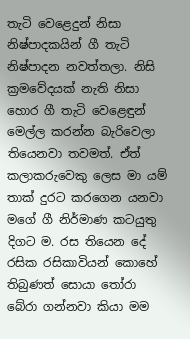තැටි වෙළෙදුන් නිසා නිෂ්පාදකයින් ගී තැටි නිෂ්පාදන නවත්තලා. නිසි ක්‍රමවේදයක් නැති නිසා හොර ගී තැටි වෙළෙඳුන් මෙල්ල කරන්න බැරිවෙලා තියෙනවා තවමත්. ඒත් කලාකරුවෙකු ලෙස මා යම් තාක් දුරට කරගෙන යනවා මගේ ගී නිර්මාණ කටයුතු දිගට ම. රස තියෙන දේ රසික රසිකාවියන් කොහේ තිබුණත් සොයා තෝරා බේරා ගන්නවා කියා මම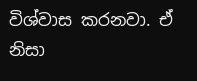විශ්වාස කරනවා. ඒ නිසා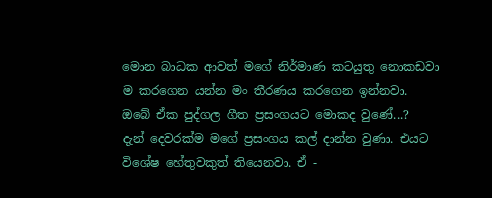මොන බාධක ආවත් මගේ නිර්මාණ කටයුතු නොකඩවා ම කරගෙන යන්න මං තීරණය කරගෙන ඉන්නවා.
ඔබේ ඒක පුද්ගල ගීත ප්‍රසංගයට මොකද වුණේ...?
දැන් දෙවරක්ම මගේ ප්‍රසංගය කල් දාන්න වුණා. එයට විශේෂ හේතුවකුත් තියෙනවා. ඒ -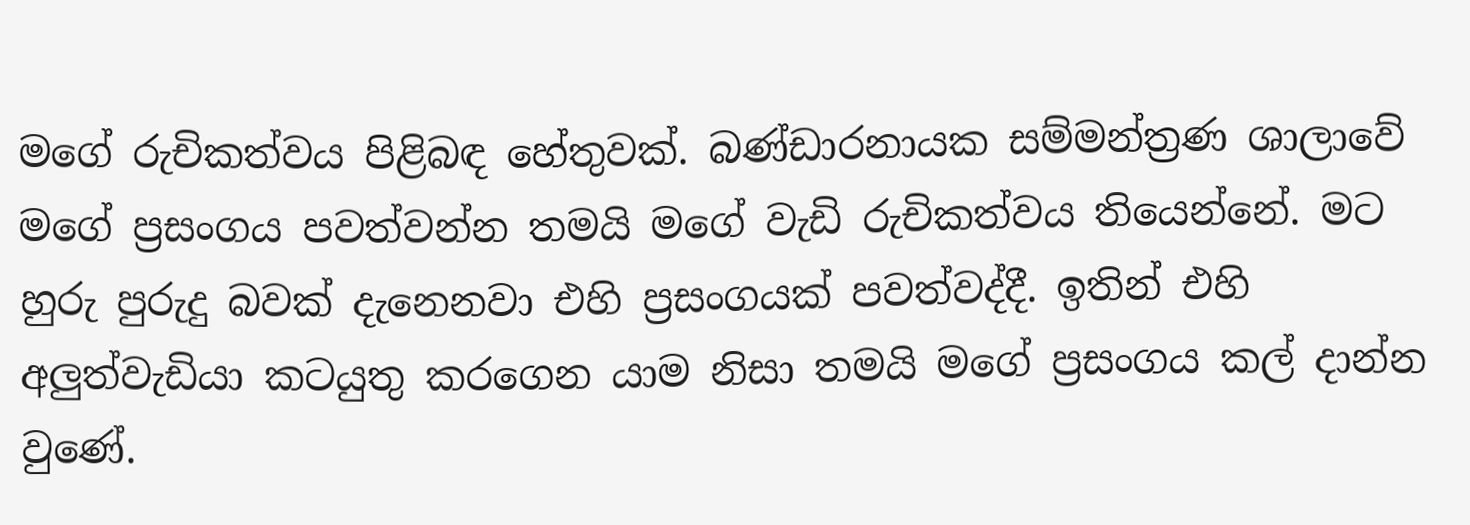මගේ රුචිකත්වය පිළිබඳ හේතුවක්. බණ්ඩාරනායක සම්මන්ත්‍රණ ශාලාවේ මගේ ප්‍රසංගය පවත්වන්න තමයි මගේ වැඩි රුචිකත්වය තියෙන්නේ. මට හුරු පුරුදු බවක් දැනෙනවා එහි ප්‍රසංගයක් පවත්වද්දී. ඉතින් එහි අලුත්වැඩියා කටයුතු කරගෙන යාම නිසා තමයි මගේ ප්‍රසංගය කල් දාන්න වුණේ.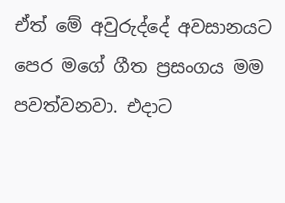ඒත් මේ අවුරුද්දේ අවසානයට පෙර මගේ ගීත ප්‍රසංගය මම පවත්වනවා. එදාට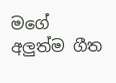මගේ අලුත්ම ගීත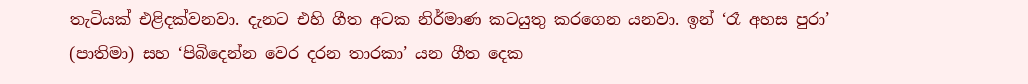තැටියක් එළිදක්වනවා. දැනට එහි ගීත අටක නිර්මාණ කටයුතු කරගෙන යනවා. ඉන් ‘රෑ අහස පුරා’ (පාතිමා) සහ ‘පිබිදෙන්න වෙර දරන තාරකා’ යන ගීත දෙක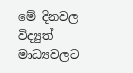මේ දිනවල විද්‍යුත් මාධ්‍යවලට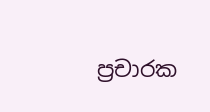ප්‍රචාරක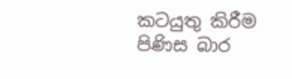කටයුතු කිරීම පිණිස බාර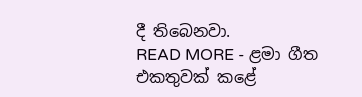දී තිබෙනවා.
READ MORE - ළමා ගීත එකතුවක් කළේ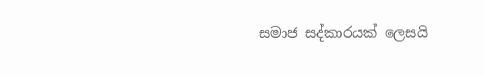සමාජ සද්කාරයක් ලෙසයි